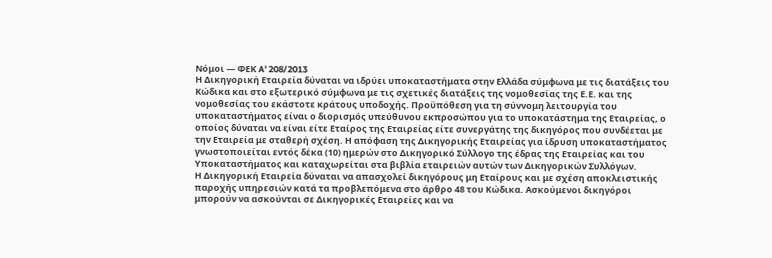Νόμοι — ΦΕΚ A' 208/2013
Η Δικηγορική Εταιρεία δύναται να ιδρύει υποκαταστήματα στην Ελλάδα σύμφωνα με τις διατάξεις του Κώδικα και στο εξωτερικό σύμφωνα με τις σχετικές διατάξεις της νομοθεσίας της Ε.Ε. και της νομοθεσίας του εκάστοτε κράτους υποδοχής. Προϋπόθεση για τη σύννομη λειτουργία του υποκαταστήματος είναι ο διορισμός υπεύθυνου εκπροσώπου για το υποκατάστημα της Εταιρείας, ο οποίος δύναται να είναι είτε Εταίρος της Εταιρείας είτε συνεργάτης της δικηγόρος που συνδέεται με την Εταιρεία με σταθερή σχέση. Η απόφαση της Δικηγορικής Εταιρείας για ίδρυση υποκαταστήματος γνωστοποιείται εντός δέκα (10) ημερών στο Δικηγορικό Σύλλογο της έδρας της Εταιρείας και του Υποκαταστήματος και καταχωρείται στα βιβλία εταιρειών αυτών των Δικηγορικών Συλλόγων.
Η Δικηγορική Εταιρεία δύναται να απασχολεί δικηγόρους μη Εταίρους και με σχέση αποκλειστικής παροχής υπηρεσιών κατά τα προβλεπόμενα στο άρθρο 48 του Κώδικα. Ασκούμενοι δικηγόροι μπορούν να ασκούνται σε Δικηγορικές Εταιρείες και να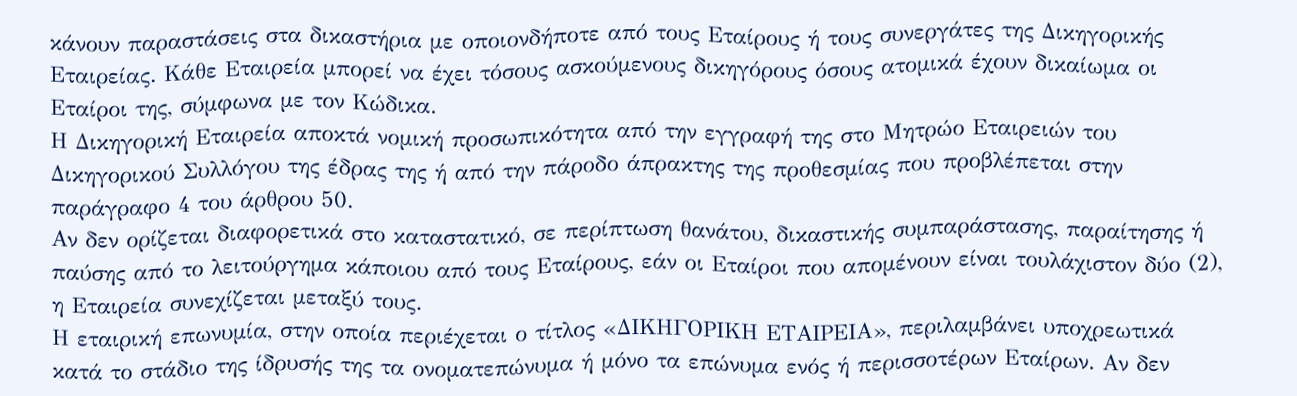κάνουν παραστάσεις στα δικαστήρια με οποιονδήποτε από τους Εταίρους ή τους συνεργάτες της Δικηγορικής Εταιρείας. Κάθε Εταιρεία μπορεί να έχει τόσους ασκούμενους δικηγόρους όσους ατομικά έχουν δικαίωμα οι Εταίροι της, σύμφωνα με τον Κώδικα.
Η Δικηγορική Εταιρεία αποκτά νομική προσωπικότητα από την εγγραφή της στο Μητρώο Εταιρειών του Δικηγορικού Συλλόγου της έδρας της ή από την πάροδο άπρακτης της προθεσμίας που προβλέπεται στην παράγραφο 4 του άρθρου 50.
Αν δεν ορίζεται διαφορετικά στο καταστατικό, σε περίπτωση θανάτου, δικαστικής συμπαράστασης, παραίτησης ή παύσης από το λειτούργημα κάποιου από τους Εταίρους, εάν οι Εταίροι που απομένουν είναι τουλάχιστον δύο (2), η Εταιρεία συνεχίζεται μεταξύ τους.
Η εταιρική επωνυμία, στην οποία περιέχεται ο τίτλος «ΔΙΚΗΓΟΡΙΚΗ ΕΤΑΙΡΕΙΑ», περιλαμβάνει υποχρεωτικά κατά το στάδιο της ίδρυσής της τα ονοματεπώνυμα ή μόνο τα επώνυμα ενός ή περισσοτέρων Εταίρων. Αν δεν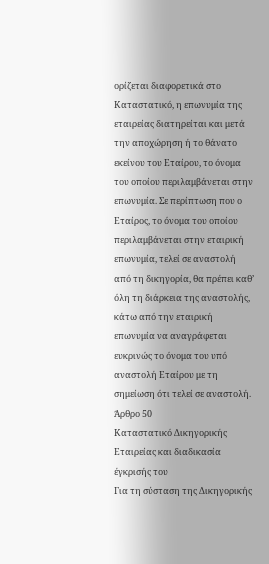ορίζεται διαφορετικά στο Καταστατικό, η επωνυμία της εταιρείας διατηρείται και μετά την αποχώρηση ή το θάνατο εκείνου του Εταίρου, το όνομα του οποίου περιλαμβάνεται στην επωνυμία. Σε περίπτωση που ο Εταίρος, το όνομα του οποίου περιλαμβάνεται στην εταιρική επωνυμία, τελεί σε αναστολή από τη δικηγορία, θα πρέπει καθ’ όλη τη διάρκεια της αναστολής, κάτω από την εταιρική επωνυμία να αναγράφεται ευκρινώς το όνομα του υπό αναστολή Εταίρου με τη σημείωση ότι τελεί σε αναστολή.
Άρθρο 50
Καταστατικό Δικηγορικής Εταιρείας και διαδικασία έγκρισής του
Για τη σύσταση της Δικηγορικής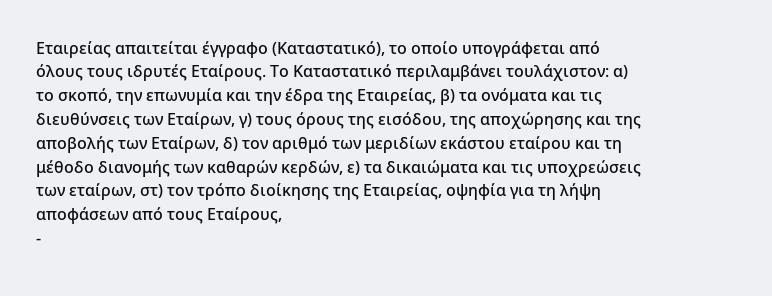Εταιρείας απαιτείται έγγραφο (Καταστατικό), το οποίο υπογράφεται από όλους τους ιδρυτές Εταίρους. Το Καταστατικό περιλαμβάνει τουλάχιστον: α) το σκοπό, την επωνυμία και την έδρα της Εταιρείας, β) τα ονόματα και τις διευθύνσεις των Εταίρων, γ) τους όρους της εισόδου, της αποχώρησης και της αποβολής των Εταίρων, δ) τον αριθμό των μεριδίων εκάστου εταίρου και τη μέθοδο διανομής των καθαρών κερδών, ε) τα δικαιώματα και τις υποχρεώσεις των εταίρων, στ) τον τρόπο διοίκησης της Εταιρείας, οψηφία για τη λήψη αποφάσεων από τους Εταίρους,
-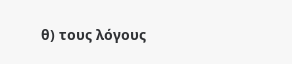θ) τους λόγους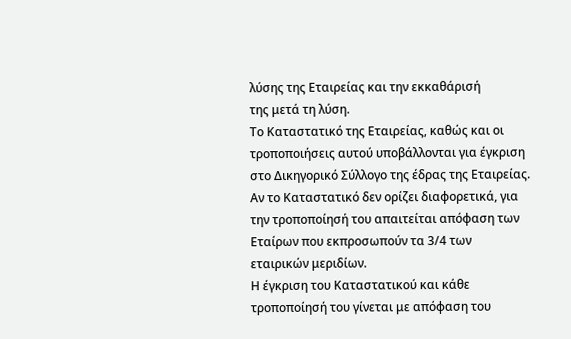λύσης της Εταιρείας και την εκκαθάρισή
της μετά τη λύση.
Το Καταστατικό της Εταιρείας, καθώς και οι τροποποιήσεις αυτού υποβάλλονται για έγκριση στο Δικηγορικό Σύλλογο της έδρας της Εταιρείας. Αν το Καταστατικό δεν ορίζει διαφορετικά, για την τροποποίησή του απαιτείται απόφαση των Εταίρων που εκπροσωπούν τα 3/4 των εταιρικών μεριδίων.
Η έγκριση του Καταστατικού και κάθε τροποποίησή του γίνεται με απόφαση του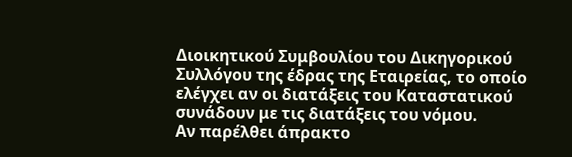Διοικητικού Συμβουλίου του Δικηγορικού Συλλόγου της έδρας της Εταιρείας, το οποίο ελέγχει αν οι διατάξεις του Καταστατικού συνάδουν με τις διατάξεις του νόμου.
Αν παρέλθει άπρακτο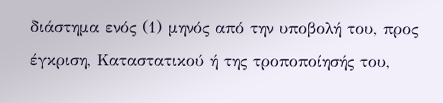διάστημα ενός (1) μηνός από την υποβολή του, προς έγκριση, Καταστατικού ή της τροποποίησής του,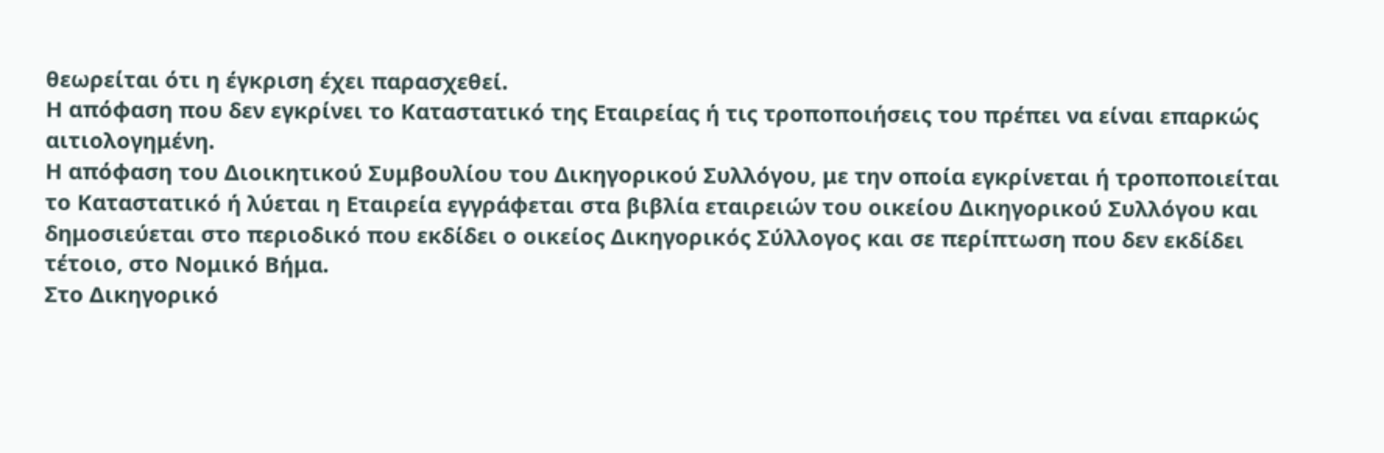θεωρείται ότι η έγκριση έχει παρασχεθεί.
Η απόφαση που δεν εγκρίνει το Καταστατικό της Εταιρείας ή τις τροποποιήσεις του πρέπει να είναι επαρκώς αιτιολογημένη.
Η απόφαση του Διοικητικού Συμβουλίου του Δικηγορικού Συλλόγου, με την οποία εγκρίνεται ή τροποποιείται το Καταστατικό ή λύεται η Εταιρεία εγγράφεται στα βιβλία εταιρειών του οικείου Δικηγορικού Συλλόγου και δημοσιεύεται στο περιοδικό που εκδίδει ο οικείος Δικηγορικός Σύλλογος και σε περίπτωση που δεν εκδίδει τέτοιο, στο Νομικό Βήμα.
Στο Δικηγορικό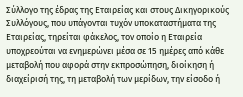Σύλλογο της έδρας της Εταιρείας και στους Δικηγορικούς Συλλόγους, που υπάγονται τυχόν υποκαταστήματα της Εταιρείας, τηρείται φάκελος, τον οποίο η Εταιρεία υποχρεούται να ενημερώνει μέσα σε 15 ημέρες από κάθε μεταβολή που αφορά στην εκπροσώπηση, διοίκηση ή διαχείρισή της, τη μεταβολή των μερίδων, την είσοδο ή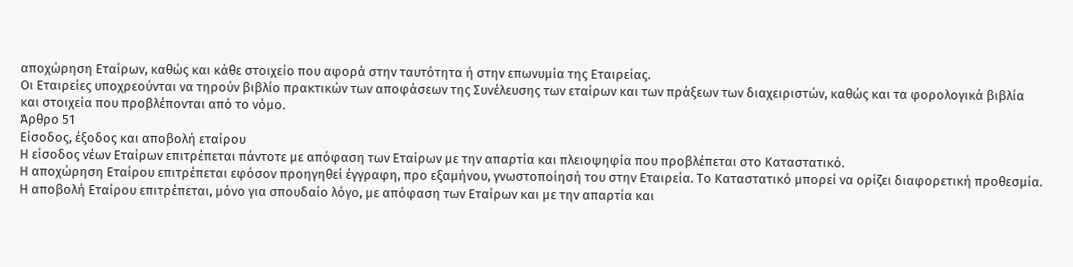αποχώρηση Εταίρων, καθώς και κάθε στοιχείο που αφορά στην ταυτότητα ή στην επωνυμία της Εταιρείας.
Οι Εταιρείες υποχρεούνται να τηρούν βιβλίο πρακτικών των αποφάσεων της Συνέλευσης των εταίρων και των πράξεων των διαχειριστών, καθώς και τα φορολογικά βιβλία και στοιχεία που προβλέπονται από το νόμο.
Άρθρο 51
Είσοδος, έξοδος και αποβολή εταίρου
Η είσοδος νέων Εταίρων επιτρέπεται πάντοτε με απόφαση των Εταίρων με την απαρτία και πλειοψηφία που προβλέπεται στο Καταστατικό.
Η αποχώρηση Εταίρου επιτρέπεται εφόσον προηγηθεί έγγραφη, προ εξαμήνου, γνωστοποίησή του στην Εταιρεία. Το Καταστατικό μπορεί να ορίζει διαφορετική προθεσμία.
Η αποβολή Εταίρου επιτρέπεται, μόνο για σπουδαίο λόγο, με απόφαση των Εταίρων και με την απαρτία και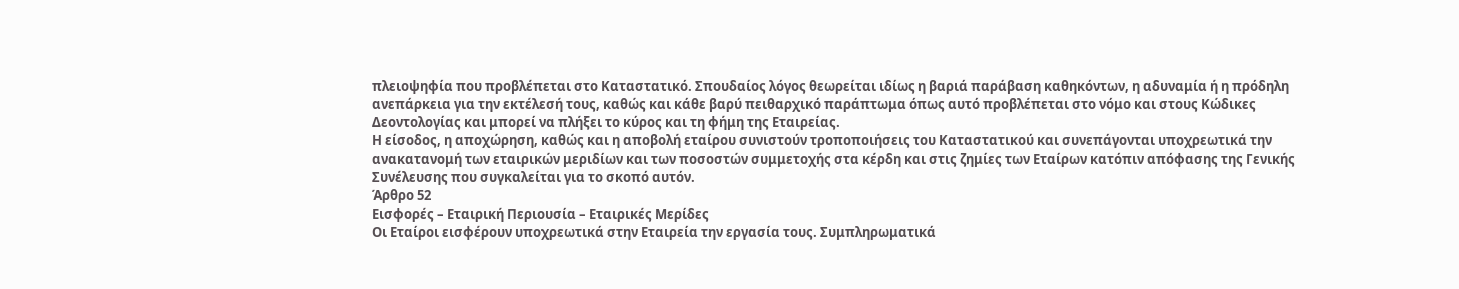πλειοψηφία που προβλέπεται στο Καταστατικό. Σπουδαίος λόγος θεωρείται ιδίως η βαριά παράβαση καθηκόντων, η αδυναμία ή η πρόδηλη ανεπάρκεια για την εκτέλεσή τους, καθώς και κάθε βαρύ πειθαρχικό παράπτωμα όπως αυτό προβλέπεται στο νόμο και στους Κώδικες Δεοντολογίας και μπορεί να πλήξει το κύρος και τη φήμη της Εταιρείας.
Η είσοδος, η αποχώρηση, καθώς και η αποβολή εταίρου συνιστούν τροποποιήσεις του Καταστατικού και συνεπάγονται υποχρεωτικά την ανακατανομή των εταιρικών μεριδίων και των ποσοστών συμμετοχής στα κέρδη και στις ζημίες των Εταίρων κατόπιν απόφασης της Γενικής Συνέλευσης που συγκαλείται για το σκοπό αυτόν.
Άρθρο 52
Εισφορές – Εταιρική Περιουσία – Εταιρικές Μερίδες
Οι Εταίροι εισφέρουν υποχρεωτικά στην Εταιρεία την εργασία τους. Συμπληρωματικά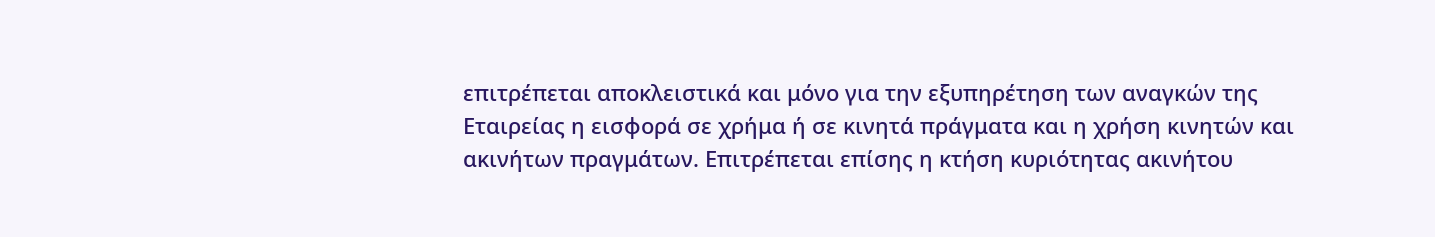επιτρέπεται αποκλειστικά και μόνο για την εξυπηρέτηση των αναγκών της Εταιρείας η εισφορά σε χρήμα ή σε κινητά πράγματα και η χρήση κινητών και ακινήτων πραγμάτων. Επιτρέπεται επίσης η κτήση κυριότητας ακινήτου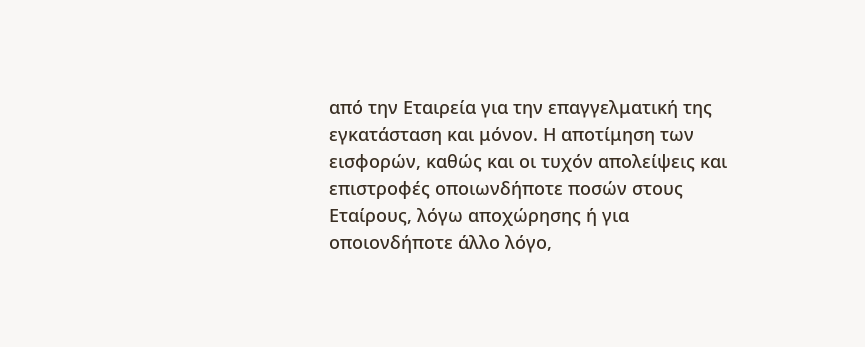από την Εταιρεία για την επαγγελματική της εγκατάσταση και μόνον. Η αποτίμηση των εισφορών, καθώς και οι τυχόν απολείψεις και επιστροφές οποιωνδήποτε ποσών στους Εταίρους, λόγω αποχώρησης ή για οποιονδήποτε άλλο λόγο,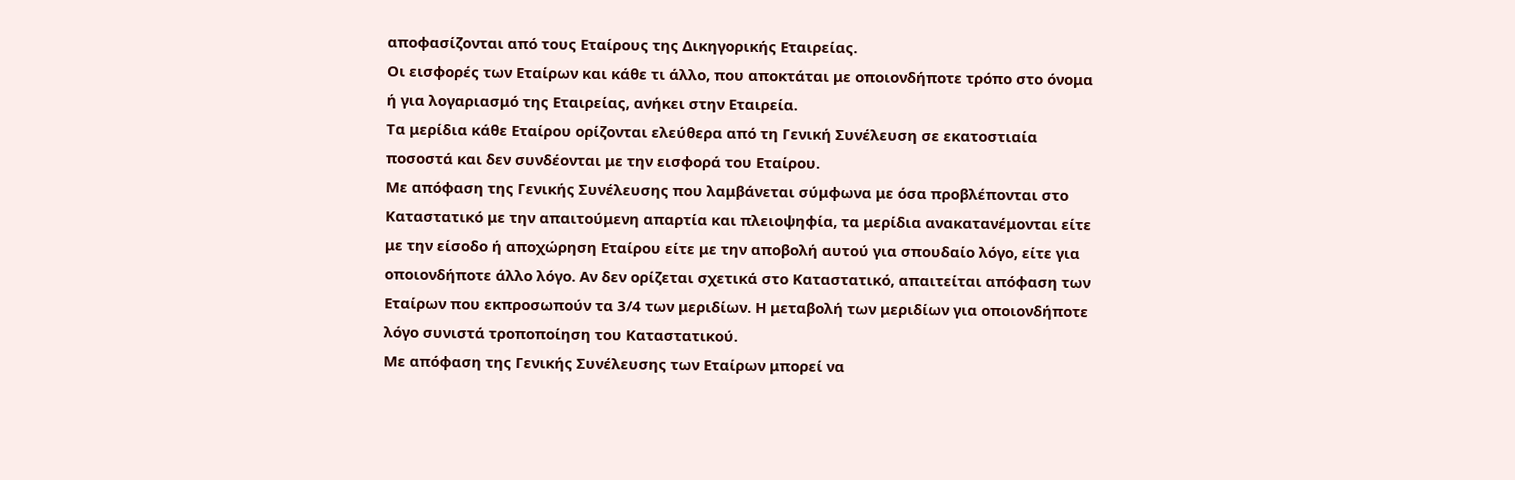αποφασίζονται από τους Εταίρους της Δικηγορικής Εταιρείας.
Οι εισφορές των Εταίρων και κάθε τι άλλο, που αποκτάται με οποιονδήποτε τρόπο στο όνομα ή για λογαριασμό της Εταιρείας, ανήκει στην Εταιρεία.
Τα μερίδια κάθε Εταίρου ορίζονται ελεύθερα από τη Γενική Συνέλευση σε εκατοστιαία ποσοστά και δεν συνδέονται με την εισφορά του Εταίρου.
Με απόφαση της Γενικής Συνέλευσης που λαμβάνεται σύμφωνα με όσα προβλέπονται στο Καταστατικό με την απαιτούμενη απαρτία και πλειοψηφία, τα μερίδια ανακατανέμονται είτε με την είσοδο ή αποχώρηση Εταίρου είτε με την αποβολή αυτού για σπουδαίο λόγο, είτε για οποιονδήποτε άλλο λόγο. Αν δεν ορίζεται σχετικά στο Καταστατικό, απαιτείται απόφαση των Εταίρων που εκπροσωπούν τα 3/4 των μεριδίων. Η μεταβολή των μεριδίων για οποιονδήποτε λόγο συνιστά τροποποίηση του Καταστατικού.
Με απόφαση της Γενικής Συνέλευσης των Εταίρων μπορεί να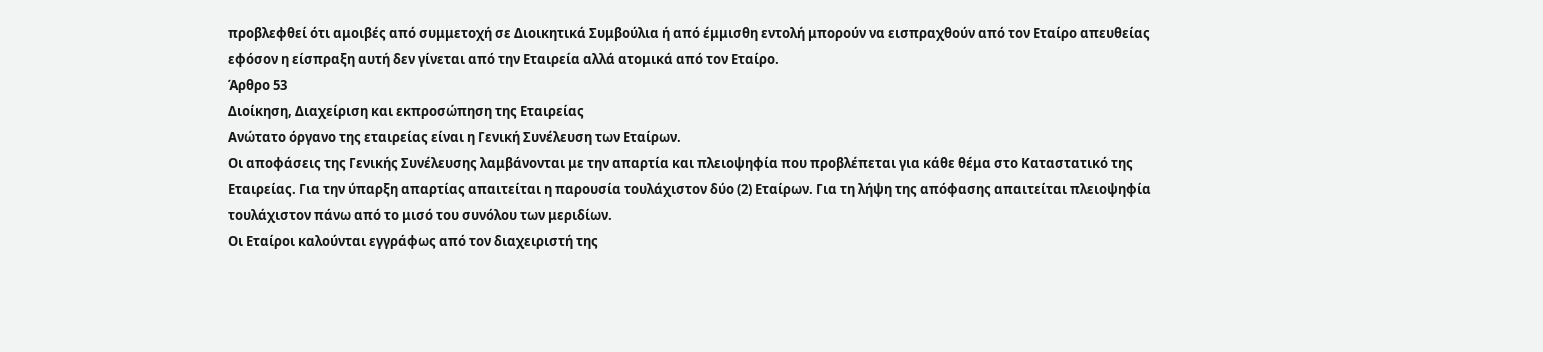προβλεφθεί ότι αμοιβές από συμμετοχή σε Διοικητικά Συμβούλια ή από έμμισθη εντολή μπορούν να εισπραχθούν από τον Εταίρο απευθείας εφόσον η είσπραξη αυτή δεν γίνεται από την Εταιρεία αλλά ατομικά από τον Εταίρο.
Άρθρο 53
Διοίκηση, Διαχείριση και εκπροσώπηση της Εταιρείας
Ανώτατο όργανο της εταιρείας είναι η Γενική Συνέλευση των Εταίρων.
Οι αποφάσεις της Γενικής Συνέλευσης λαμβάνονται με την απαρτία και πλειοψηφία που προβλέπεται για κάθε θέμα στο Καταστατικό της Εταιρείας. Για την ύπαρξη απαρτίας απαιτείται η παρουσία τουλάχιστον δύο (2) Εταίρων. Για τη λήψη της απόφασης απαιτείται πλειοψηφία τουλάχιστον πάνω από το μισό του συνόλου των μεριδίων.
Οι Εταίροι καλούνται εγγράφως από τον διαχειριστή της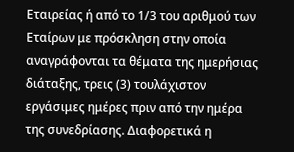Εταιρείας ή από το 1/3 του αριθμού των Εταίρων με πρόσκληση στην οποία αναγράφονται τα θέματα της ημερήσιας διάταξης, τρεις (3) τουλάχιστον εργάσιμες ημέρες πριν από την ημέρα της συνεδρίασης. Διαφορετικά η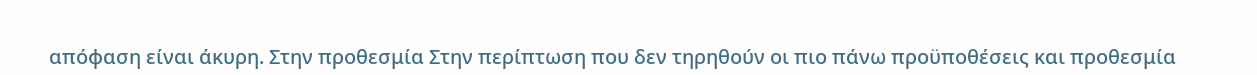απόφαση είναι άκυρη. Στην προθεσμία Στην περίπτωση που δεν τηρηθούν οι πιο πάνω προϋποθέσεις και προθεσμία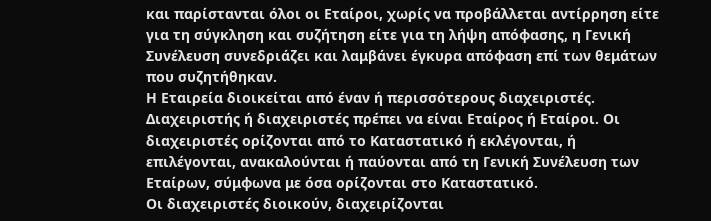και παρίστανται όλοι οι Εταίροι, χωρίς να προβάλλεται αντίρρηση είτε για τη σύγκληση και συζήτηση είτε για τη λήψη απόφασης, η Γενική Συνέλευση συνεδριάζει και λαμβάνει έγκυρα απόφαση επί των θεμάτων που συζητήθηκαν.
Η Εταιρεία διοικείται από έναν ή περισσότερους διαχειριστές. Διαχειριστής ή διαχειριστές πρέπει να είναι Εταίρος ή Εταίροι. Οι διαχειριστές ορίζονται από το Καταστατικό ή εκλέγονται, ή επιλέγονται, ανακαλούνται ή παύονται από τη Γενική Συνέλευση των Εταίρων, σύμφωνα με όσα ορίζονται στο Καταστατικό.
Οι διαχειριστές διοικούν, διαχειρίζονται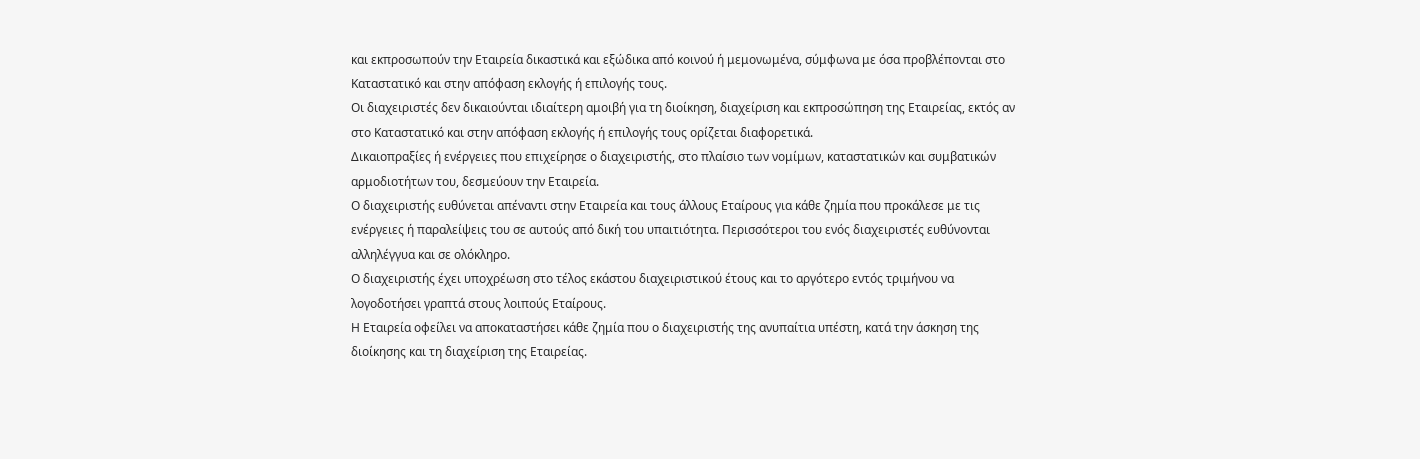και εκπροσωπούν την Εταιρεία δικαστικά και εξώδικα από κοινού ή μεμονωμένα, σύμφωνα με όσα προβλέπονται στο Καταστατικό και στην απόφαση εκλογής ή επιλογής τους.
Οι διαχειριστές δεν δικαιούνται ιδιαίτερη αμοιβή για τη διοίκηση, διαχείριση και εκπροσώπηση της Εταιρείας, εκτός αν στο Καταστατικό και στην απόφαση εκλογής ή επιλογής τους ορίζεται διαφορετικά.
Δικαιοπραξίες ή ενέργειες που επιχείρησε ο διαχειριστής, στο πλαίσιο των νομίμων, καταστατικών και συμβατικών αρμοδιοτήτων του, δεσμεύουν την Εταιρεία.
Ο διαχειριστής ευθύνεται απέναντι στην Εταιρεία και τους άλλους Εταίρους για κάθε ζημία που προκάλεσε με τις ενέργειες ή παραλείψεις του σε αυτούς από δική του υπαιτιότητα. Περισσότεροι του ενός διαχειριστές ευθύνονται αλληλέγγυα και σε ολόκληρο.
Ο διαχειριστής έχει υποχρέωση στο τέλος εκάστου διαχειριστικού έτους και το αργότερο εντός τριμήνου να λογοδοτήσει γραπτά στους λοιπούς Εταίρους.
Η Εταιρεία οφείλει να αποκαταστήσει κάθε ζημία που ο διαχειριστής της ανυπαίτια υπέστη, κατά την άσκηση της διοίκησης και τη διαχείριση της Εταιρείας.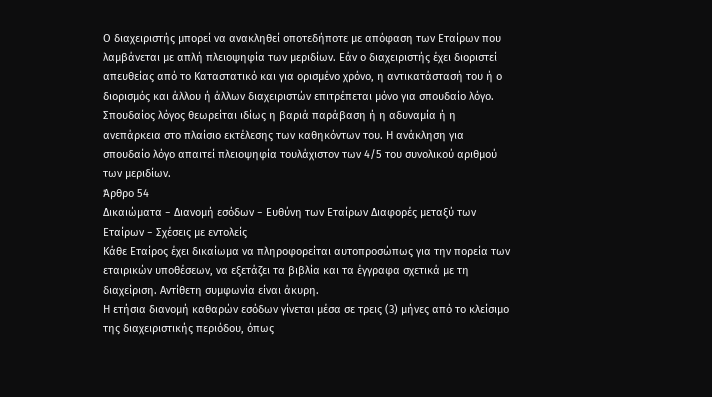Ο διαχειριστής μπορεί να ανακληθεί οποτεδήποτε με απόφαση των Εταίρων που λαμβάνεται με απλή πλειοψηφία των μεριδίων. Εάν ο διαχειριστής έχει διοριστεί απευθείας από το Καταστατικό και για ορισμένο χρόνο, η αντικατάστασή του ή ο διορισμός και άλλου ή άλλων διαχειριστών επιτρέπεται μόνο για σπουδαίο λόγο. Σπουδαίος λόγος θεωρείται ιδίως η βαριά παράβαση ή η αδυναμία ή η ανεπάρκεια στο πλαίσιο εκτέλεσης των καθηκόντων του. Η ανάκληση για σπουδαίο λόγο απαιτεί πλειοψηφία τουλάχιστον των 4/5 του συνολικού αριθμού των μεριδίων.
Άρθρο 54
Δικαιώματα − Διανομή εσόδων − Ευθύνη των Εταίρων Διαφορές μεταξύ των Εταίρων − Σχέσεις με εντολείς
Κάθε Εταίρος έχει δικαίωμα να πληροφορείται αυτοπροσώπως για την πορεία των εταιρικών υποθέσεων, να εξετάζει τα βιβλία και τα έγγραφα σχετικά με τη διαχείριση. Αντίθετη συμφωνία είναι άκυρη.
Η ετήσια διανομή καθαρών εσόδων γίνεται μέσα σε τρεις (3) μήνες από το κλείσιμο της διαχειριστικής περιόδου, όπως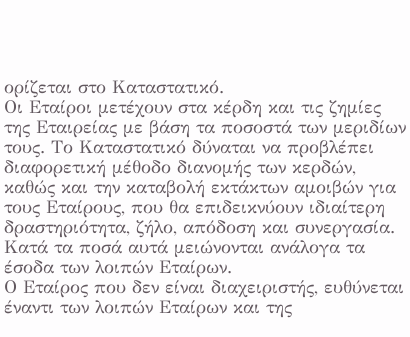ορίζεται στο Καταστατικό.
Οι Εταίροι μετέχουν στα κέρδη και τις ζημίες της Εταιρείας με βάση τα ποσοστά των μεριδίων τους. Το Καταστατικό δύναται να προβλέπει διαφορετική μέθοδο διανομής των κερδών, καθώς και την καταβολή εκτάκτων αμοιβών για τους Εταίρους, που θα επιδεικνύουν ιδιαίτερη δραστηριότητα, ζήλο, απόδοση και συνεργασία. Κατά τα ποσά αυτά μειώνονται ανάλογα τα έσοδα των λοιπών Εταίρων.
Ο Εταίρος που δεν είναι διαχειριστής, ευθύνεται έναντι των λοιπών Εταίρων και της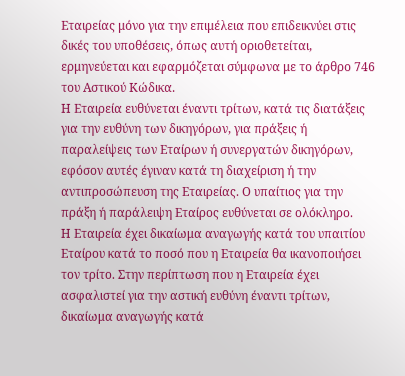Εταιρείας μόνο για την επιμέλεια που επιδεικνύει στις δικές του υποθέσεις, όπως αυτή οριοθετείται, ερμηνεύεται και εφαρμόζεται σύμφωνα με το άρθρο 746 του Αστικού Κώδικα.
Η Εταιρεία ευθύνεται έναντι τρίτων, κατά τις διατάξεις για την ευθύνη των δικηγόρων, για πράξεις ή παραλείψεις των Εταίρων ή συνεργατών δικηγόρων, εφόσον αυτές έγιναν κατά τη διαχείριση ή την αντιπροσώπευση της Εταιρείας. Ο υπαίτιος για την πράξη ή παράλειψη Εταίρος ευθύνεται σε ολόκληρο.
Η Εταιρεία έχει δικαίωμα αναγωγής κατά του υπαιτίου Εταίρου κατά το ποσό που η Εταιρεία θα ικανοποιήσει τον τρίτο. Στην περίπτωση που η Εταιρεία έχει ασφαλιστεί για την αστική ευθύνη έναντι τρίτων, δικαίωμα αναγωγής κατά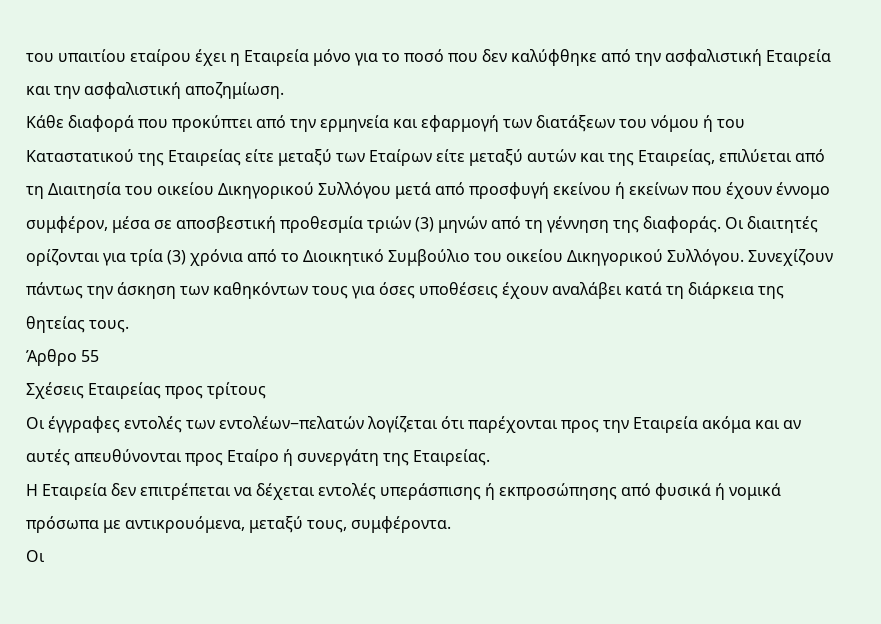του υπαιτίου εταίρου έχει η Εταιρεία μόνο για το ποσό που δεν καλύφθηκε από την ασφαλιστική Εταιρεία και την ασφαλιστική αποζημίωση.
Κάθε διαφορά που προκύπτει από την ερμηνεία και εφαρμογή των διατάξεων του νόμου ή του Καταστατικού της Εταιρείας είτε μεταξύ των Εταίρων είτε μεταξύ αυτών και της Εταιρείας, επιλύεται από τη Διαιτησία του οικείου Δικηγορικού Συλλόγου μετά από προσφυγή εκείνου ή εκείνων που έχουν έννομο συμφέρον, μέσα σε αποσβεστική προθεσμία τριών (3) μηνών από τη γέννηση της διαφοράς. Οι διαιτητές ορίζονται για τρία (3) χρόνια από το Διοικητικό Συμβούλιο του οικείου Δικηγορικού Συλλόγου. Συνεχίζουν πάντως την άσκηση των καθηκόντων τους για όσες υποθέσεις έχουν αναλάβει κατά τη διάρκεια της θητείας τους.
Άρθρο 55
Σχέσεις Εταιρείας προς τρίτους
Οι έγγραφες εντολές των εντολέων−πελατών λογίζεται ότι παρέχονται προς την Εταιρεία ακόμα και αν αυτές απευθύνονται προς Εταίρο ή συνεργάτη της Εταιρείας.
Η Εταιρεία δεν επιτρέπεται να δέχεται εντολές υπεράσπισης ή εκπροσώπησης από φυσικά ή νομικά πρόσωπα με αντικρουόμενα, μεταξύ τους, συμφέροντα.
Οι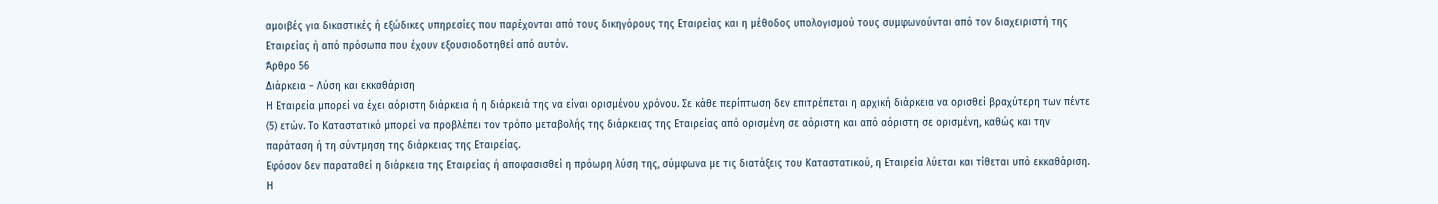αμοιβές για δικαστικές ή εξώδικες υπηρεσίες που παρέχονται από τους δικηγόρους της Εταιρείας και η μέθοδος υπολογισμού τους συμφωνούνται από τον διαχειριστή της Εταιρείας ή από πρόσωπα που έχουν εξουσιοδοτηθεί από αυτόν.
Άρθρο 56
Διάρκεια − Λύση και εκκαθάριση
Η Εταιρεία μπορεί να έχει αόριστη διάρκεια ή η διάρκειά της να είναι ορισμένου χρόνου. Σε κάθε περίπτωση δεν επιτρέπεται η αρχική διάρκεια να ορισθεί βραχύτερη των πέντε (5) ετών. Το Καταστατικό μπορεί να προβλέπει τον τρόπο μεταβολής της διάρκειας της Εταιρείας από ορισμένη σε αόριστη και από αόριστη σε ορισμένη, καθώς και την παράταση ή τη σύντμηση της διάρκειας της Εταιρείας.
Εφόσον δεν παραταθεί η διάρκεια της Εταιρείας ή αποφασισθεί η πρόωρη λύση της, σύμφωνα με τις διατάξεις του Καταστατικού, η Εταιρεία λύεται και τίθεται υπό εκκαθάριση. Η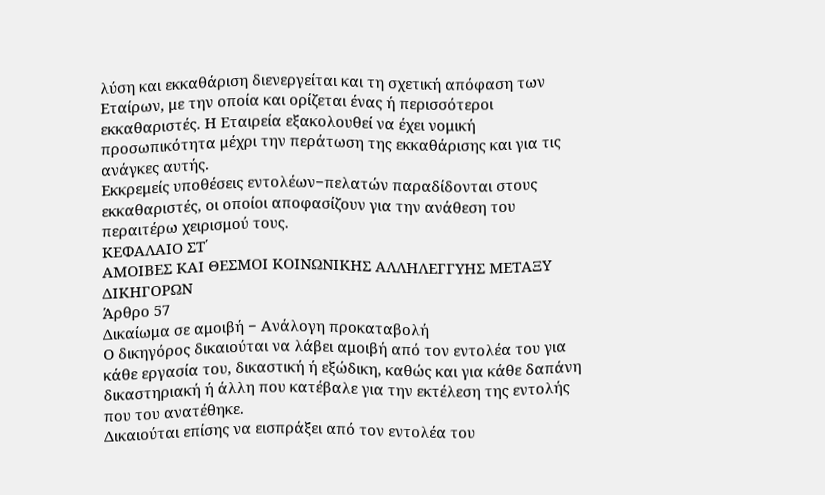λύση και εκκαθάριση διενεργείται και τη σχετική απόφαση των Εταίρων, με την οποία και ορίζεται ένας ή περισσότεροι εκκαθαριστές. Η Εταιρεία εξακολουθεί να έχει νομική προσωπικότητα μέχρι την περάτωση της εκκαθάρισης και για τις ανάγκες αυτής.
Εκκρεμείς υποθέσεις εντολέων−πελατών παραδίδονται στους εκκαθαριστές, οι οποίοι αποφασίζουν για την ανάθεση του περαιτέρω χειρισμού τους.
ΚΕΦΑΛΑΙΟ ΣΤ΄
ΑΜΟΙΒΕΣ ΚΑΙ ΘΕΣΜΟΙ ΚΟΙΝΩΝΙΚΗΣ ΑΛΛΗΛΕΓΓΥΗΣ ΜΕΤΑΞΥ ΔΙΚΗΓΟΡΩΝ
Άρθρο 57
Δικαίωμα σε αμοιβή − Ανάλογη προκαταβολή
Ο δικηγόρος δικαιούται να λάβει αμοιβή από τον εντολέα του για κάθε εργασία του, δικαστική ή εξώδικη, καθώς και για κάθε δαπάνη δικαστηριακή ή άλλη που κατέβαλε για την εκτέλεση της εντολής που του ανατέθηκε.
Δικαιούται επίσης να εισπράξει από τον εντολέα του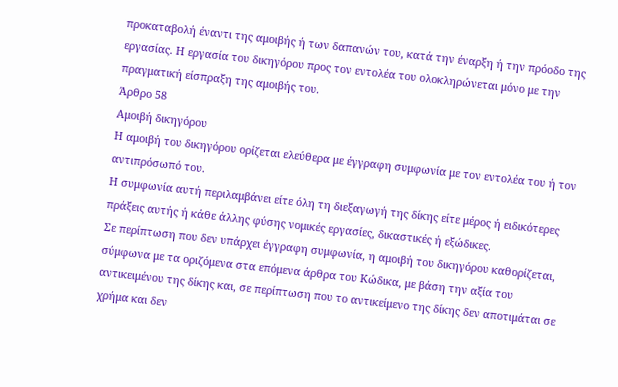προκαταβολή έναντι της αμοιβής ή των δαπανών του, κατά την έναρξη ή την πρόοδο της εργασίας. Η εργασία του δικηγόρου προς τον εντολέα του ολοκληρώνεται μόνο με την πραγματική είσπραξη της αμοιβής του.
Άρθρο 58
Αμοιβή δικηγόρου
Η αμοιβή του δικηγόρου ορίζεται ελεύθερα με έγγραφη συμφωνία με τον εντολέα του ή τον αντιπρόσωπό του.
Η συμφωνία αυτή περιλαμβάνει είτε όλη τη διεξαγωγή της δίκης είτε μέρος ή ειδικότερες πράξεις αυτής ή κάθε άλλης φύσης νομικές εργασίες, δικαστικές ή εξώδικες.
Σε περίπτωση που δεν υπάρχει έγγραφη συμφωνία, η αμοιβή του δικηγόρου καθορίζεται, σύμφωνα με τα οριζόμενα στα επόμενα άρθρα του Κώδικα, με βάση την αξία του αντικειμένου της δίκης και, σε περίπτωση που το αντικείμενο της δίκης δεν αποτιμάται σε χρήμα και δεν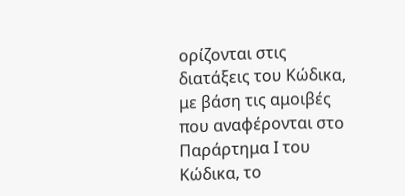ορίζονται στις διατάξεις του Κώδικα, με βάση τις αμοιβές που αναφέρονται στο Παράρτημα Ι του Κώδικα, το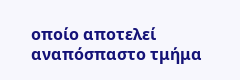οποίο αποτελεί αναπόσπαστο τμήμα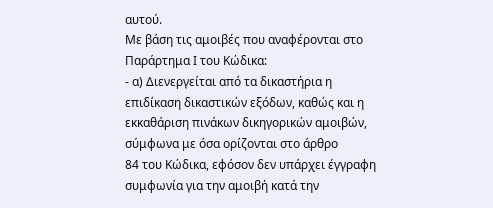αυτού.
Με βάση τις αμοιβές που αναφέρονται στο Παράρτημα Ι του Κώδικα:
- α) Διενεργείται από τα δικαστήρια η επιδίκαση δικαστικών εξόδων, καθώς και η εκκαθάριση πινάκων δικηγορικών αμοιβών, σύμφωνα με όσα ορίζονται στο άρθρο
84 του Κώδικα, εφόσον δεν υπάρχει έγγραφη συμφωνία για την αμοιβή κατά την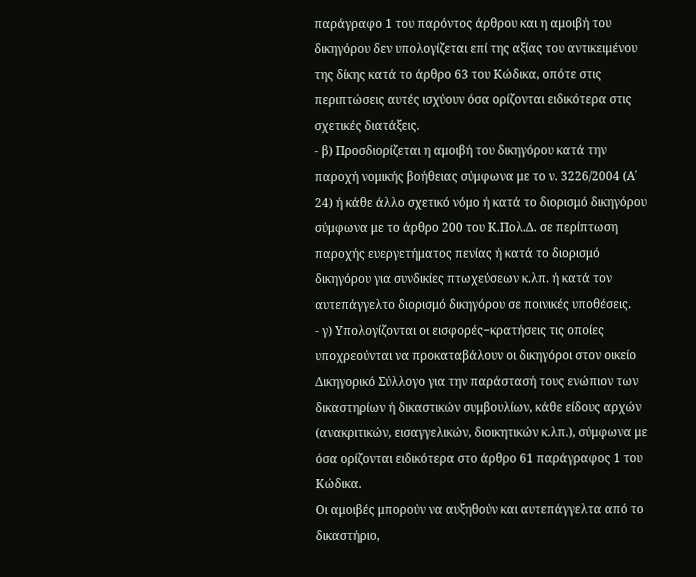παράγραφο 1 του παρόντος άρθρου και η αμοιβή του δικηγόρου δεν υπολογίζεται επί της αξίας του αντικειμένου της δίκης κατά το άρθρο 63 του Κώδικα, οπότε στις περιπτώσεις αυτές ισχύουν όσα ορίζονται ειδικότερα στις σχετικές διατάξεις.
- β) Προσδιορίζεται η αμοιβή του δικηγόρου κατά την
παροχή νομικής βοήθειας σύμφωνα με το ν. 3226/2004 (Α΄ 24) ή κάθε άλλο σχετικό νόμο ή κατά το διορισμό δικηγόρου σύμφωνα με το άρθρο 200 του Κ.Πολ.Δ. σε περίπτωση παροχής ευεργετήματος πενίας ή κατά το διορισμό δικηγόρου για συνδικίες πτωχεύσεων κ.λπ. ή κατά τον αυτεπάγγελτο διορισμό δικηγόρου σε ποινικές υποθέσεις.
- γ) Υπολογίζονται οι εισφορές−κρατήσεις τις οποίες
υποχρεούνται να προκαταβάλουν οι δικηγόροι στον οικείο Δικηγορικό Σύλλογο για την παράστασή τους ενώπιον των δικαστηρίων ή δικαστικών συμβουλίων, κάθε είδους αρχών (ανακριτικών, εισαγγελικών, διοικητικών κ.λπ.), σύμφωνα με όσα ορίζονται ειδικότερα στο άρθρο 61 παράγραφος 1 του Κώδικα.
Οι αμοιβές μπορούν να αυξηθούν και αυτεπάγγελτα από το δικαστήριο,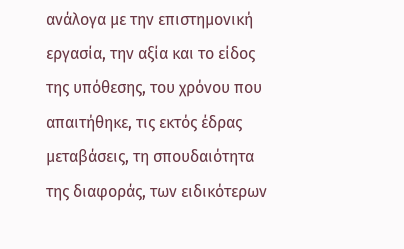ανάλογα με την επιστημονική εργασία, την αξία και το είδος της υπόθεσης, του χρόνου που απαιτήθηκε, τις εκτός έδρας μεταβάσεις, τη σπουδαιότητα της διαφοράς, των ειδικότερων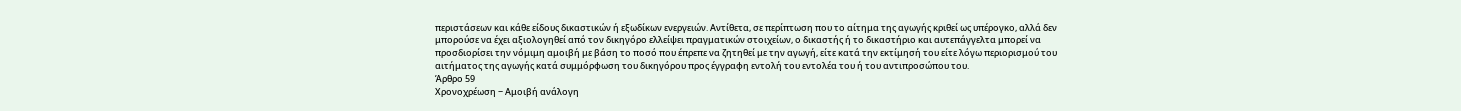περιστάσεων και κάθε είδους δικαστικών ή εξωδίκων ενεργειών. Αντίθετα, σε περίπτωση που το αίτημα της αγωγής κριθεί ως υπέρογκο, αλλά δεν μπορούσε να έχει αξιολογηθεί από τον δικηγόρο ελλείψει πραγματικών στοιχείων, ο δικαστής ή το δικαστήριο και αυτεπάγγελτα μπορεί να προσδιορίσει την νόμιμη αμοιβή με βάση το ποσό που έπρεπε να ζητηθεί με την αγωγή, είτε κατά την εκτίμησή του είτε λόγω περιορισμού του αιτήματος της αγωγής κατά συμμόρφωση του δικηγόρου προς έγγραφη εντολή του εντολέα του ή του αντιπροσώπου του.
Άρθρο 59
Χρονοχρέωση − Αμοιβή ανάλογη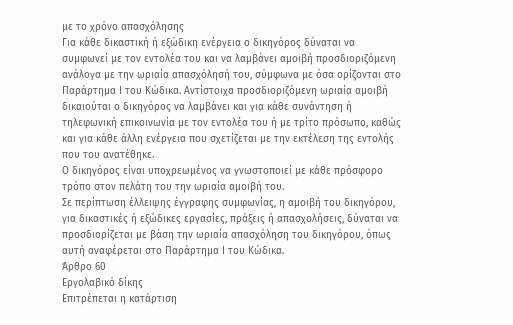με το χρόνο απασχόλησης
Για κάθε δικαστική ή εξώδικη ενέργεια ο δικηγόρος δύναται να συμφωνεί με τον εντολέα του και να λαμβάνει αμοιβή προσδιοριζόμενη ανάλογα με την ωριαία απασχόλησή του, σύμφωνα με όσα ορίζονται στο Παράρτημα Ι του Κώδικα. Αντίστοιχα προσδιοριζόμενη ωριαία αμοιβή δικαιούται ο δικηγόρος να λαμβάνει και για κάθε συνάντηση ή τηλεφωνική επικοινωνία με τον εντολέα του ή με τρίτο πρόσωπο, καθώς και για κάθε άλλη ενέργεια που σχετίζεται με την εκτέλεση της εντολής που του ανατέθηκε.
Ο δικηγόρος είναι υποχρεωμένος να γνωστοποιεί με κάθε πρόσφορο τρόπο στον πελάτη του την ωριαία αμοιβή του.
Σε περίπτωση έλλειψης έγγραφης συμφωνίας, η αμοιβή του δικηγόρου, για δικαστικές ή εξώδικες εργασίες, πράξεις ή απασχολήσεις, δύναται να προσδιορίζεται με βάση την ωριαία απασχόληση του δικηγόρου, όπως αυτή αναφέρεται στο Παράρτημα Ι του Κώδικα.
Άρθρο 60
Εργολαβικό δίκης
Επιτρέπεται η κατάρτιση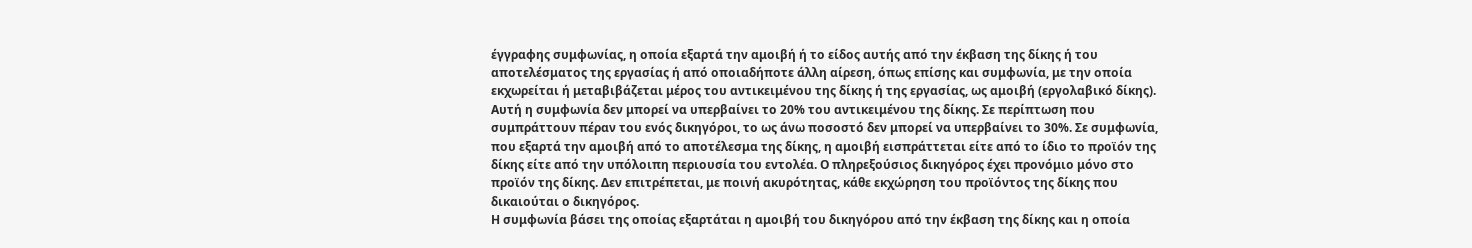έγγραφης συμφωνίας, η οποία εξαρτά την αμοιβή ή το είδος αυτής από την έκβαση της δίκης ή του αποτελέσματος της εργασίας ή από οποιαδήποτε άλλη αίρεση, όπως επίσης και συμφωνία, με την οποία εκχωρείται ή μεταβιβάζεται μέρος του αντικειμένου της δίκης ή της εργασίας, ως αμοιβή (εργολαβικό δίκης). Αυτή η συμφωνία δεν μπορεί να υπερβαίνει το 20% του αντικειμένου της δίκης. Σε περίπτωση που συμπράττουν πέραν του ενός δικηγόροι, το ως άνω ποσοστό δεν μπορεί να υπερβαίνει το 30%. Σε συμφωνία, που εξαρτά την αμοιβή από το αποτέλεσμα της δίκης, η αμοιβή εισπράττεται είτε από το ίδιο το προϊόν της δίκης είτε από την υπόλοιπη περιουσία του εντολέα. Ο πληρεξούσιος δικηγόρος έχει προνόμιο μόνο στο προϊόν της δίκης. Δεν επιτρέπεται, με ποινή ακυρότητας, κάθε εκχώρηση του προϊόντος της δίκης που δικαιούται ο δικηγόρος.
Η συμφωνία βάσει της οποίας εξαρτάται η αμοιβή του δικηγόρου από την έκβαση της δίκης και η οποία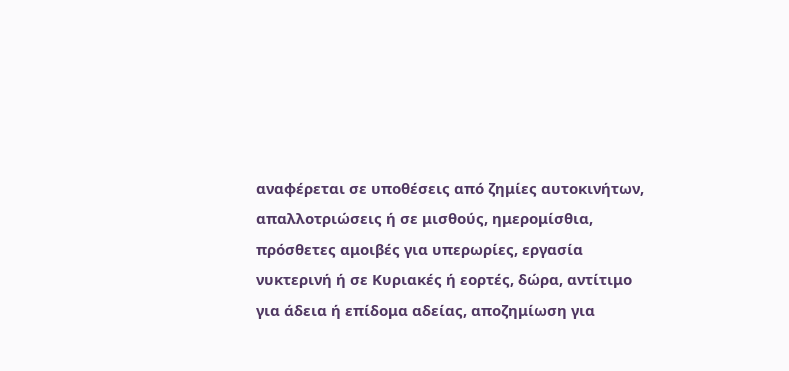αναφέρεται σε υποθέσεις από ζημίες αυτοκινήτων, απαλλοτριώσεις ή σε μισθούς, ημερομίσθια, πρόσθετες αμοιβές για υπερωρίες, εργασία νυκτερινή ή σε Κυριακές ή εορτές, δώρα, αντίτιμο για άδεια ή επίδομα αδείας, αποζημίωση για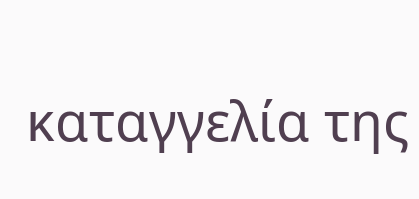καταγγελία της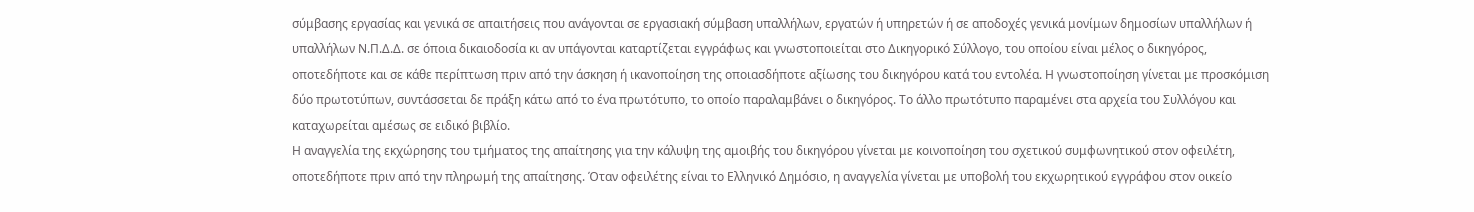σύμβασης εργασίας και γενικά σε απαιτήσεις που ανάγονται σε εργασιακή σύμβαση υπαλλήλων, εργατών ή υπηρετών ή σε αποδοχές γενικά μονίμων δημοσίων υπαλλήλων ή υπαλλήλων Ν.Π.Δ.Δ. σε όποια δικαιοδοσία κι αν υπάγονται καταρτίζεται εγγράφως και γνωστοποιείται στο Δικηγορικό Σύλλογο, του οποίου είναι μέλος ο δικηγόρος, οποτεδήποτε και σε κάθε περίπτωση πριν από την άσκηση ή ικανοποίηση της οποιασδήποτε αξίωσης του δικηγόρου κατά του εντολέα. Η γνωστοποίηση γίνεται με προσκόμιση δύο πρωτοτύπων, συντάσσεται δε πράξη κάτω από το ένα πρωτότυπο, το οποίο παραλαμβάνει ο δικηγόρος. Το άλλο πρωτότυπο παραμένει στα αρχεία του Συλλόγου και καταχωρείται αμέσως σε ειδικό βιβλίο.
Η αναγγελία της εκχώρησης του τμήματος της απαίτησης για την κάλυψη της αμοιβής του δικηγόρου γίνεται με κοινοποίηση του σχετικού συμφωνητικού στον οφειλέτη, οποτεδήποτε πριν από την πληρωμή της απαίτησης. Όταν οφειλέτης είναι το Ελληνικό Δημόσιο, η αναγγελία γίνεται με υποβολή του εκχωρητικού εγγράφου στον οικείο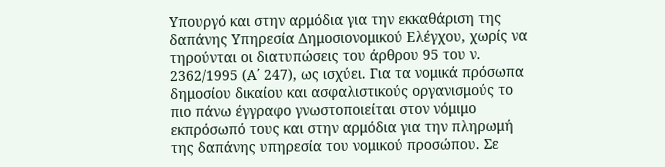Υπουργό και στην αρμόδια για την εκκαθάριση της δαπάνης Υπηρεσία Δημοσιονομικού Ελέγχου, χωρίς να τηρούνται οι διατυπώσεις του άρθρου 95 του ν. 2362/1995 (Α΄ 247), ως ισχύει. Για τα νομικά πρόσωπα δημοσίου δικαίου και ασφαλιστικούς οργανισμούς το πιο πάνω έγγραφο γνωστοποιείται στον νόμιμο εκπρόσωπό τους και στην αρμόδια για την πληρωμή της δαπάνης υπηρεσία του νομικού προσώπου. Σε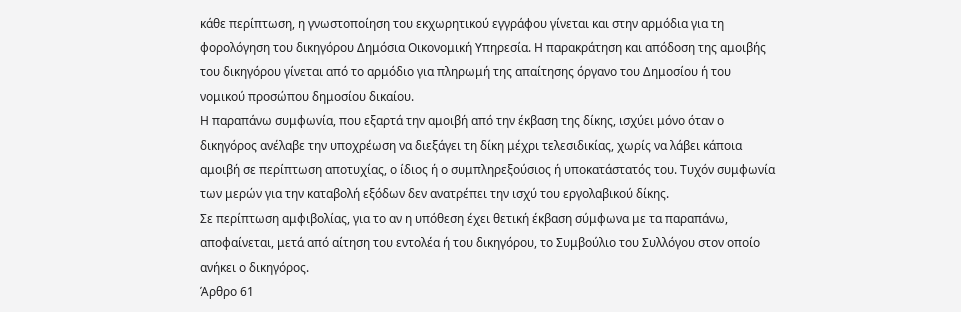κάθε περίπτωση, η γνωστοποίηση του εκχωρητικού εγγράφου γίνεται και στην αρμόδια για τη φορολόγηση του δικηγόρου Δημόσια Οικονομική Υπηρεσία. Η παρακράτηση και απόδοση της αμοιβής του δικηγόρου γίνεται από το αρμόδιο για πληρωμή της απαίτησης όργανο του Δημοσίου ή του νομικού προσώπου δημοσίου δικαίου.
Η παραπάνω συμφωνία, που εξαρτά την αμοιβή από την έκβαση της δίκης, ισχύει μόνο όταν ο δικηγόρος ανέλαβε την υποχρέωση να διεξάγει τη δίκη μέχρι τελεσιδικίας, χωρίς να λάβει κάποια αμοιβή σε περίπτωση αποτυχίας, ο ίδιος ή ο συμπληρεξούσιος ή υποκατάστατός του. Τυχόν συμφωνία των μερών για την καταβολή εξόδων δεν ανατρέπει την ισχύ του εργολαβικού δίκης.
Σε περίπτωση αμφιβολίας, για το αν η υπόθεση έχει θετική έκβαση σύμφωνα με τα παραπάνω, αποφαίνεται, μετά από αίτηση του εντολέα ή του δικηγόρου, το Συμβούλιο του Συλλόγου στον οποίο ανήκει ο δικηγόρος.
Άρθρο 61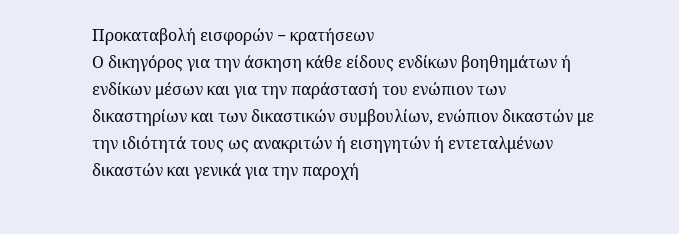Προκαταβολή εισφορών − κρατήσεων
Ο δικηγόρος για την άσκηση κάθε είδους ενδίκων βοηθημάτων ή ενδίκων μέσων και για την παράστασή του ενώπιον των δικαστηρίων και των δικαστικών συμβουλίων, ενώπιον δικαστών με την ιδιότητά τους ως ανακριτών ή εισηγητών ή εντεταλμένων δικαστών και γενικά για την παροχή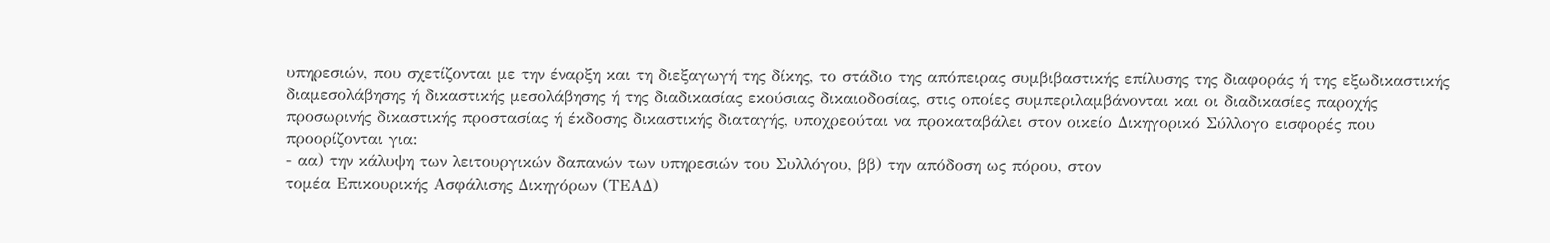υπηρεσιών, που σχετίζονται με την έναρξη και τη διεξαγωγή της δίκης, το στάδιο της απόπειρας συμβιβαστικής επίλυσης της διαφοράς ή της εξωδικαστικής διαμεσολάβησης ή δικαστικής μεσολάβησης ή της διαδικασίας εκούσιας δικαιοδοσίας, στις οποίες συμπεριλαμβάνονται και οι διαδικασίες παροχής προσωρινής δικαστικής προστασίας ή έκδοσης δικαστικής διαταγής, υποχρεούται να προκαταβάλει στον οικείο Δικηγορικό Σύλλογο εισφορές που προορίζονται για:
- αα) την κάλυψη των λειτουργικών δαπανών των υπηρεσιών του Συλλόγου, ββ) την απόδοση ως πόρου, στον
τομέα Επικουρικής Ασφάλισης Δικηγόρων (ΤΕΑΔ)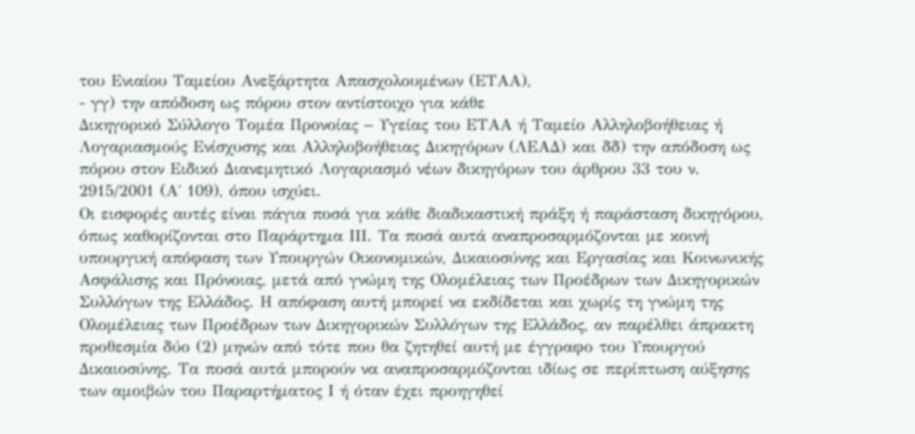του Ενιαίου Ταμείου Ανεξάρτητα Απασχολουμένων (ΕΤΑΑ),
- γγ) την απόδοση ως πόρου στον αντίστοιχο για κάθε
Δικηγορικό Σύλλογο Τομέα Προνοίας − Υγείας του ΕΤΑΑ ή Ταμείο Αλληλοβοήθειας ή Λογαριασμούς Ενίσχυσης και Αλληλοβοήθειας Δικηγόρων (ΛΕΑΔ) και δδ) την απόδοση ως πόρου στον Ειδικό Διανεμητικό Λογαριασμό νέων δικηγόρων του άρθρου 33 του ν. 2915/2001 (Α΄ 109), όπου ισχύει.
Οι εισφορές αυτές είναι πάγια ποσά για κάθε διαδικαστική πράξη ή παράσταση δικηγόρου, όπως καθορίζονται στο Παράρτημα ΙΙΙ. Τα ποσά αυτά αναπροσαρμόζονται με κοινή υπουργική απόφαση των Υπουργών Οικονομικών, Δικαιοσύνης και Εργασίας και Κοινωνικής Ασφάλισης και Πρόνοιας, μετά από γνώμη της Ολομέλειας των Προέδρων των Δικηγορικών Συλλόγων της Ελλάδος. Η απόφαση αυτή μπορεί να εκδίδεται και χωρίς τη γνώμη της Ολομέλειας των Προέδρων των Δικηγορικών Συλλόγων της Ελλάδος, αν παρέλθει άπρακτη προθεσμία δύο (2) μηνών από τότε που θα ζητηθεί αυτή με έγγραφο του Υπουργού Δικαιοσύνης. Τα ποσά αυτά μπορούν να αναπροσαρμόζονται ιδίως σε περίπτωση αύξησης των αμοιβών του Παραρτήματος Ι ή όταν έχει προηγηθεί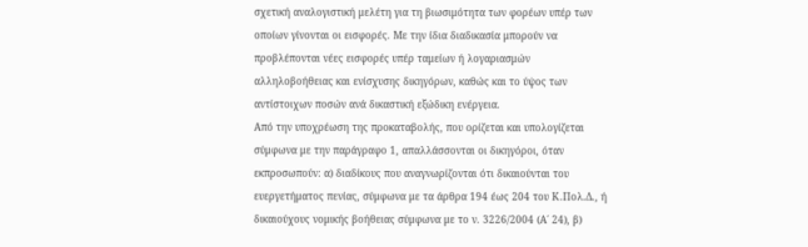σχετική αναλογιστική μελέτη για τη βιωσιμότητα των φορέων υπέρ των οποίων γίνονται οι εισφορές. Με την ίδια διαδικασία μπορούν να προβλέπονται νέες εισφορές υπέρ ταμείων ή λογαριασμών αλληλοβοήθειας και ενίσχυσης δικηγόρων, καθώς και το ύψος των αντίστοιχων ποσών ανά δικαστική εξώδικη ενέργεια.
Από την υποχρέωση της προκαταβολής, που ορίζεται και υπολογίζεται σύμφωνα με την παράγραφο 1, απαλλάσσονται οι δικηγόροι, όταν εκπροσωπούν: α) διαδίκους που αναγνωρίζονται ότι δικαιούνται του ευεργετήματος πενίας, σύμφωνα με τα άρθρα 194 έως 204 του Κ.Πολ.Δ., ή δικαιούχους νομικής βοήθειας σύμφωνα με το ν. 3226/2004 (Α΄ 24), β)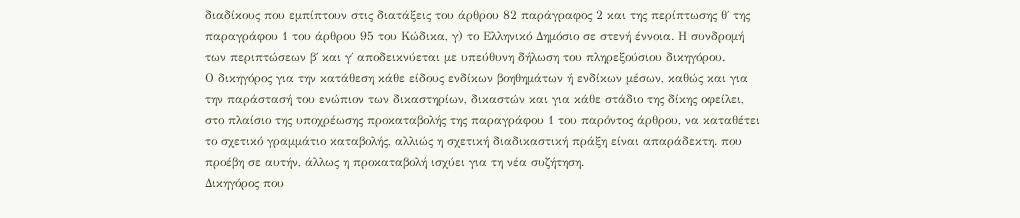διαδίκους που εμπίπτουν στις διατάξεις του άρθρου 82 παράγραφος 2 και της περίπτωσης θ΄ της παραγράφου 1 του άρθρου 95 του Κώδικα, γ) το Ελληνικό Δημόσιο σε στενή έννοια. Η συνδρομή των περιπτώσεων β΄ και γ΄ αποδεικνύεται με υπεύθυνη δήλωση του πληρεξούσιου δικηγόρου.
Ο δικηγόρος για την κατάθεση κάθε είδους ενδίκων βοηθημάτων ή ενδίκων μέσων, καθώς και για την παράστασή του ενώπιον των δικαστηρίων, δικαστών και για κάθε στάδιο της δίκης οφείλει, στο πλαίσιο της υποχρέωσης προκαταβολής της παραγράφου 1 του παρόντος άρθρου, να καταθέτει το σχετικό γραμμάτιο καταβολής, αλλιώς η σχετική διαδικαστική πράξη είναι απαράδεκτη. που προέβη σε αυτήν, άλλως η προκαταβολή ισχύει για τη νέα συζήτηση.
Δικηγόρος που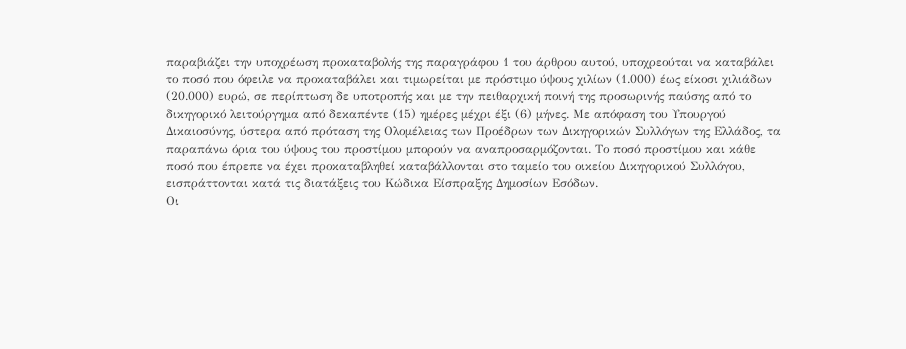παραβιάζει την υποχρέωση προκαταβολής της παραγράφου 1 του άρθρου αυτού, υποχρεούται να καταβάλει το ποσό που όφειλε να προκαταβάλει και τιμωρείται με πρόστιμο ύψους χιλίων (1.000) έως είκοσι χιλιάδων (20.000) ευρώ, σε περίπτωση δε υποτροπής και με την πειθαρχική ποινή της προσωρινής παύσης από το δικηγορικό λειτούργημα από δεκαπέντε (15) ημέρες μέχρι έξι (6) μήνες. Με απόφαση του Υπουργού Δικαιοσύνης, ύστερα από πρόταση της Ολομέλειας των Προέδρων των Δικηγορικών Συλλόγων της Ελλάδος, τα παραπάνω όρια του ύψους του προστίμου μπορούν να αναπροσαρμόζονται. Το ποσό προστίμου και κάθε ποσό που έπρεπε να έχει προκαταβληθεί καταβάλλονται στο ταμείο του οικείου Δικηγορικού Συλλόγου, εισπράττονται κατά τις διατάξεις του Κώδικα Είσπραξης Δημοσίων Εσόδων.
Οι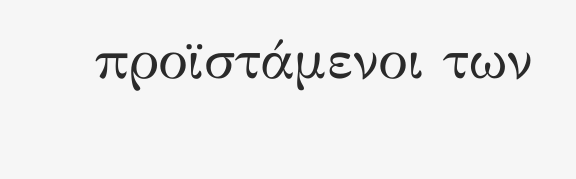προϊστάμενοι των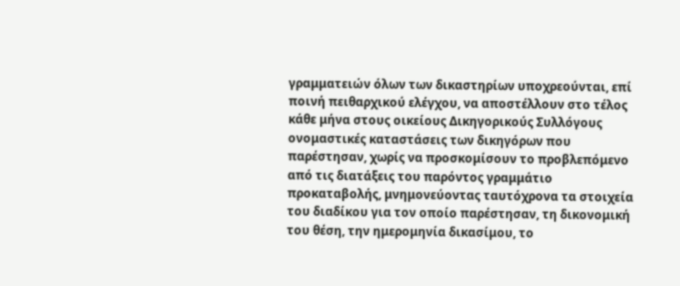γραμματειών όλων των δικαστηρίων υποχρεούνται, επί ποινή πειθαρχικού ελέγχου, να αποστέλλουν στο τέλος κάθε μήνα στους οικείους Δικηγορικούς Συλλόγους ονομαστικές καταστάσεις των δικηγόρων που παρέστησαν, χωρίς να προσκομίσουν το προβλεπόμενο από τις διατάξεις του παρόντος γραμμάτιο προκαταβολής, μνημονεύοντας ταυτόχρονα τα στοιχεία του διαδίκου για τον οποίο παρέστησαν, τη δικονομική του θέση, την ημερομηνία δικασίμου, το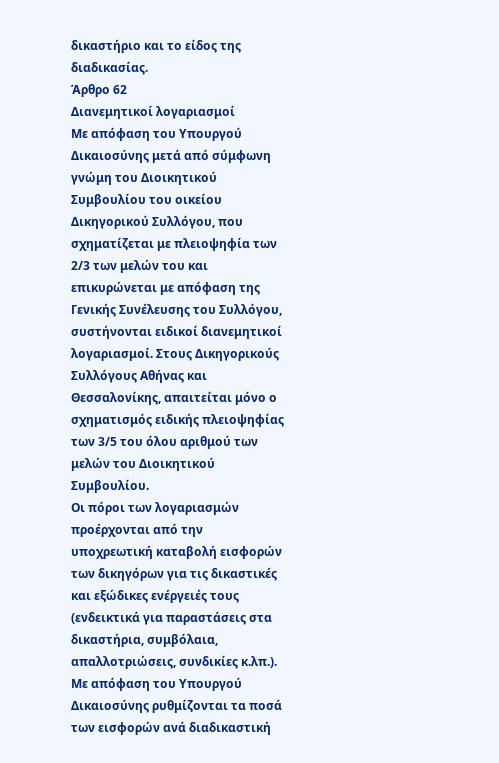δικαστήριο και το είδος της διαδικασίας.
Άρθρο 62
Διανεμητικοί λογαριασμοί
Με απόφαση του Υπουργού Δικαιοσύνης μετά από σύμφωνη γνώμη του Διοικητικού Συμβουλίου του οικείου Δικηγορικού Συλλόγου, που σχηματίζεται με πλειοψηφία των 2/3 των μελών του και επικυρώνεται με απόφαση της Γενικής Συνέλευσης του Συλλόγου, συστήνονται ειδικοί διανεμητικοί λογαριασμοί. Στους Δικηγορικούς Συλλόγους Αθήνας και Θεσσαλονίκης, απαιτείται μόνο ο σχηματισμός ειδικής πλειοψηφίας των 3/5 του όλου αριθμού των μελών του Διοικητικού Συμβουλίου.
Οι πόροι των λογαριασμών προέρχονται από την υποχρεωτική καταβολή εισφορών των δικηγόρων για τις δικαστικές και εξώδικες ενέργειές τους (ενδεικτικά για παραστάσεις στα δικαστήρια, συμβόλαια, απαλλοτριώσεις, συνδικίες κ.λπ.). Με απόφαση του Υπουργού Δικαιοσύνης ρυθμίζονται τα ποσά των εισφορών ανά διαδικαστική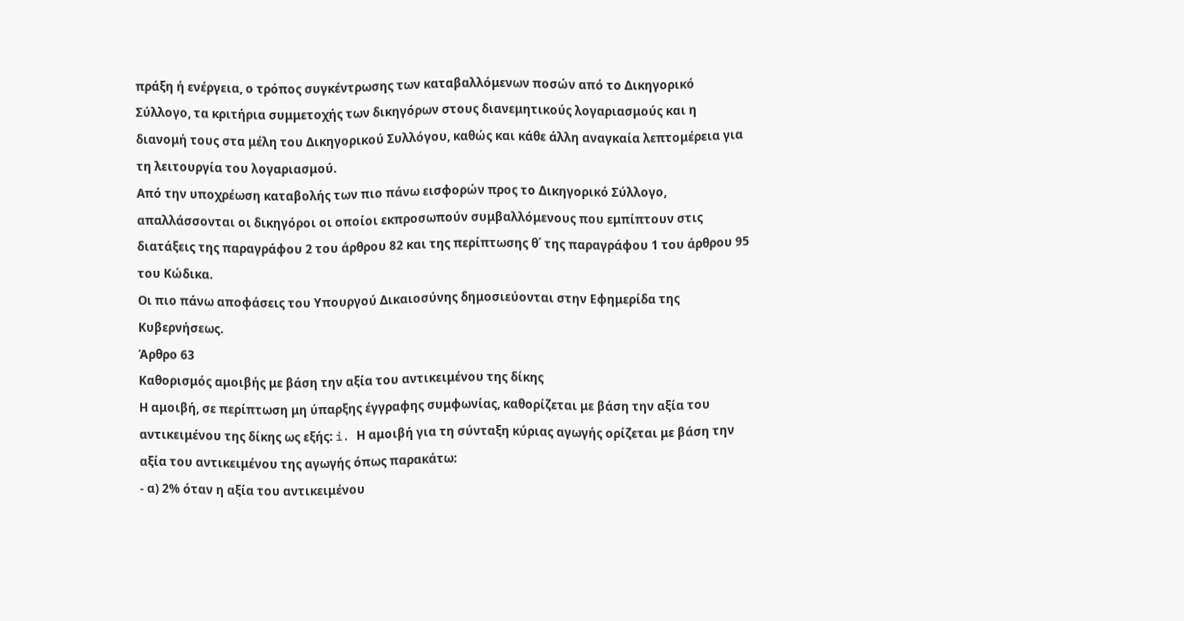πράξη ή ενέργεια, ο τρόπος συγκέντρωσης των καταβαλλόμενων ποσών από το Δικηγορικό Σύλλογο, τα κριτήρια συμμετοχής των δικηγόρων στους διανεμητικούς λογαριασμούς και η διανομή τους στα μέλη του Δικηγορικού Συλλόγου, καθώς και κάθε άλλη αναγκαία λεπτομέρεια για τη λειτουργία του λογαριασμού.
Από την υποχρέωση καταβολής των πιο πάνω εισφορών προς το Δικηγορικό Σύλλογο, απαλλάσσονται οι δικηγόροι οι οποίοι εκπροσωπούν συμβαλλόμενους που εμπίπτουν στις διατάξεις της παραγράφου 2 του άρθρου 82 και της περίπτωσης θ΄ της παραγράφου 1 του άρθρου 95 του Κώδικα.
Οι πιο πάνω αποφάσεις του Υπουργού Δικαιοσύνης δημοσιεύονται στην Εφημερίδα της Κυβερνήσεως.
Άρθρο 63
Καθορισμός αμοιβής με βάση την αξία του αντικειμένου της δίκης
Η αμοιβή, σε περίπτωση μη ύπαρξης έγγραφης συμφωνίας, καθορίζεται με βάση την αξία του αντικειμένου της δίκης ως εξής: i. Η αμοιβή για τη σύνταξη κύριας αγωγής ορίζεται με βάση την αξία του αντικειμένου της αγωγής όπως παρακάτω:
- α) 2% όταν η αξία του αντικειμένου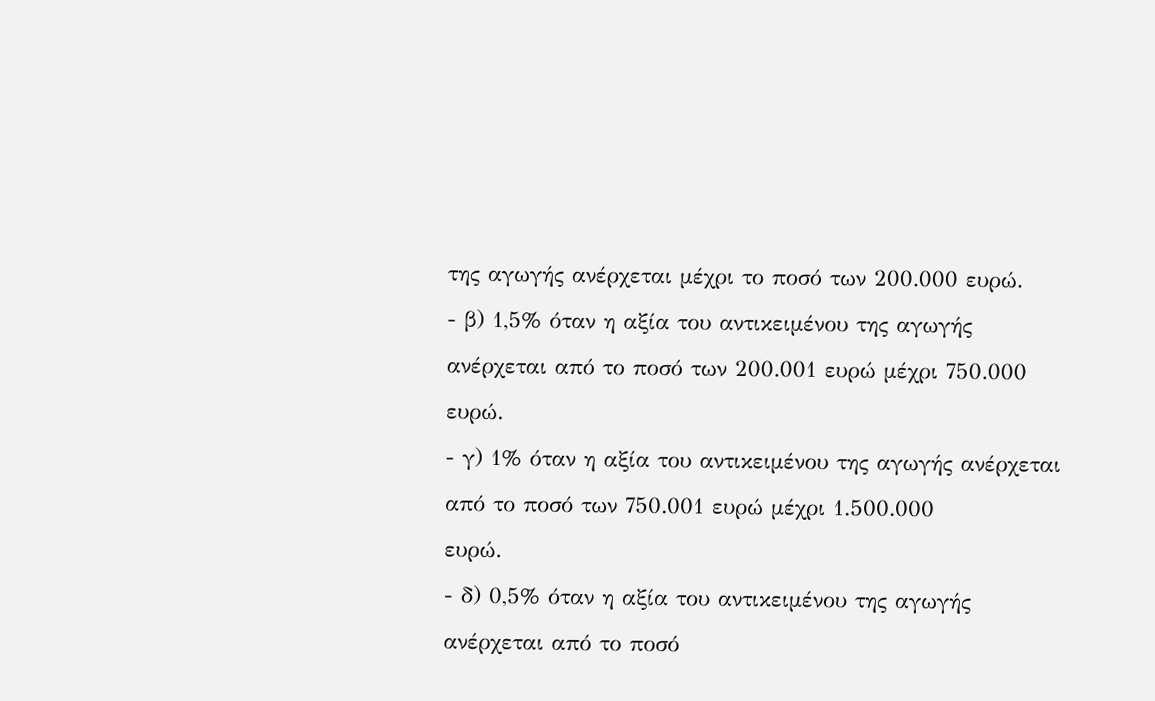της αγωγής ανέρχεται μέχρι το ποσό των 200.000 ευρώ.
- β) 1,5% όταν η αξία του αντικειμένου της αγωγής
ανέρχεται από το ποσό των 200.001 ευρώ μέχρι 750.000 ευρώ.
- γ) 1% όταν η αξία του αντικειμένου της αγωγής ανέρχεται από το ποσό των 750.001 ευρώ μέχρι 1.500.000
ευρώ.
- δ) 0,5% όταν η αξία του αντικειμένου της αγωγής
ανέρχεται από το ποσό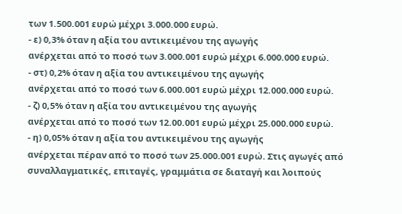των 1.500.001 ευρώ μέχρι 3.000.000 ευρώ.
- ε) 0,3% όταν η αξία του αντικειμένου της αγωγής
ανέρχεται από το ποσό των 3.000.001 ευρώ μέχρι 6.000.000 ευρώ.
- στ) 0,2% όταν η αξία του αντικειμένου της αγωγής
ανέρχεται από το ποσό των 6.000.001 ευρώ μέχρι 12.000.000 ευρώ.
- ζ) 0,5% όταν η αξία του αντικειμένου της αγωγής
ανέρχεται από το ποσό των 12.00.001 ευρώ μέχρι 25.000.000 ευρώ.
- η) 0,05% όταν η αξία του αντικειμένου της αγωγής
ανέρχεται πέραν από το ποσό των 25.000.001 ευρώ. Στις αγωγές από συναλλαγματικές, επιταγές, γραμμάτια σε διαταγή και λοιπούς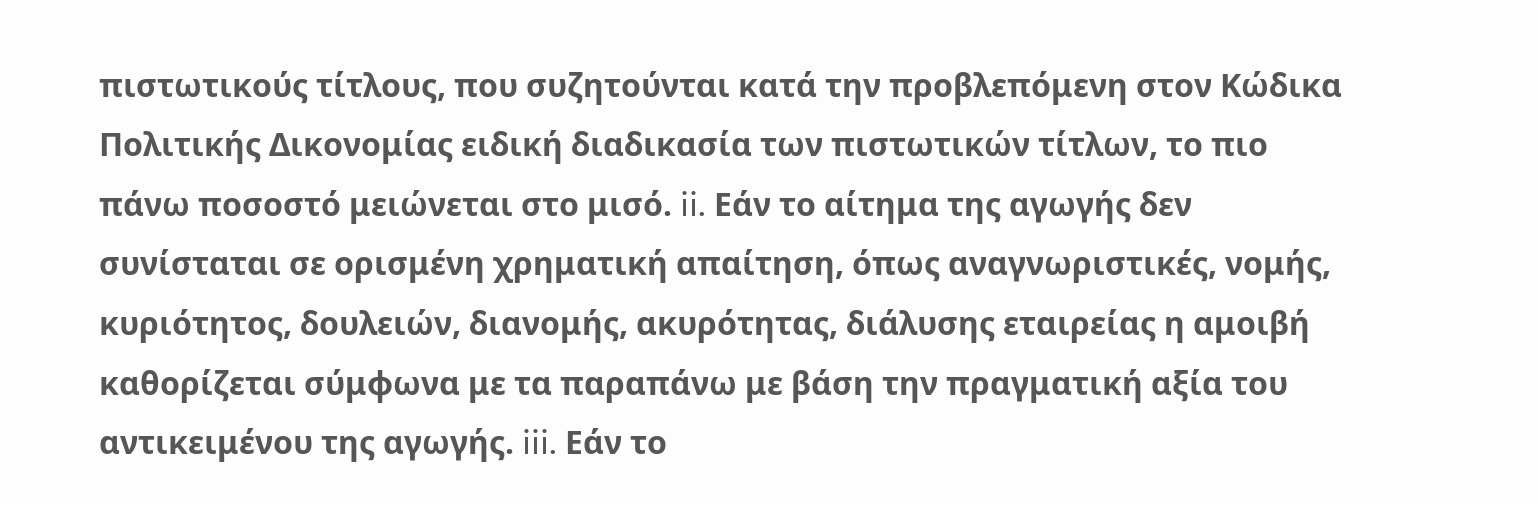πιστωτικούς τίτλους, που συζητούνται κατά την προβλεπόμενη στον Κώδικα Πολιτικής Δικονομίας ειδική διαδικασία των πιστωτικών τίτλων, το πιο πάνω ποσοστό μειώνεται στο μισό. ii. Εάν το αίτημα της αγωγής δεν συνίσταται σε ορισμένη χρηματική απαίτηση, όπως αναγνωριστικές, νομής, κυριότητος, δουλειών, διανομής, ακυρότητας, διάλυσης εταιρείας η αμοιβή καθορίζεται σύμφωνα με τα παραπάνω με βάση την πραγματική αξία του αντικειμένου της αγωγής. iii. Εάν το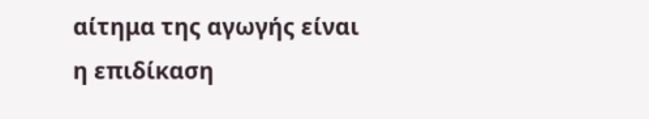αίτημα της αγωγής είναι η επιδίκαση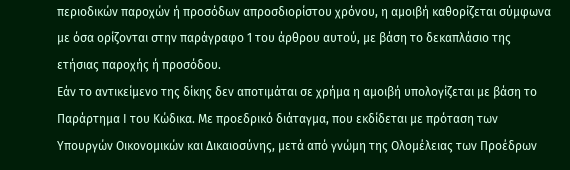περιοδικών παροχών ή προσόδων απροσδιορίστου χρόνου, η αμοιβή καθορίζεται σύμφωνα με όσα ορίζονται στην παράγραφο 1 του άρθρου αυτού, με βάση το δεκαπλάσιο της ετήσιας παροχής ή προσόδου.
Εάν το αντικείμενο της δίκης δεν αποτιμάται σε χρήμα η αμοιβή υπολογίζεται με βάση το Παράρτημα Ι του Κώδικα. Με προεδρικό διάταγμα, που εκδίδεται με πρόταση των Υπουργών Οικονομικών και Δικαιοσύνης, μετά από γνώμη της Ολομέλειας των Προέδρων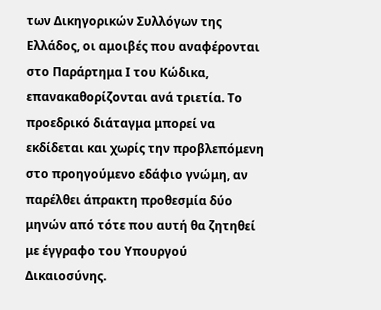των Δικηγορικών Συλλόγων της Ελλάδος, οι αμοιβές που αναφέρονται στο Παράρτημα Ι του Κώδικα, επανακαθορίζονται ανά τριετία. Το προεδρικό διάταγμα μπορεί να εκδίδεται και χωρίς την προβλεπόμενη στο προηγούμενο εδάφιο γνώμη, αν παρέλθει άπρακτη προθεσμία δύο μηνών από τότε που αυτή θα ζητηθεί με έγγραφο του Υπουργού Δικαιοσύνης.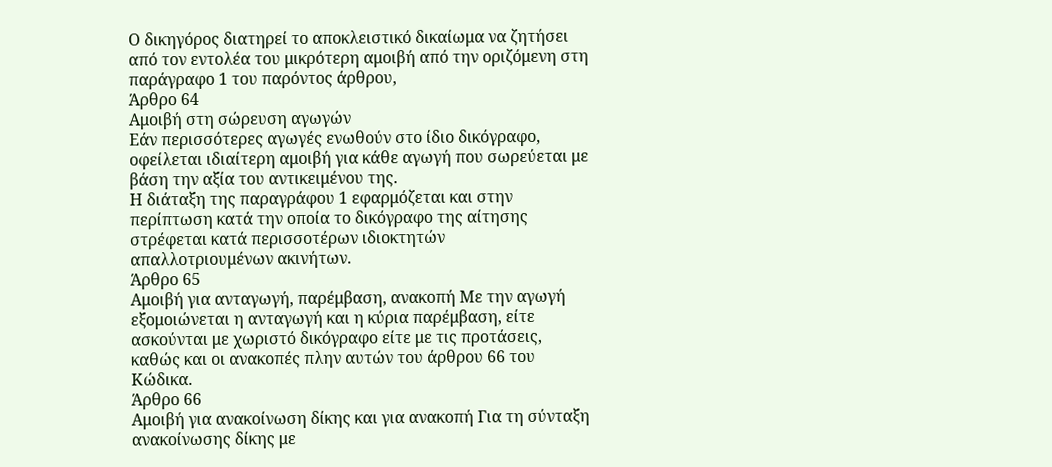Ο δικηγόρος διατηρεί το αποκλειστικό δικαίωμα να ζητήσει από τον εντολέα του μικρότερη αμοιβή από την οριζόμενη στη παράγραφο 1 του παρόντος άρθρου,
Άρθρο 64
Αμοιβή στη σώρευση αγωγών
Εάν περισσότερες αγωγές ενωθούν στο ίδιο δικόγραφο, οφείλεται ιδιαίτερη αμοιβή για κάθε αγωγή που σωρεύεται με βάση την αξία του αντικειμένου της.
Η διάταξη της παραγράφου 1 εφαρμόζεται και στην περίπτωση κατά την οποία το δικόγραφο της αίτησης στρέφεται κατά περισσοτέρων ιδιοκτητών απαλλοτριουμένων ακινήτων.
Άρθρο 65
Αμοιβή για ανταγωγή, παρέμβαση, ανακοπή Με την αγωγή εξομοιώνεται η ανταγωγή και η κύρια παρέμβαση, είτε ασκούνται με χωριστό δικόγραφο είτε με τις προτάσεις, καθώς και οι ανακοπές πλην αυτών του άρθρου 66 του Κώδικα.
Άρθρο 66
Αμοιβή για ανακοίνωση δίκης και για ανακοπή Για τη σύνταξη ανακοίνωσης δίκης με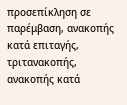προσεπίκληση σε παρέμβαση, ανακοπής κατά επιταγής, τριτανακοπής, ανακοπής κατά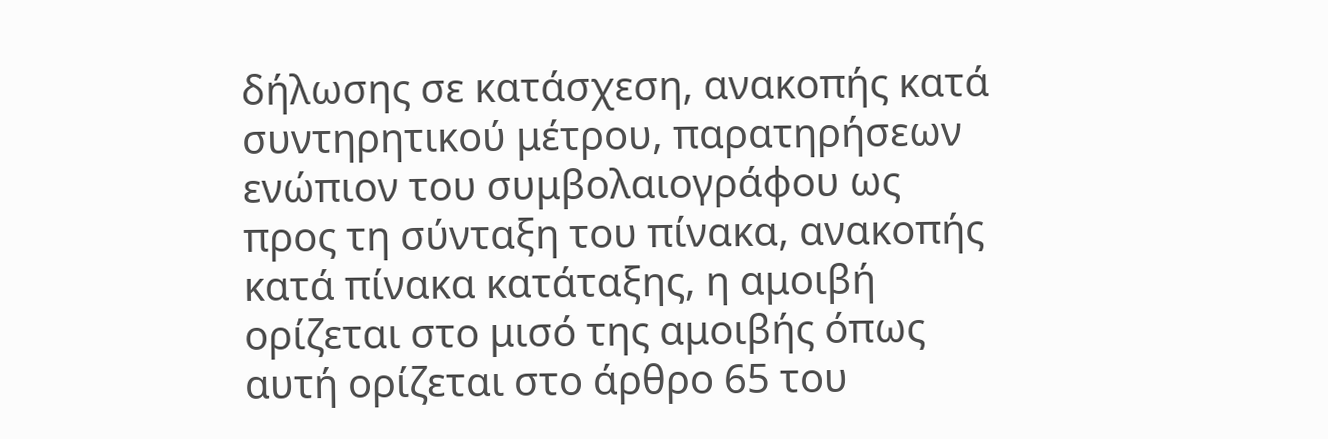δήλωσης σε κατάσχεση, ανακοπής κατά συντηρητικού μέτρου, παρατηρήσεων ενώπιον του συμβολαιογράφου ως προς τη σύνταξη του πίνακα, ανακοπής κατά πίνακα κατάταξης, η αμοιβή ορίζεται στο μισό της αμοιβής όπως αυτή ορίζεται στο άρθρο 65 του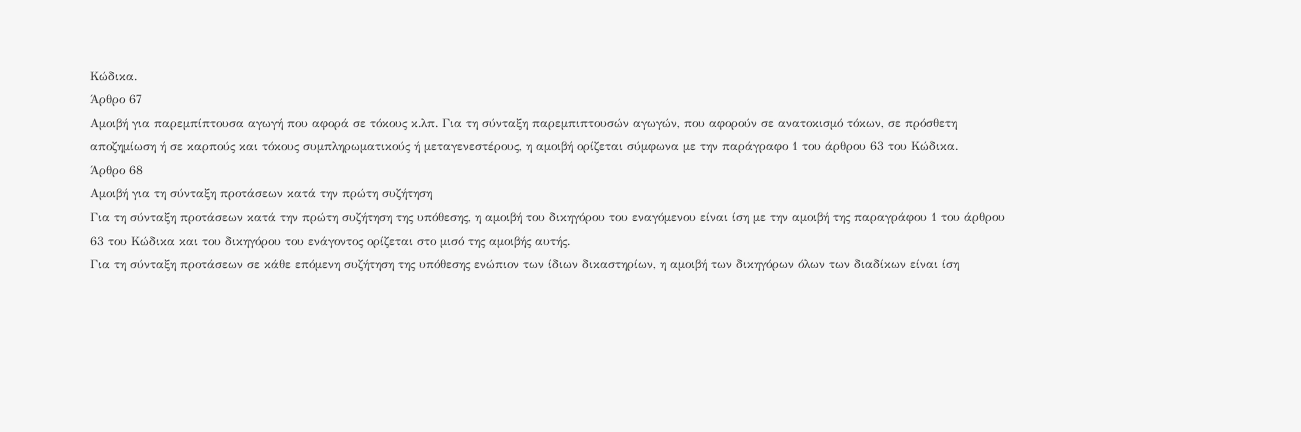Κώδικα.
Άρθρο 67
Αμοιβή για παρεμπίπτουσα αγωγή που αφορά σε τόκους κ.λπ. Για τη σύνταξη παρεμπιπτουσών αγωγών, που αφορούν σε ανατοκισμό τόκων, σε πρόσθετη αποζημίωση ή σε καρπούς και τόκους συμπληρωματικούς ή μεταγενεστέρους, η αμοιβή ορίζεται σύμφωνα με την παράγραφο 1 του άρθρου 63 του Κώδικα.
Άρθρο 68
Αμοιβή για τη σύνταξη προτάσεων κατά την πρώτη συζήτηση
Για τη σύνταξη προτάσεων κατά την πρώτη συζήτηση της υπόθεσης, η αμοιβή του δικηγόρου του εναγόμενου είναι ίση με την αμοιβή της παραγράφου 1 του άρθρου 63 του Κώδικα και του δικηγόρου του ενάγοντος ορίζεται στο μισό της αμοιβής αυτής.
Για τη σύνταξη προτάσεων σε κάθε επόμενη συζήτηση της υπόθεσης ενώπιον των ίδιων δικαστηρίων, η αμοιβή των δικηγόρων όλων των διαδίκων είναι ίση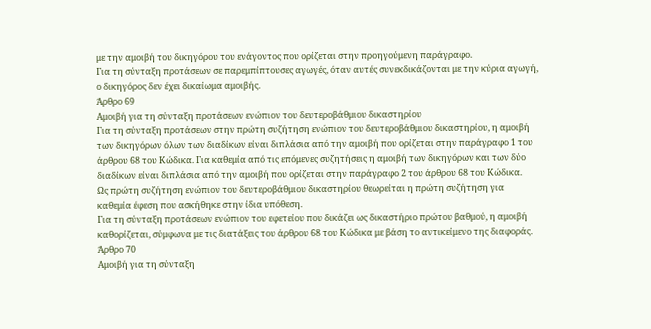με την αμοιβή του δικηγόρου του ενάγοντος που ορίζεται στην προηγούμενη παράγραφο.
Για τη σύνταξη προτάσεων σε παρεμπίπτουσες αγωγές, όταν αυτές συνεκδικάζονται με την κύρια αγωγή, ο δικηγόρος δεν έχει δικαίωμα αμοιβής.
Άρθρο 69
Αμοιβή για τη σύνταξη προτάσεων ενώπιον του δευτεροβάθμιου δικαστηρίου
Για τη σύνταξη προτάσεων στην πρώτη συζήτηση ενώπιον του δευτεροβάθμιου δικαστηρίου, η αμοιβή των δικηγόρων όλων των διαδίκων είναι διπλάσια από την αμοιβή που ορίζεται στην παράγραφο 1 του άρθρου 68 του Κώδικα. Για καθεμία από τις επόμενες συζητήσεις η αμοιβή των δικηγόρων και των δύο διαδίκων είναι διπλάσια από την αμοιβή που ορίζεται στην παράγραφο 2 του άρθρου 68 του Κώδικα.
Ως πρώτη συζήτηση ενώπιον του δευτεροβάθμιου δικαστηρίου θεωρείται η πρώτη συζήτηση για καθεμία έφεση που ασκήθηκε στην ίδια υπόθεση.
Για τη σύνταξη προτάσεων ενώπιον του εφετείου που δικάζει ως δικαστήριο πρώτου βαθμού, η αμοιβή καθορίζεται, σύμφωνα με τις διατάξεις του άρθρου 68 του Κώδικα με βάση το αντικείμενο της διαφοράς.
Άρθρο 70
Αμοιβή για τη σύνταξη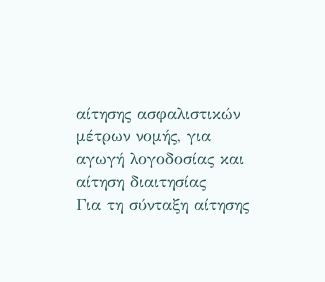αίτησης ασφαλιστικών μέτρων νομής, για αγωγή λογοδοσίας και αίτηση διαιτησίας
Για τη σύνταξη αίτησης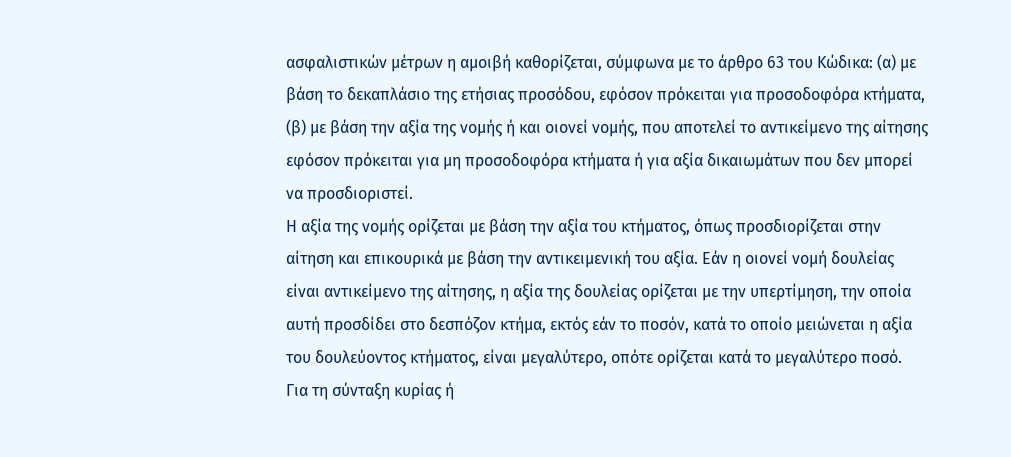ασφαλιστικών μέτρων η αμοιβή καθορίζεται, σύμφωνα με το άρθρο 63 του Κώδικα: (α) με βάση το δεκαπλάσιο της ετήσιας προσόδου, εφόσον πρόκειται για προσοδοφόρα κτήματα, (β) με βάση την αξία της νομής ή και οιονεί νομής, που αποτελεί το αντικείμενο της αίτησης εφόσον πρόκειται για μη προσοδοφόρα κτήματα ή για αξία δικαιωμάτων που δεν μπορεί να προσδιοριστεί.
Η αξία της νομής ορίζεται με βάση την αξία του κτήματος, όπως προσδιορίζεται στην αίτηση και επικουρικά με βάση την αντικειμενική του αξία. Εάν η οιονεί νομή δουλείας είναι αντικείμενο της αίτησης, η αξία της δουλείας ορίζεται με την υπερτίμηση, την οποία αυτή προσδίδει στο δεσπόζον κτήμα, εκτός εάν το ποσόν, κατά το οποίο μειώνεται η αξία του δουλεύοντος κτήματος, είναι μεγαλύτερο, οπότε ορίζεται κατά το μεγαλύτερο ποσό.
Για τη σύνταξη κυρίας ή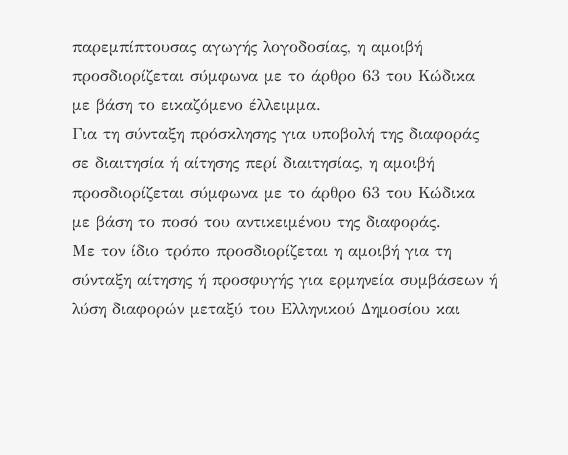παρεμπίπτουσας αγωγής λογοδοσίας, η αμοιβή προσδιορίζεται σύμφωνα με το άρθρο 63 του Κώδικα με βάση το εικαζόμενο έλλειμμα.
Για τη σύνταξη πρόσκλησης για υποβολή της διαφοράς σε διαιτησία ή αίτησης περί διαιτησίας, η αμοιβή προσδιορίζεται σύμφωνα με το άρθρο 63 του Κώδικα με βάση το ποσό του αντικειμένου της διαφοράς.
Με τον ίδιο τρόπο προσδιορίζεται η αμοιβή για τη σύνταξη αίτησης ή προσφυγής για ερμηνεία συμβάσεων ή λύση διαφορών μεταξύ του Ελληνικού Δημοσίου και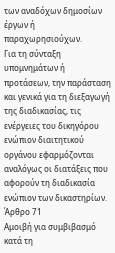των αναδόχων δημοσίων έργων ή παραχωρησιούχων.
Για τη σύνταξη υπομνημάτων ή προτάσεων, την παράσταση και γενικά για τη διεξαγωγή της διαδικασίας, τις ενέργειες του δικηγόρου ενώπιον διαιτητικού οργάνου εφαρμόζονται αναλόγως οι διατάξεις που αφορούν τη διαδικασία ενώπιον των δικαστηρίων.
Άρθρο 71
Αμοιβή για συμβιβασμό κατά τη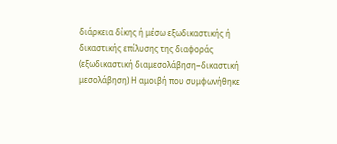διάρκεια δίκης ή μέσω εξωδικαστικής ή δικαστικής επίλυσης της διαφοράς (εξωδικαστική διαμεσολάβηση−δικαστική μεσολάβηση) Η αμοιβή που συμφωνήθηκε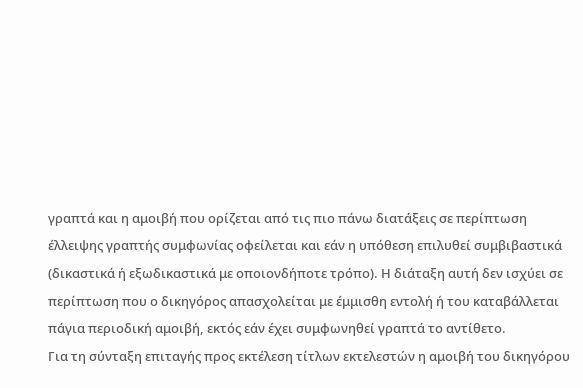γραπτά και η αμοιβή που ορίζεται από τις πιο πάνω διατάξεις σε περίπτωση έλλειψης γραπτής συμφωνίας οφείλεται και εάν η υπόθεση επιλυθεί συμβιβαστικά (δικαστικά ή εξωδικαστικά με οποιονδήποτε τρόπο). Η διάταξη αυτή δεν ισχύει σε περίπτωση που ο δικηγόρος απασχολείται με έμμισθη εντολή ή του καταβάλλεται πάγια περιοδική αμοιβή, εκτός εάν έχει συμφωνηθεί γραπτά το αντίθετο.
Για τη σύνταξη επιταγής προς εκτέλεση τίτλων εκτελεστών η αμοιβή του δικηγόρου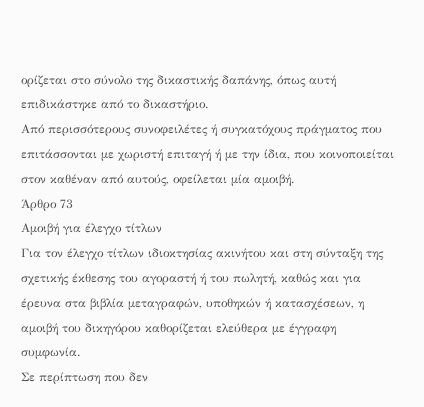ορίζεται στο σύνολο της δικαστικής δαπάνης, όπως αυτή επιδικάστηκε από το δικαστήριο.
Από περισσότερους συνοφειλέτες ή συγκατόχους πράγματος που επιτάσσονται με χωριστή επιταγή ή με την ίδια, που κοινοποιείται στον καθέναν από αυτούς, οφείλεται μία αμοιβή.
Άρθρο 73
Αμοιβή για έλεγχο τίτλων
Για τον έλεγχο τίτλων ιδιοκτησίας ακινήτου και στη σύνταξη της σχετικής έκθεσης του αγοραστή ή του πωλητή, καθώς και για έρευνα στα βιβλία μεταγραφών, υποθηκών ή κατασχέσεων, η αμοιβή του δικηγόρου καθορίζεται ελεύθερα με έγγραφη συμφωνία.
Σε περίπτωση που δεν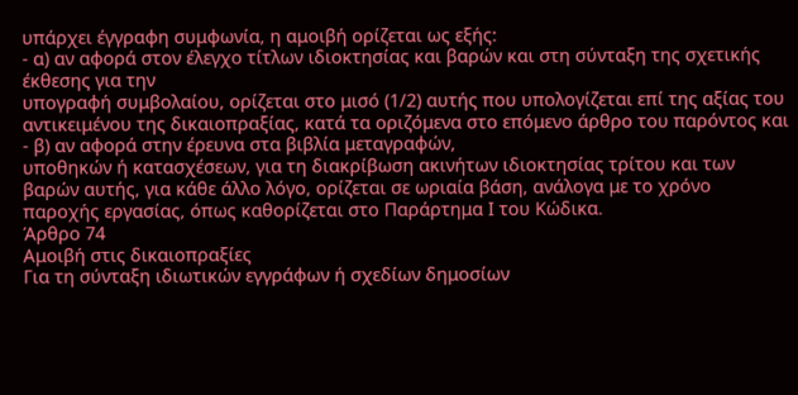υπάρχει έγγραφη συμφωνία, η αμοιβή ορίζεται ως εξής:
- α) αν αφορά στον έλεγχο τίτλων ιδιοκτησίας και βαρών και στη σύνταξη της σχετικής έκθεσης για την
υπογραφή συμβολαίου, ορίζεται στο μισό (1/2) αυτής που υπολογίζεται επί της αξίας του αντικειμένου της δικαιοπραξίας, κατά τα οριζόμενα στο επόμενο άρθρο του παρόντος και
- β) αν αφορά στην έρευνα στα βιβλία μεταγραφών,
υποθηκών ή κατασχέσεων, για τη διακρίβωση ακινήτων ιδιοκτησίας τρίτου και των βαρών αυτής, για κάθε άλλο λόγο, ορίζεται σε ωριαία βάση, ανάλογα με το χρόνο παροχής εργασίας, όπως καθορίζεται στο Παράρτημα Ι του Κώδικα.
Άρθρο 74
Αμοιβή στις δικαιοπραξίες
Για τη σύνταξη ιδιωτικών εγγράφων ή σχεδίων δημοσίων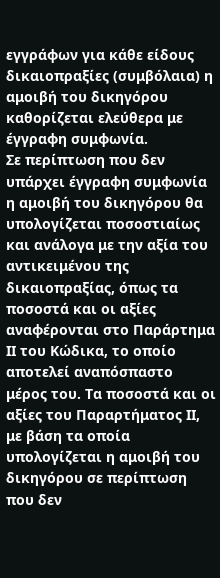εγγράφων για κάθε είδους δικαιοπραξίες (συμβόλαια) η αμοιβή του δικηγόρου καθορίζεται ελεύθερα με έγγραφη συμφωνία.
Σε περίπτωση που δεν υπάρχει έγγραφη συμφωνία η αμοιβή του δικηγόρου θα υπολογίζεται ποσοστιαίως και ανάλογα με την αξία του αντικειμένου της δικαιοπραξίας, όπως τα ποσοστά και οι αξίες αναφέρονται στο Παράρτημα ΙΙ του Κώδικα, το οποίο αποτελεί αναπόσπαστο μέρος του. Τα ποσοστά και οι αξίες του Παραρτήματος ΙΙ, με βάση τα οποία υπολογίζεται η αμοιβή του δικηγόρου σε περίπτωση που δεν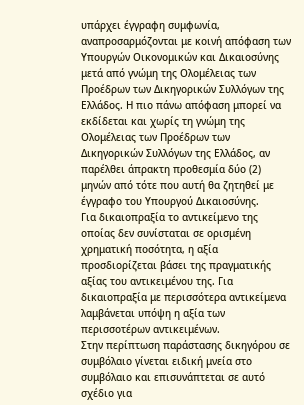υπάρχει έγγραφη συμφωνία, αναπροσαρμόζονται με κοινή απόφαση των Υπουργών Οικονομικών και Δικαιοσύνης μετά από γνώμη της Ολομέλειας των Προέδρων των Δικηγορικών Συλλόγων της Ελλάδος. Η πιο πάνω απόφαση μπορεί να εκδίδεται και χωρίς τη γνώμη της Ολομέλειας των Προέδρων των Δικηγορικών Συλλόγων της Ελλάδος, αν παρέλθει άπρακτη προθεσμία δύο (2) μηνών από τότε που αυτή θα ζητηθεί με έγγραφο του Υπουργού Δικαιοσύνης.
Για δικαιοπραξία το αντικείμενο της οποίας δεν συνίσταται σε ορισμένη χρηματική ποσότητα, η αξία προσδιορίζεται βάσει της πραγματικής αξίας του αντικειμένου της. Για δικαιοπραξία με περισσότερα αντικείμενα λαμβάνεται υπόψη η αξία των περισσοτέρων αντικειμένων.
Στην περίπτωση παράστασης δικηγόρου σε συμβόλαιο γίνεται ειδική μνεία στο συμβόλαιο και επισυνάπτεται σε αυτό σχέδιο για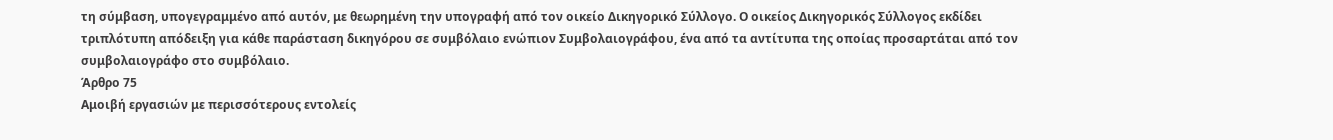τη σύμβαση, υπογεγραμμένο από αυτόν, με θεωρημένη την υπογραφή από τον οικείο Δικηγορικό Σύλλογο. Ο οικείος Δικηγορικός Σύλλογος εκδίδει τριπλότυπη απόδειξη για κάθε παράσταση δικηγόρου σε συμβόλαιο ενώπιον Συμβολαιογράφου, ένα από τα αντίτυπα της οποίας προσαρτάται από τον συμβολαιογράφο στο συμβόλαιο.
Άρθρο 75
Αμοιβή εργασιών με περισσότερους εντολείς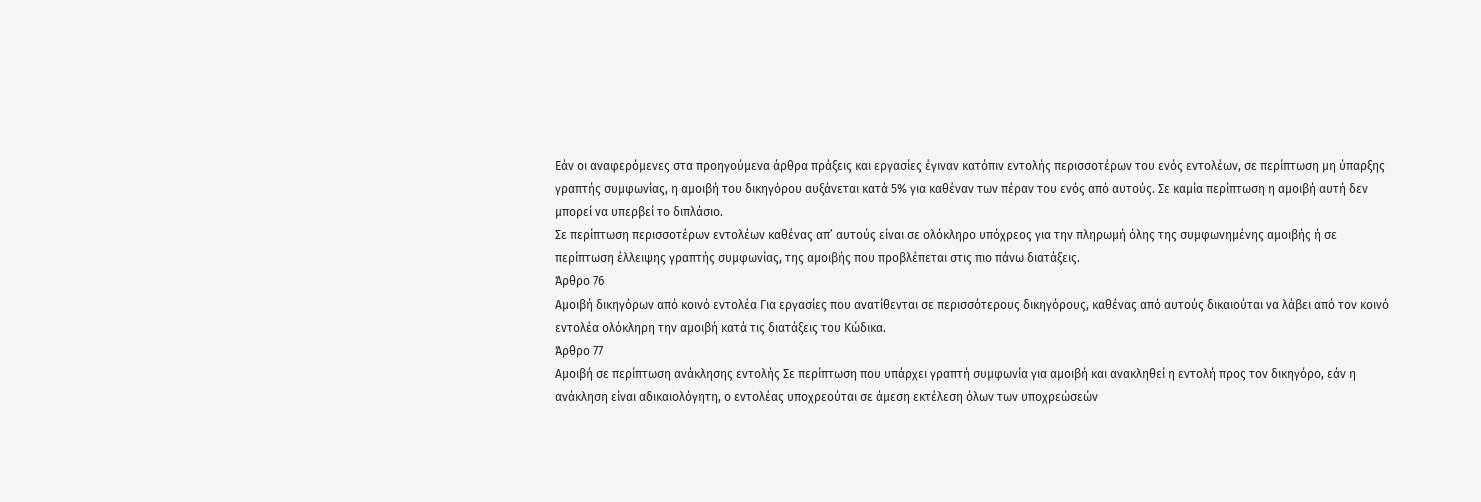Εάν οι αναφερόμενες στα προηγούμενα άρθρα πράξεις και εργασίες έγιναν κατόπιν εντολής περισσοτέρων του ενός εντολέων, σε περίπτωση μη ύπαρξης γραπτής συμφωνίας, η αμοιβή του δικηγόρου αυξάνεται κατά 5% για καθέναν των πέραν του ενός από αυτούς. Σε καμία περίπτωση η αμοιβή αυτή δεν μπορεί να υπερβεί το διπλάσιο.
Σε περίπτωση περισσοτέρων εντολέων καθένας απ’ αυτούς είναι σε ολόκληρο υπόχρεος για την πληρωμή όλης της συμφωνημένης αμοιβής ή σε περίπτωση έλλειψης γραπτής συμφωνίας, της αμοιβής που προβλέπεται στις πιο πάνω διατάξεις.
Άρθρο 76
Αμοιβή δικηγόρων από κοινό εντολέα Για εργασίες που ανατίθενται σε περισσότερους δικηγόρους, καθένας από αυτούς δικαιούται να λάβει από τον κοινό εντολέα ολόκληρη την αμοιβή κατά τις διατάξεις του Κώδικα.
Άρθρο 77
Αμοιβή σε περίπτωση ανάκλησης εντολής Σε περίπτωση που υπάρχει γραπτή συμφωνία για αμοιβή και ανακληθεί η εντολή προς τον δικηγόρο, εάν η ανάκληση είναι αδικαιολόγητη, ο εντολέας υποχρεούται σε άμεση εκτέλεση όλων των υποχρεώσεών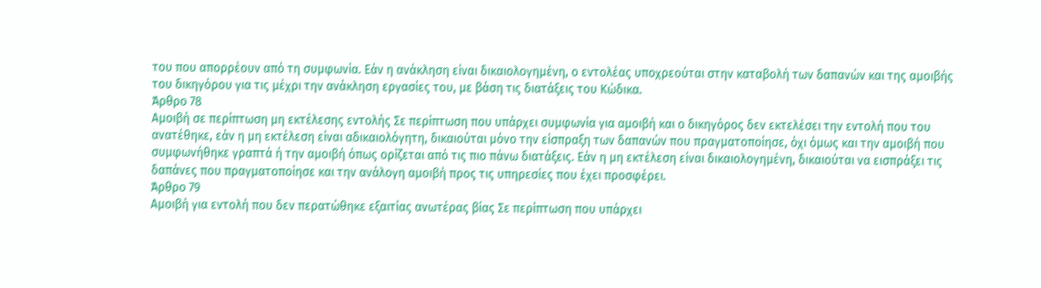του που απορρέουν από τη συμφωνία. Εάν η ανάκληση είναι δικαιολογημένη, ο εντολέας υποχρεούται στην καταβολή των δαπανών και της αμοιβής του δικηγόρου για τις μέχρι την ανάκληση εργασίες του, με βάση τις διατάξεις του Κώδικα.
Άρθρο 78
Αμοιβή σε περίπτωση μη εκτέλεσης εντολής Σε περίπτωση που υπάρχει συμφωνία για αμοιβή και ο δικηγόρος δεν εκτελέσει την εντολή που του ανατέθηκε, εάν η μη εκτέλεση είναι αδικαιολόγητη, δικαιούται μόνο την είσπραξη των δαπανών που πραγματοποίησε, όχι όμως και την αμοιβή που συμφωνήθηκε γραπτά ή την αμοιβή όπως ορίζεται από τις πιο πάνω διατάξεις. Εάν η μη εκτέλεση είναι δικαιολογημένη, δικαιούται να εισπράξει τις δαπάνες που πραγματοποίησε και την ανάλογη αμοιβή προς τις υπηρεσίες που έχει προσφέρει.
Άρθρο 79
Αμοιβή για εντολή που δεν περατώθηκε εξαιτίας ανωτέρας βίας Σε περίπτωση που υπάρχει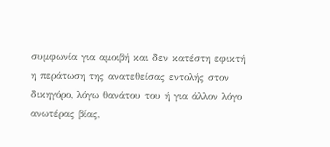συμφωνία για αμοιβή και δεν κατέστη εφικτή η περάτωση της ανατεθείσας εντολής στον δικηγόρο, λόγω θανάτου του ή για άλλον λόγο ανωτέρας βίας,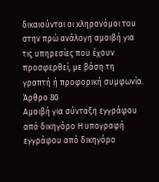δικαιούνται οι κληρονόμοι του στην πρώ ανάλογη αμοιβή για τις υπηρεσίες που έχουν προσφερθεί, με βάση τη γραπτή ή προφορική συμφωνία.
Άρθρο 80
Αμοιβή για σύνταξη εγγράφου από δικηγόρο Η υπογραφή εγγράφου από δικηγόρο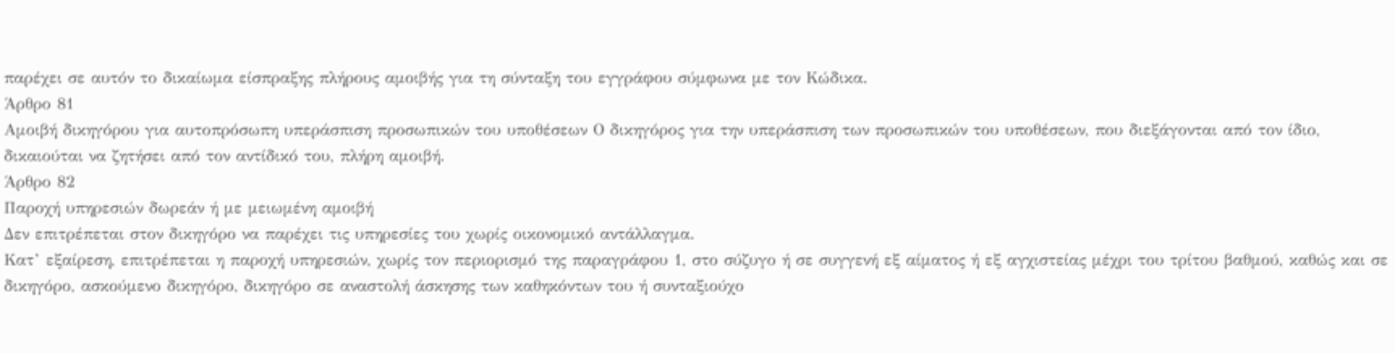παρέχει σε αυτόν το δικαίωμα είσπραξης πλήρους αμοιβής για τη σύνταξη του εγγράφου σύμφωνα με τον Κώδικα.
Άρθρο 81
Αμοιβή δικηγόρου για αυτοπρόσωπη υπεράσπιση προσωπικών του υποθέσεων Ο δικηγόρος για την υπεράσπιση των προσωπικών του υποθέσεων, που διεξάγονται από τον ίδιο, δικαιούται να ζητήσει από τον αντίδικό του, πλήρη αμοιβή.
Άρθρο 82
Παροχή υπηρεσιών δωρεάν ή με μειωμένη αμοιβή
Δεν επιτρέπεται στον δικηγόρο να παρέχει τις υπηρεσίες του χωρίς οικονομικό αντάλλαγμα.
Κατ’ εξαίρεση, επιτρέπεται η παροχή υπηρεσιών, χωρίς τον περιορισμό της παραγράφου 1, στο σύζυγο ή σε συγγενή εξ αίματος ή εξ αγχιστείας μέχρι του τρίτου βαθμού, καθώς και σε δικηγόρο, ασκούμενο δικηγόρο, δικηγόρο σε αναστολή άσκησης των καθηκόντων του ή συνταξιούχο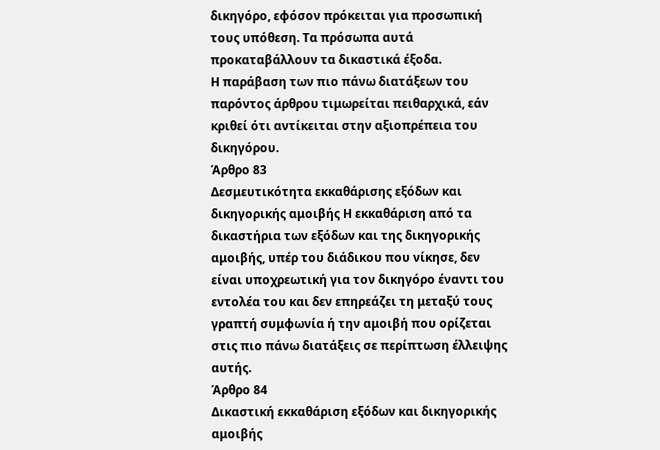δικηγόρο, εφόσον πρόκειται για προσωπική τους υπόθεση. Τα πρόσωπα αυτά προκαταβάλλουν τα δικαστικά έξοδα.
Η παράβαση των πιο πάνω διατάξεων του παρόντος άρθρου τιμωρείται πειθαρχικά, εάν κριθεί ότι αντίκειται στην αξιοπρέπεια του δικηγόρου.
Άρθρο 83
Δεσμευτικότητα εκκαθάρισης εξόδων και δικηγορικής αμοιβής Η εκκαθάριση από τα δικαστήρια των εξόδων και της δικηγορικής αμοιβής, υπέρ του διάδικου που νίκησε, δεν είναι υποχρεωτική για τον δικηγόρο έναντι του εντολέα του και δεν επηρεάζει τη μεταξύ τους γραπτή συμφωνία ή την αμοιβή που ορίζεται στις πιο πάνω διατάξεις σε περίπτωση έλλειψης αυτής.
Άρθρο 84
Δικαστική εκκαθάριση εξόδων και δικηγορικής αμοιβής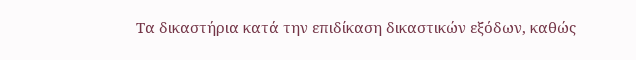Τα δικαστήρια κατά την επιδίκαση δικαστικών εξόδων, καθώς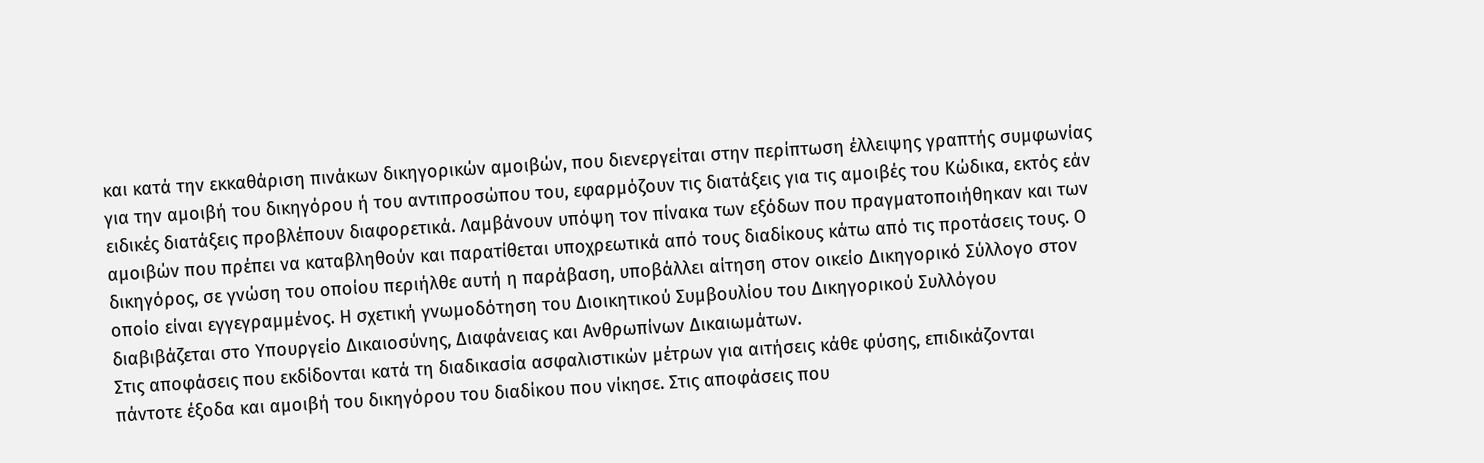και κατά την εκκαθάριση πινάκων δικηγορικών αμοιβών, που διενεργείται στην περίπτωση έλλειψης γραπτής συμφωνίας για την αμοιβή του δικηγόρου ή του αντιπροσώπου του, εφαρμόζουν τις διατάξεις για τις αμοιβές του Κώδικα, εκτός εάν ειδικές διατάξεις προβλέπουν διαφορετικά. Λαμβάνουν υπόψη τον πίνακα των εξόδων που πραγματοποιήθηκαν και των αμοιβών που πρέπει να καταβληθούν και παρατίθεται υποχρεωτικά από τους διαδίκους κάτω από τις προτάσεις τους. Ο δικηγόρος, σε γνώση του οποίου περιήλθε αυτή η παράβαση, υποβάλλει αίτηση στον οικείο Δικηγορικό Σύλλογο στον οποίο είναι εγγεγραμμένος. Η σχετική γνωμοδότηση του Διοικητικού Συμβουλίου του Δικηγορικού Συλλόγου διαβιβάζεται στο Υπουργείο Δικαιοσύνης, Διαφάνειας και Ανθρωπίνων Δικαιωμάτων.
Στις αποφάσεις που εκδίδονται κατά τη διαδικασία ασφαλιστικών μέτρων για αιτήσεις κάθε φύσης, επιδικάζονται πάντοτε έξοδα και αμοιβή του δικηγόρου του διαδίκου που νίκησε. Στις αποφάσεις που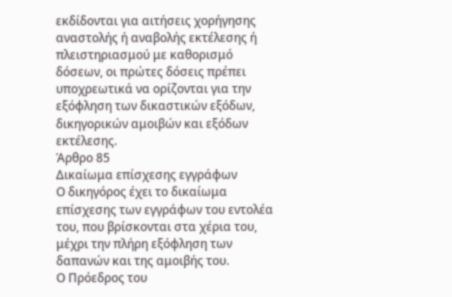εκδίδονται για αιτήσεις χορήγησης αναστολής ή αναβολής εκτέλεσης ή πλειστηριασμού με καθορισμό δόσεων, οι πρώτες δόσεις πρέπει υποχρεωτικά να ορίζονται για την εξόφληση των δικαστικών εξόδων, δικηγορικών αμοιβών και εξόδων εκτέλεσης.
Άρθρο 85
Δικαίωμα επίσχεσης εγγράφων
Ο δικηγόρος έχει το δικαίωμα επίσχεσης των εγγράφων του εντολέα του, που βρίσκονται στα χέρια του, μέχρι την πλήρη εξόφληση των δαπανών και της αμοιβής του.
Ο Πρόεδρος του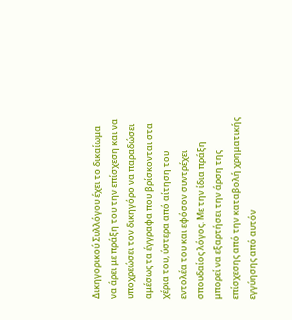Δικηγορικού Συλλόγου έχει το δικαίωμα να άρει με πράξη του την επίσχεση και να υποχρεώσει τον δικηγόρο να παραδώσει αμέσως τα έγγραφα που βρίσκονται στα χέρια του, ύστερα από αίτηση του εντολέα του και εφόσον συντρέχει σπουδαίος λόγος. Με την ίδια πράξη μπορεί να εξαρτήσει την άρση της επίσχεσης από την καταβολή χρηματικής εγγύησης από αυτόν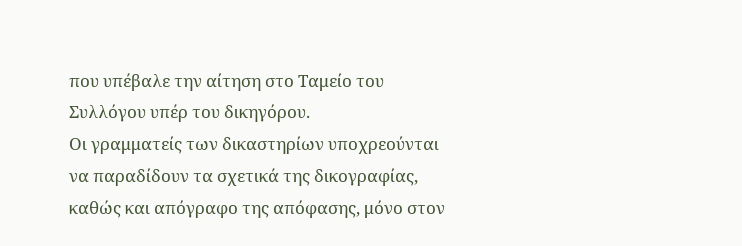που υπέβαλε την αίτηση στο Ταμείο του Συλλόγου υπέρ του δικηγόρου.
Οι γραμματείς των δικαστηρίων υποχρεούνται να παραδίδουν τα σχετικά της δικογραφίας, καθώς και απόγραφο της απόφασης, μόνο στον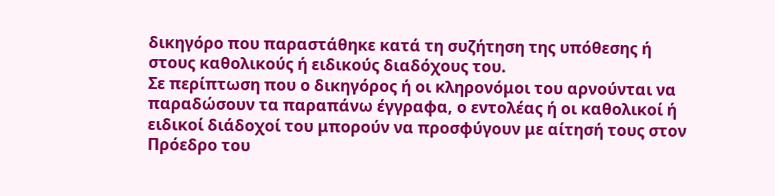δικηγόρο που παραστάθηκε κατά τη συζήτηση της υπόθεσης ή στους καθολικούς ή ειδικούς διαδόχους του.
Σε περίπτωση που ο δικηγόρος ή οι κληρονόμοι του αρνούνται να παραδώσουν τα παραπάνω έγγραφα, ο εντολέας ή οι καθολικοί ή ειδικοί διάδοχοί του μπορούν να προσφύγουν με αίτησή τους στον Πρόεδρο του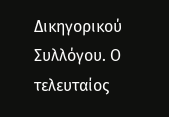Δικηγορικού Συλλόγου. Ο τελευταίος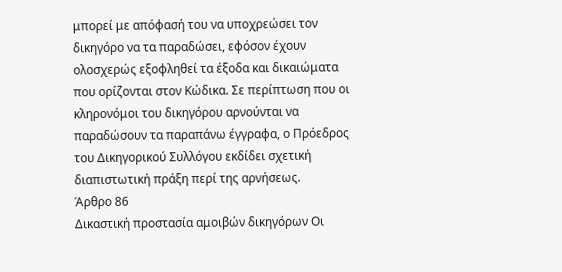μπορεί με απόφασή του να υποχρεώσει τον δικηγόρο να τα παραδώσει, εφόσον έχουν ολοσχερώς εξοφληθεί τα έξοδα και δικαιώματα που ορίζονται στον Κώδικα. Σε περίπτωση που οι κληρονόμοι του δικηγόρου αρνούνται να παραδώσουν τα παραπάνω έγγραφα, ο Πρόεδρος του Δικηγορικού Συλλόγου εκδίδει σχετική διαπιστωτική πράξη περί της αρνήσεως.
Άρθρο 86
Δικαστική προστασία αμοιβών δικηγόρων Οι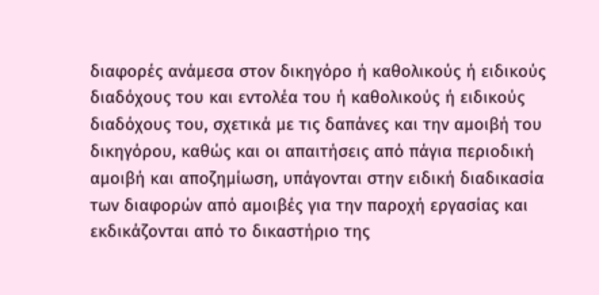διαφορές ανάμεσα στον δικηγόρο ή καθολικούς ή ειδικούς διαδόχους του και εντολέα του ή καθολικούς ή ειδικούς διαδόχους του, σχετικά με τις δαπάνες και την αμοιβή του δικηγόρου, καθώς και οι απαιτήσεις από πάγια περιοδική αμοιβή και αποζημίωση, υπάγονται στην ειδική διαδικασία των διαφορών από αμοιβές για την παροχή εργασίας και εκδικάζονται από το δικαστήριο της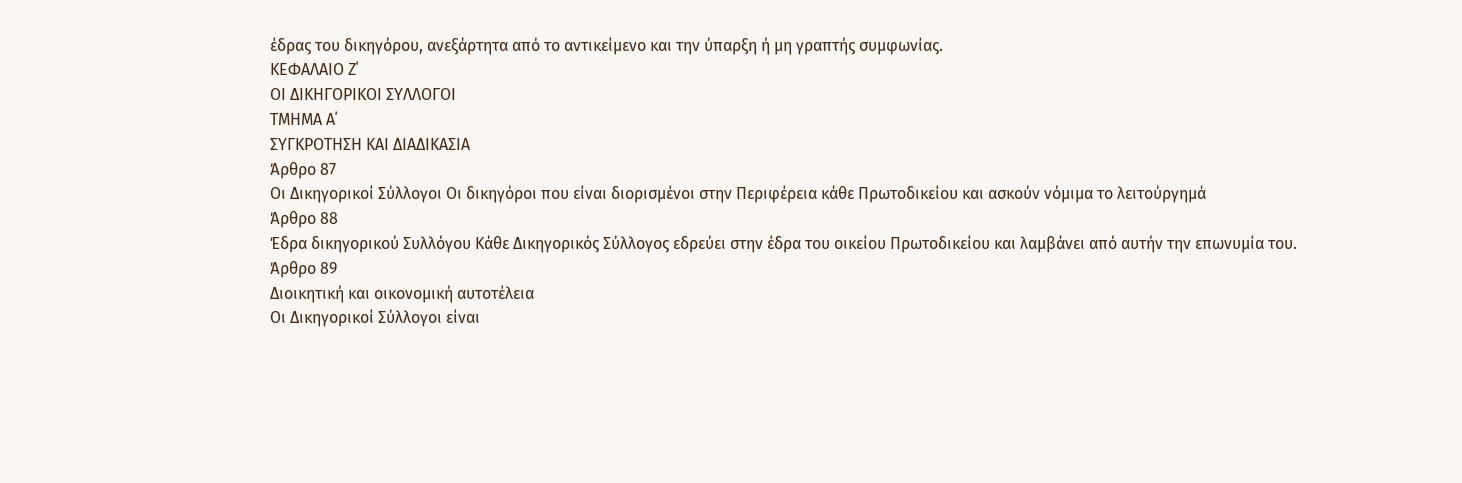έδρας του δικηγόρου, ανεξάρτητα από το αντικείμενο και την ύπαρξη ή μη γραπτής συμφωνίας.
ΚΕΦΑΛΑΙΟ Ζ΄
ΟΙ ΔΙΚΗΓΟΡΙΚΟΙ ΣΥΛΛΟΓΟΙ
ΤΜΗΜΑ Α΄
ΣΥΓΚΡΟΤΗΣΗ ΚΑΙ ΔΙΑΔΙΚΑΣΙΑ
Άρθρο 87
Οι Δικηγορικοί Σύλλογοι Οι δικηγόροι που είναι διορισμένοι στην Περιφέρεια κάθε Πρωτοδικείου και ασκούν νόμιμα το λειτούργημά
Άρθρο 88
Έδρα δικηγορικού Συλλόγου Κάθε Δικηγορικός Σύλλογος εδρεύει στην έδρα του οικείου Πρωτοδικείου και λαμβάνει από αυτήν την επωνυμία του.
Άρθρο 89
Διοικητική και οικονομική αυτοτέλεια
Οι Δικηγορικοί Σύλλογοι είναι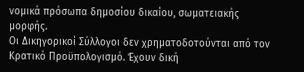νομικά πρόσωπα δημοσίου δικαίου, σωματειακής μορφής.
Οι Δικηγορικοί Σύλλογοι δεν χρηματοδοτούνται από τον Κρατικό Προϋπολογισμό. Έχουν δική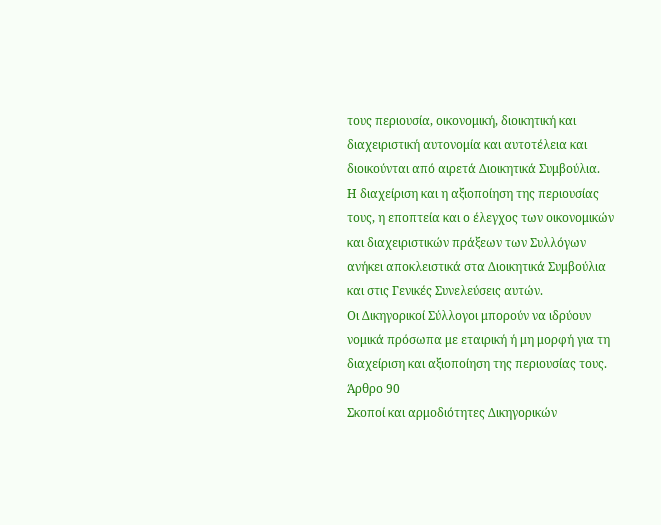τους περιουσία, οικονομική, διοικητική και διαχειριστική αυτονομία και αυτοτέλεια και διοικούνται από αιρετά Διοικητικά Συμβούλια.
Η διαχείριση και η αξιοποίηση της περιουσίας τους, η εποπτεία και ο έλεγχος των οικονομικών και διαχειριστικών πράξεων των Συλλόγων ανήκει αποκλειστικά στα Διοικητικά Συμβούλια και στις Γενικές Συνελεύσεις αυτών.
Οι Δικηγορικοί Σύλλογοι μπορούν να ιδρύουν νομικά πρόσωπα με εταιρική ή μη μορφή για τη διαχείριση και αξιοποίηση της περιουσίας τους.
Άρθρο 90
Σκοποί και αρμοδιότητες Δικηγορικών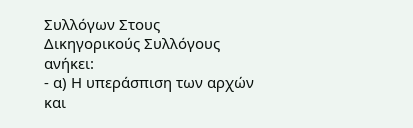Συλλόγων Στους Δικηγορικούς Συλλόγους ανήκει:
- α) Η υπεράσπιση των αρχών και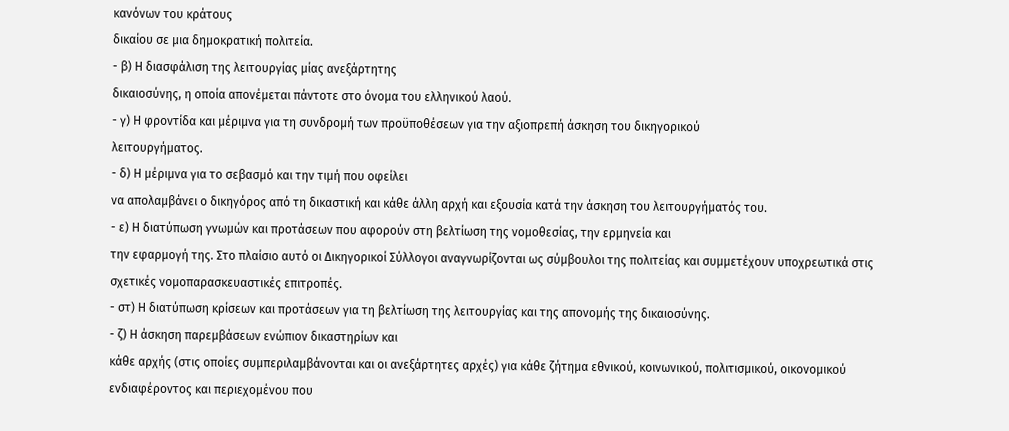κανόνων του κράτους
δικαίου σε μια δημοκρατική πολιτεία.
- β) Η διασφάλιση της λειτουργίας μίας ανεξάρτητης
δικαιοσύνης, η οποία απονέμεται πάντοτε στο όνομα του ελληνικού λαού.
- γ) Η φροντίδα και μέριμνα για τη συνδρομή των προϋποθέσεων για την αξιοπρεπή άσκηση του δικηγορικού
λειτουργήματος.
- δ) Η μέριμνα για το σεβασμό και την τιμή που οφείλει
να απολαμβάνει ο δικηγόρος από τη δικαστική και κάθε άλλη αρχή και εξουσία κατά την άσκηση του λειτουργήματός του.
- ε) Η διατύπωση γνωμών και προτάσεων που αφορούν στη βελτίωση της νομοθεσίας, την ερμηνεία και
την εφαρμογή της. Στο πλαίσιο αυτό οι Δικηγορικοί Σύλλογοι αναγνωρίζονται ως σύμβουλοι της πολιτείας και συμμετέχουν υποχρεωτικά στις σχετικές νομοπαρασκευαστικές επιτροπές.
- στ) Η διατύπωση κρίσεων και προτάσεων για τη βελτίωση της λειτουργίας και της απονομής της δικαιοσύνης.
- ζ) Η άσκηση παρεμβάσεων ενώπιον δικαστηρίων και
κάθε αρχής (στις οποίες συμπεριλαμβάνονται και οι ανεξάρτητες αρχές) για κάθε ζήτημα εθνικού, κοινωνικού, πολιτισμικού, οικονομικού ενδιαφέροντος και περιεχομένου που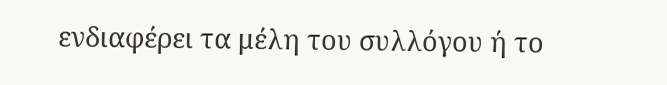ενδιαφέρει τα μέλη του συλλόγου ή το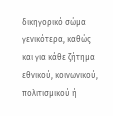δικηγορικό σώμα γενικότερα, καθώς και για κάθε ζήτημα εθνικού, κοινωνικού, πολιτισμικού ή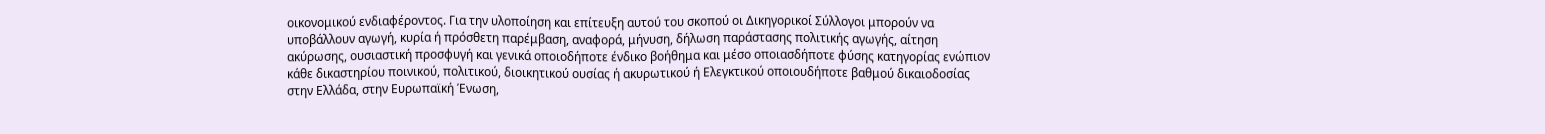οικονομικού ενδιαφέροντος. Για την υλοποίηση και επίτευξη αυτού του σκοπού οι Δικηγορικοί Σύλλογοι μπορούν να υποβάλλουν αγωγή, κυρία ή πρόσθετη παρέμβαση, αναφορά, μήνυση, δήλωση παράστασης πολιτικής αγωγής, αίτηση ακύρωσης, ουσιαστική προσφυγή και γενικά οποιοδήποτε ένδικο βοήθημα και μέσο οποιασδήποτε φύσης κατηγορίας ενώπιον κάθε δικαστηρίου ποινικού, πολιτικού, διοικητικού ουσίας ή ακυρωτικού ή Ελεγκτικού οποιουδήποτε βαθμού δικαιοδοσίας στην Ελλάδα, στην Ευρωπαϊκή Ένωση,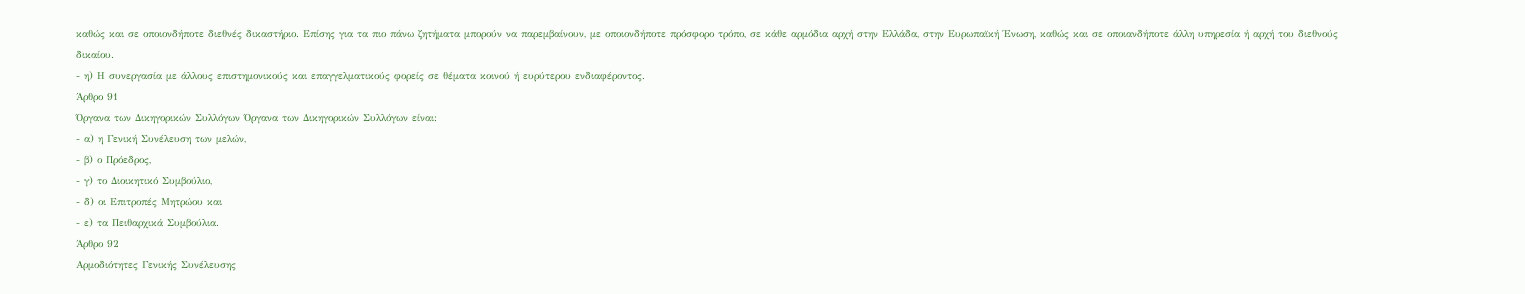καθώς και σε οποιονδήποτε διεθνές δικαστήριο. Επίσης για τα πιο πάνω ζητήματα μπορούν να παρεμβαίνουν, με οποιονδήποτε πρόσφορο τρόπο, σε κάθε αρμόδια αρχή στην Ελλάδα, στην Ευρωπαϊκή Ένωση, καθώς και σε οποιανδήποτε άλλη υπηρεσία ή αρχή του διεθνούς δικαίου.
- η) Η συνεργασία με άλλους επιστημονικούς και επαγγελματικούς φορείς σε θέματα κοινού ή ευρύτερου ενδιαφέροντος.
Άρθρο 91
Όργανα των Δικηγορικών Συλλόγων Όργανα των Δικηγορικών Συλλόγων είναι:
- α) η Γενική Συνέλευση των μελών,
- β) ο Πρόεδρος,
- γ) το Διοικητικό Συμβούλιο,
- δ) οι Επιτροπές Μητρώου και
- ε) τα Πειθαρχικά Συμβούλια.
Άρθρο 92
Αρμοδιότητες Γενικής Συνέλευσης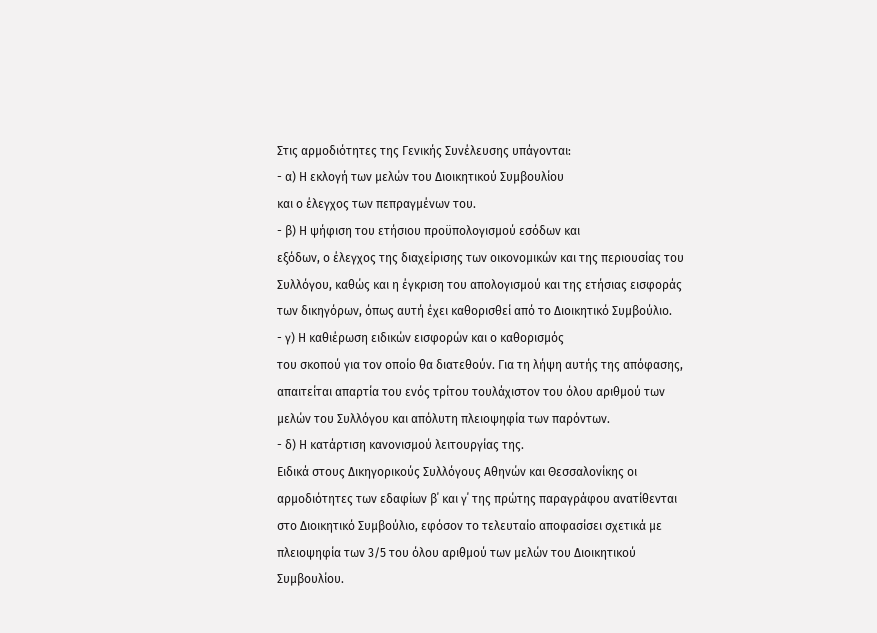Στις αρμοδιότητες της Γενικής Συνέλευσης υπάγονται:
- α) Η εκλογή των μελών του Διοικητικού Συμβουλίου
και ο έλεγχος των πεπραγμένων του.
- β) Η ψήφιση του ετήσιου προϋπολογισμού εσόδων και
εξόδων, ο έλεγχος της διαχείρισης των οικονομικών και της περιουσίας του Συλλόγου, καθώς και η έγκριση του απολογισμού και της ετήσιας εισφοράς των δικηγόρων, όπως αυτή έχει καθορισθεί από το Διοικητικό Συμβούλιο.
- γ) Η καθιέρωση ειδικών εισφορών και ο καθορισμός
του σκοπού για τον οποίο θα διατεθούν. Για τη λήψη αυτής της απόφασης, απαιτείται απαρτία του ενός τρίτου τουλάχιστον του όλου αριθμού των μελών του Συλλόγου και απόλυτη πλειοψηφία των παρόντων.
- δ) Η κατάρτιση κανονισμού λειτουργίας της.
Ειδικά στους Δικηγορικούς Συλλόγους Αθηνών και Θεσσαλονίκης οι αρμοδιότητες των εδαφίων β΄ και γ΄ της πρώτης παραγράφου ανατίθενται στο Διοικητικό Συμβούλιο, εφόσον το τελευταίο αποφασίσει σχετικά με πλειοψηφία των 3/5 του όλου αριθμού των μελών του Διοικητικού Συμβουλίου.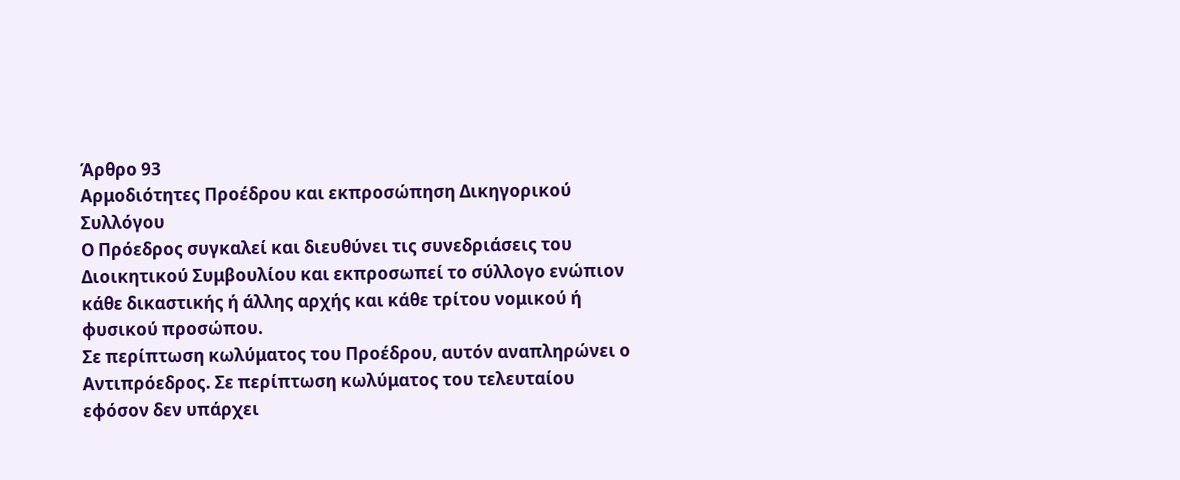Άρθρο 93
Αρμοδιότητες Προέδρου και εκπροσώπηση Δικηγορικού Συλλόγου
Ο Πρόεδρος συγκαλεί και διευθύνει τις συνεδριάσεις του Διοικητικού Συμβουλίου και εκπροσωπεί το σύλλογο ενώπιον κάθε δικαστικής ή άλλης αρχής και κάθε τρίτου νομικού ή φυσικού προσώπου.
Σε περίπτωση κωλύματος του Προέδρου, αυτόν αναπληρώνει ο Αντιπρόεδρος. Σε περίπτωση κωλύματος του τελευταίου εφόσον δεν υπάρχει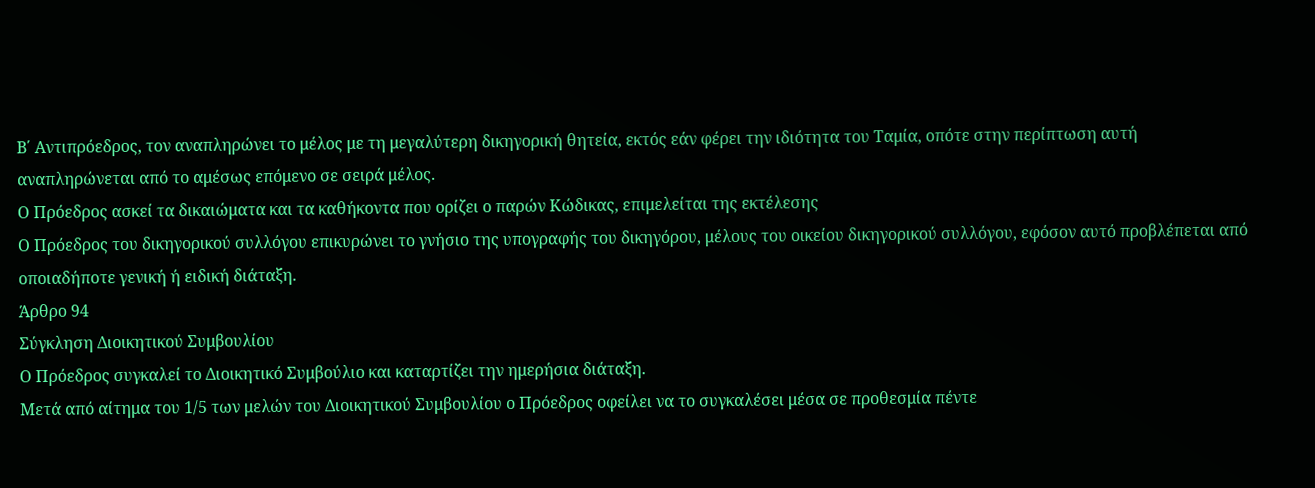Β΄ Αντιπρόεδρος, τον αναπληρώνει το μέλος με τη μεγαλύτερη δικηγορική θητεία, εκτός εάν φέρει την ιδιότητα του Ταμία, οπότε στην περίπτωση αυτή αναπληρώνεται από το αμέσως επόμενο σε σειρά μέλος.
Ο Πρόεδρος ασκεί τα δικαιώματα και τα καθήκοντα που ορίζει ο παρών Κώδικας, επιμελείται της εκτέλεσης
Ο Πρόεδρος του δικηγορικού συλλόγου επικυρώνει το γνήσιο της υπογραφής του δικηγόρου, μέλους του οικείου δικηγορικού συλλόγου, εφόσον αυτό προβλέπεται από οποιαδήποτε γενική ή ειδική διάταξη.
Άρθρο 94
Σύγκληση Διοικητικού Συμβουλίου
Ο Πρόεδρος συγκαλεί το Διοικητικό Συμβούλιο και καταρτίζει την ημερήσια διάταξη.
Μετά από αίτημα του 1/5 των μελών του Διοικητικού Συμβουλίου ο Πρόεδρος οφείλει να το συγκαλέσει μέσα σε προθεσμία πέντε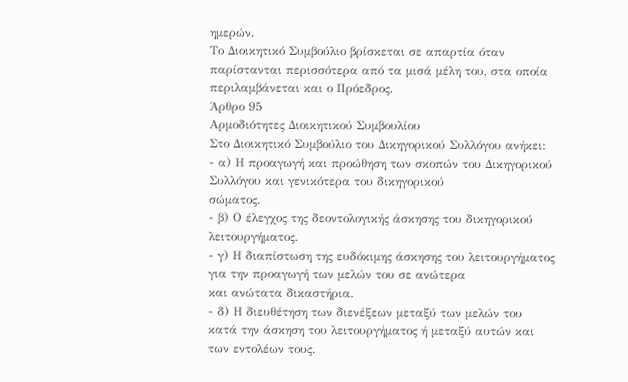ημερών.
Το Διοικητικό Συμβούλιο βρίσκεται σε απαρτία όταν παρίστανται περισσότερα από τα μισά μέλη του, στα οποία περιλαμβάνεται και ο Πρόεδρος.
Άρθρο 95
Αρμοδιότητες Διοικητικού Συμβουλίου
Στο Διοικητικό Συμβούλιο του Δικηγορικού Συλλόγου ανήκει:
- α) Η προαγωγή και προώθηση των σκοπών του Δικηγορικού Συλλόγου και γενικότερα του δικηγορικού
σώματος.
- β) Ο έλεγχος της δεοντολογικής άσκησης του δικηγορικού λειτουργήματος.
- γ) Η διαπίστωση της ευδόκιμης άσκησης του λειτουργήματος για την προαγωγή των μελών του σε ανώτερα
και ανώτατα δικαστήρια.
- δ) Η διευθέτηση των διενέξεων μεταξύ των μελών του
κατά την άσκηση του λειτουργήματος ή μεταξύ αυτών και των εντολέων τους.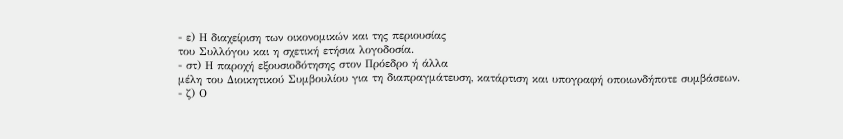- ε) Η διαχείριση των οικονομικών και της περιουσίας
του Συλλόγου και η σχετική ετήσια λογοδοσία.
- στ) Η παροχή εξουσιοδότησης στον Πρόεδρο ή άλλα
μέλη του Διοικητικού Συμβουλίου για τη διαπραγμάτευση, κατάρτιση και υπογραφή οποιωνδήποτε συμβάσεων.
- ζ) Ο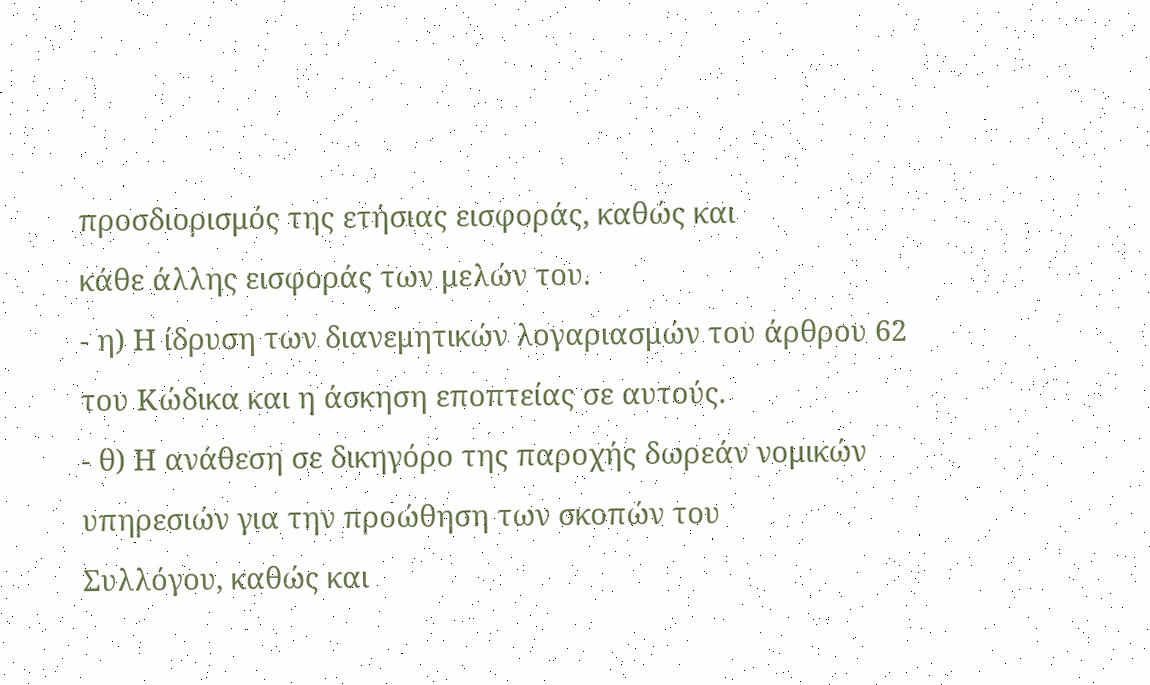προσδιορισμός της ετήσιας εισφοράς, καθώς και
κάθε άλλης εισφοράς των μελών του.
- η) Η ίδρυση των διανεμητικών λογαριασμών του άρθρου 62 του Κώδικα και η άσκηση εποπτείας σε αυτούς.
- θ) Η ανάθεση σε δικηγόρο της παροχής δωρεάν νομικών υπηρεσιών για την προώθηση των σκοπών του
Συλλόγου, καθώς και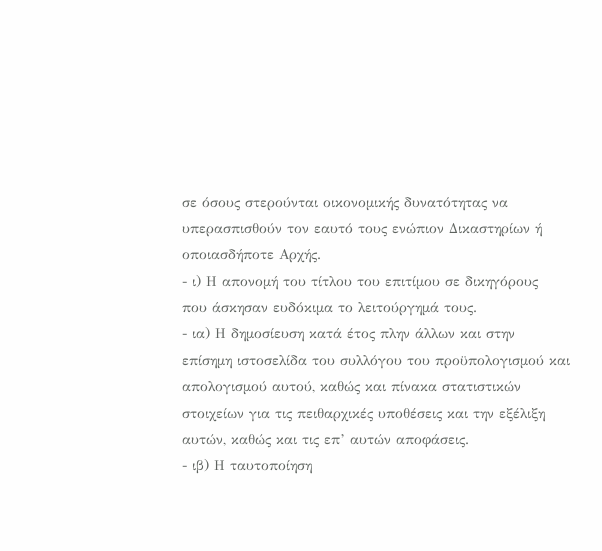σε όσους στερούνται οικονομικής δυνατότητας να υπερασπισθούν τον εαυτό τους ενώπιον Δικαστηρίων ή οποιασδήποτε Αρχής.
- ι) Η απονομή του τίτλου του επιτίμου σε δικηγόρους
που άσκησαν ευδόκιμα το λειτούργημά τους.
- ια) Η δημοσίευση κατά έτος πλην άλλων και στην
επίσημη ιστοσελίδα του συλλόγου του προϋπολογισμού και απολογισμού αυτού, καθώς και πίνακα στατιστικών στοιχείων για τις πειθαρχικές υποθέσεις και την εξέλιξη αυτών, καθώς και τις επ’ αυτών αποφάσεις.
- ιβ) Η ταυτοποίηση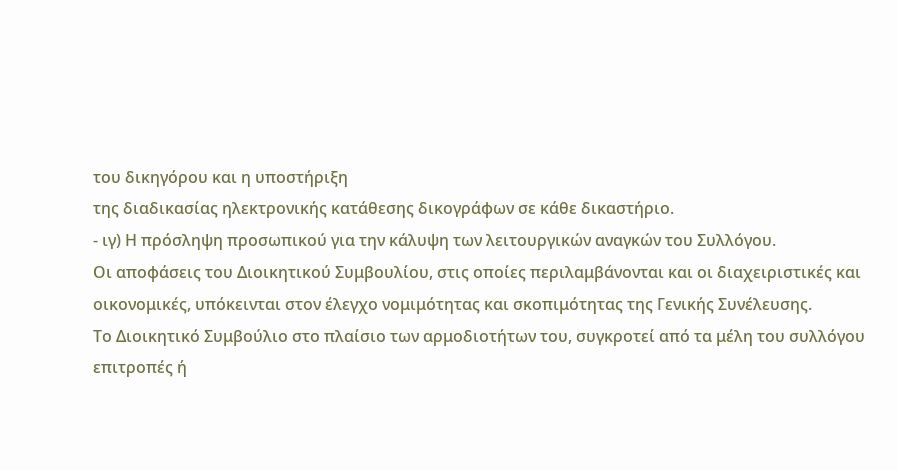του δικηγόρου και η υποστήριξη
της διαδικασίας ηλεκτρονικής κατάθεσης δικογράφων σε κάθε δικαστήριο.
- ιγ) Η πρόσληψη προσωπικού για την κάλυψη των λειτουργικών αναγκών του Συλλόγου.
Οι αποφάσεις του Διοικητικού Συμβουλίου, στις οποίες περιλαμβάνονται και οι διαχειριστικές και οικονομικές, υπόκεινται στον έλεγχο νομιμότητας και σκοπιμότητας της Γενικής Συνέλευσης.
Το Διοικητικό Συμβούλιο στο πλαίσιο των αρμοδιοτήτων του, συγκροτεί από τα μέλη του συλλόγου επιτροπές ή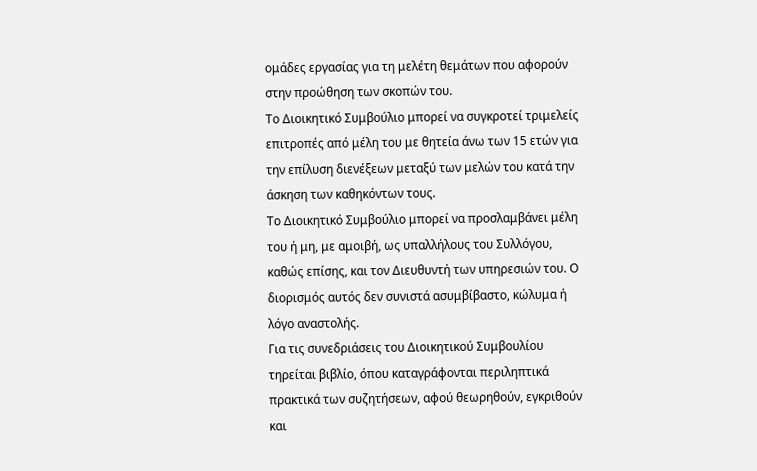ομάδες εργασίας για τη μελέτη θεμάτων που αφορούν στην προώθηση των σκοπών του.
Το Διοικητικό Συμβούλιο μπορεί να συγκροτεί τριμελείς επιτροπές από μέλη του με θητεία άνω των 15 ετών για την επίλυση διενέξεων μεταξύ των μελών του κατά την άσκηση των καθηκόντων τους.
Το Διοικητικό Συμβούλιο μπορεί να προσλαμβάνει μέλη του ή μη, με αμοιβή, ως υπαλλήλους του Συλλόγου, καθώς επίσης, και τον Διευθυντή των υπηρεσιών του. Ο διορισμός αυτός δεν συνιστά ασυμβίβαστο, κώλυμα ή λόγο αναστολής.
Για τις συνεδριάσεις του Διοικητικού Συμβουλίου τηρείται βιβλίο, όπου καταγράφονται περιληπτικά πρακτικά των συζητήσεων, αφού θεωρηθούν, εγκριθούν και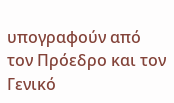υπογραφούν από τον Πρόεδρο και τον Γενικό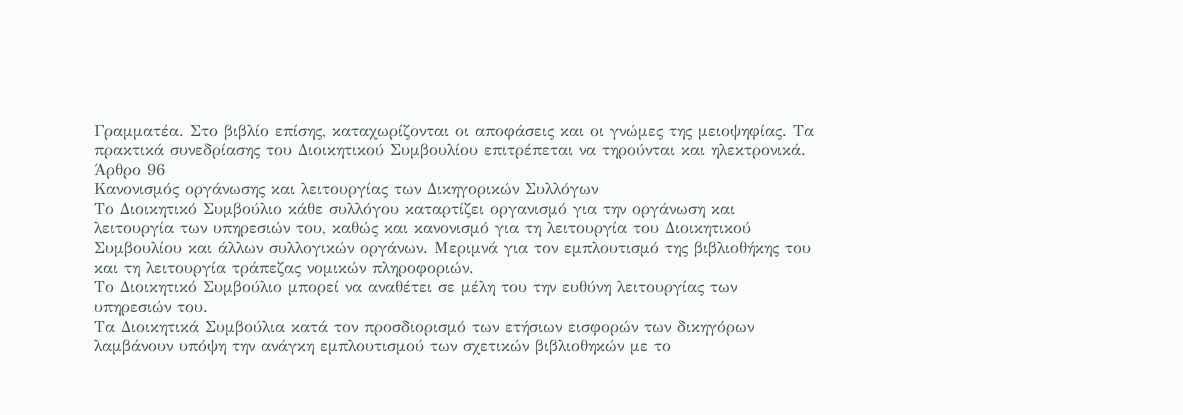Γραμματέα. Στο βιβλίο επίσης, καταχωρίζονται οι αποφάσεις και οι γνώμες της μειοψηφίας. Τα πρακτικά συνεδρίασης του Διοικητικού Συμβουλίου επιτρέπεται να τηρούνται και ηλεκτρονικά.
Άρθρο 96
Κανονισμός οργάνωσης και λειτουργίας των Δικηγορικών Συλλόγων
Το Διοικητικό Συμβούλιο κάθε συλλόγου καταρτίζει οργανισμό για την οργάνωση και λειτουργία των υπηρεσιών του, καθώς και κανονισμό για τη λειτουργία του Διοικητικού Συμβουλίου και άλλων συλλογικών οργάνων. Μεριμνά για τον εμπλουτισμό της βιβλιοθήκης του και τη λειτουργία τράπεζας νομικών πληροφοριών.
Το Διοικητικό Συμβούλιο μπορεί να αναθέτει σε μέλη του την ευθύνη λειτουργίας των υπηρεσιών του.
Τα Διοικητικά Συμβούλια κατά τον προσδιορισμό των ετήσιων εισφορών των δικηγόρων λαμβάνουν υπόψη την ανάγκη εμπλουτισμού των σχετικών βιβλιοθηκών με το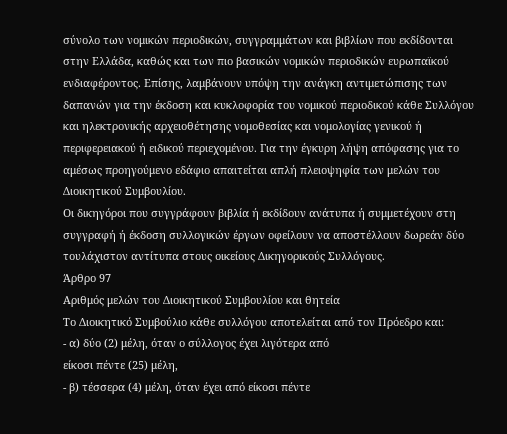σύνολο των νομικών περιοδικών, συγγραμμάτων και βιβλίων που εκδίδονται στην Ελλάδα, καθώς και των πιο βασικών νομικών περιοδικών ευρωπαϊκού ενδιαφέροντος. Επίσης, λαμβάνουν υπόψη την ανάγκη αντιμετώπισης των δαπανών για την έκδοση και κυκλοφορία του νομικού περιοδικού κάθε Συλλόγου και ηλεκτρονικής αρχειοθέτησης νομοθεσίας και νομολογίας γενικού ή περιφερειακού ή ειδικού περιεχομένου. Για την έγκυρη λήψη απόφασης για το αμέσως προηγούμενο εδάφιο απαιτείται απλή πλειοψηφία των μελών του Διοικητικού Συμβουλίου.
Οι δικηγόροι που συγγράφουν βιβλία ή εκδίδουν ανάτυπα ή συμμετέχουν στη συγγραφή ή έκδοση συλλογικών έργων οφείλουν να αποστέλλουν δωρεάν δύο τουλάχιστον αντίτυπα στους οικείους Δικηγορικούς Συλλόγους.
Άρθρο 97
Αριθμός μελών του Διοικητικού Συμβουλίου και θητεία
Το Διοικητικό Συμβούλιο κάθε συλλόγου αποτελείται από τον Πρόεδρο και:
- α) δύο (2) μέλη, όταν ο σύλλογος έχει λιγότερα από
είκοσι πέντε (25) μέλη,
- β) τέσσερα (4) μέλη, όταν έχει από είκοσι πέντε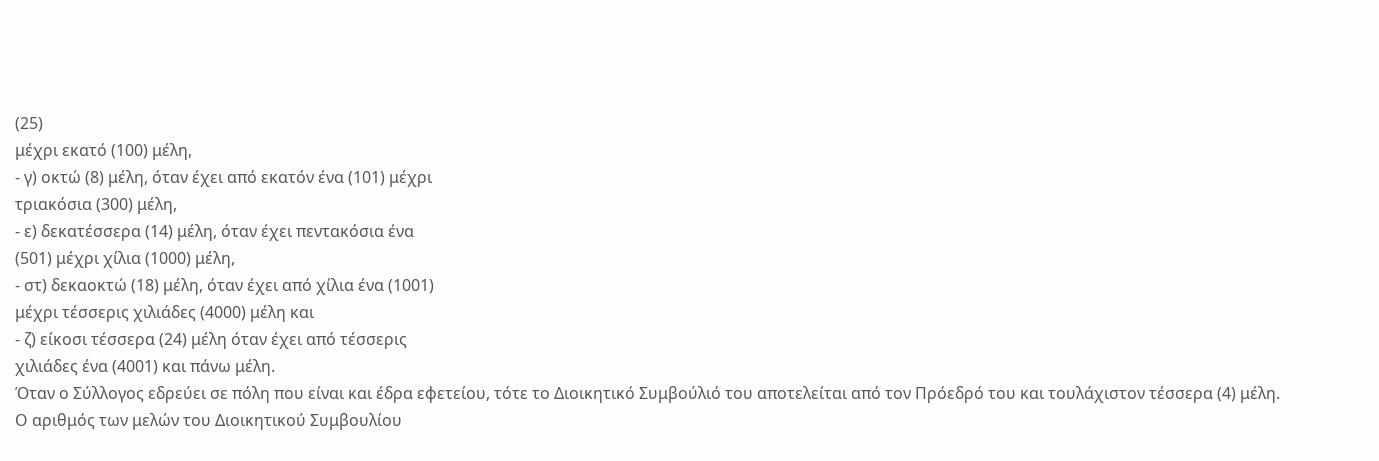(25)
μέχρι εκατό (100) μέλη,
- γ) οκτώ (8) μέλη, όταν έχει από εκατόν ένα (101) μέχρι
τριακόσια (300) μέλη,
- ε) δεκατέσσερα (14) μέλη, όταν έχει πεντακόσια ένα
(501) μέχρι χίλια (1000) μέλη,
- στ) δεκαοκτώ (18) μέλη, όταν έχει από χίλια ένα (1001)
μέχρι τέσσερις χιλιάδες (4000) μέλη και
- ζ) είκοσι τέσσερα (24) μέλη όταν έχει από τέσσερις
χιλιάδες ένα (4001) και πάνω μέλη.
Όταν ο Σύλλογος εδρεύει σε πόλη που είναι και έδρα εφετείου, τότε το Διοικητικό Συμβούλιό του αποτελείται από τον Πρόεδρό του και τουλάχιστον τέσσερα (4) μέλη.
Ο αριθμός των μελών του Διοικητικού Συμβουλίου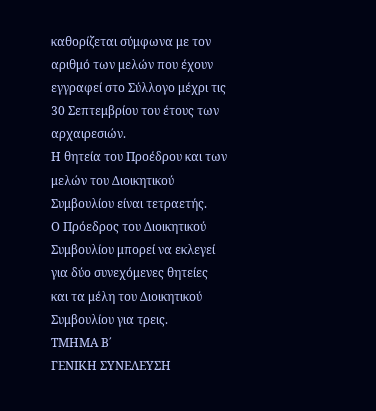καθορίζεται σύμφωνα με τον αριθμό των μελών που έχουν εγγραφεί στο Σύλλογο μέχρι τις 30 Σεπτεμβρίου του έτους των αρχαιρεσιών.
Η θητεία του Προέδρου και των μελών του Διοικητικού Συμβουλίου είναι τετραετής.
Ο Πρόεδρος του Διοικητικού Συμβουλίου μπορεί να εκλεγεί για δύο συνεχόμενες θητείες και τα μέλη του Διοικητικού Συμβουλίου για τρεις.
ΤΜΗΜΑ Β΄
ΓΕΝΙΚΗ ΣΥΝΕΛΕΥΣΗ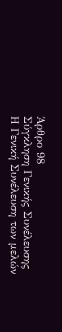Άρθρο 98
Σύγκληση Γενικής Συνέλευσης
Η Γενική Συνέλευση των μελών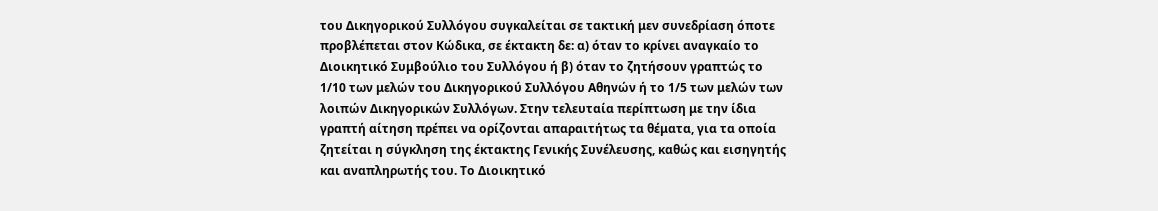του Δικηγορικού Συλλόγου συγκαλείται σε τακτική μεν συνεδρίαση όποτε προβλέπεται στον Κώδικα, σε έκτακτη δε: α) όταν το κρίνει αναγκαίο το Διοικητικό Συμβούλιο του Συλλόγου ή β) όταν το ζητήσουν γραπτώς το 1/10 των μελών του Δικηγορικού Συλλόγου Αθηνών ή το 1/5 των μελών των λοιπών Δικηγορικών Συλλόγων. Στην τελευταία περίπτωση με την ίδια γραπτή αίτηση πρέπει να ορίζονται απαραιτήτως τα θέματα, για τα οποία ζητείται η σύγκληση της έκτακτης Γενικής Συνέλευσης, καθώς και εισηγητής και αναπληρωτής του. Το Διοικητικό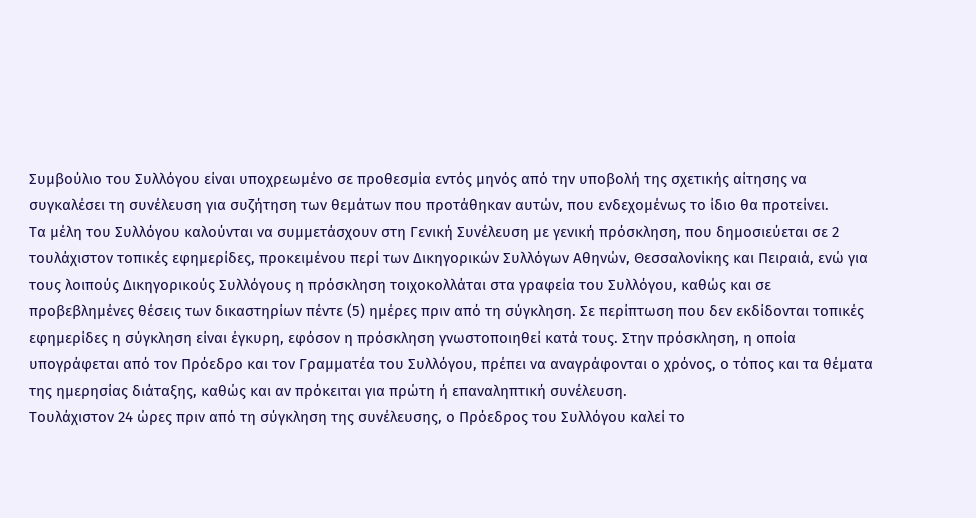Συμβούλιο του Συλλόγου είναι υποχρεωμένο σε προθεσμία εντός μηνός από την υποβολή της σχετικής αίτησης να συγκαλέσει τη συνέλευση για συζήτηση των θεμάτων που προτάθηκαν αυτών, που ενδεχομένως το ίδιο θα προτείνει.
Τα μέλη του Συλλόγου καλούνται να συμμετάσχουν στη Γενική Συνέλευση με γενική πρόσκληση, που δημοσιεύεται σε 2 τουλάχιστον τοπικές εφημερίδες, προκειμένου περί των Δικηγορικών Συλλόγων Αθηνών, Θεσσαλονίκης και Πειραιά, ενώ για τους λοιπούς Δικηγορικούς Συλλόγους η πρόσκληση τοιχοκολλάται στα γραφεία του Συλλόγου, καθώς και σε προβεβλημένες θέσεις των δικαστηρίων πέντε (5) ημέρες πριν από τη σύγκληση. Σε περίπτωση που δεν εκδίδονται τοπικές εφημερίδες η σύγκληση είναι έγκυρη, εφόσον η πρόσκληση γνωστοποιηθεί κατά τους. Στην πρόσκληση, η οποία υπογράφεται από τον Πρόεδρο και τον Γραμματέα του Συλλόγου, πρέπει να αναγράφονται ο χρόνος, ο τόπος και τα θέματα της ημερησίας διάταξης, καθώς και αν πρόκειται για πρώτη ή επαναληπτική συνέλευση.
Τουλάχιστον 24 ώρες πριν από τη σύγκληση της συνέλευσης, ο Πρόεδρος του Συλλόγου καλεί το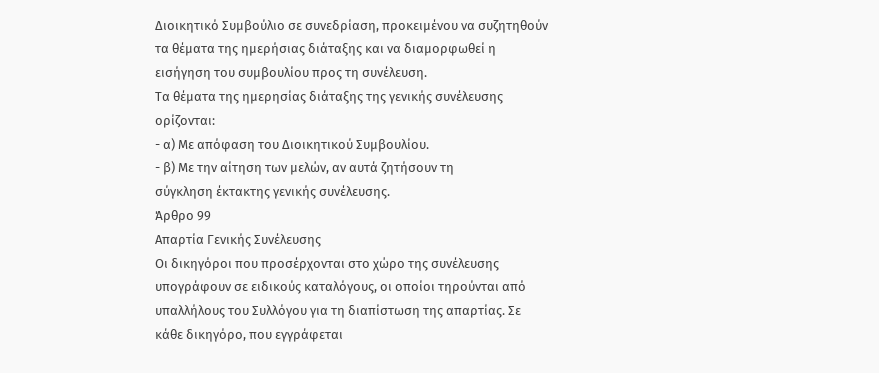Διοικητικό Συμβούλιο σε συνεδρίαση, προκειμένου να συζητηθούν τα θέματα της ημερήσιας διάταξης και να διαμορφωθεί η εισήγηση του συμβουλίου προς τη συνέλευση.
Τα θέματα της ημερησίας διάταξης της γενικής συνέλευσης ορίζονται:
- α) Με απόφαση του Διοικητικού Συμβουλίου.
- β) Με την αίτηση των μελών, αν αυτά ζητήσουν τη
σύγκληση έκτακτης γενικής συνέλευσης.
Άρθρο 99
Απαρτία Γενικής Συνέλευσης
Οι δικηγόροι που προσέρχονται στο χώρο της συνέλευσης υπογράφουν σε ειδικούς καταλόγους, οι οποίοι τηρούνται από υπαλλήλους του Συλλόγου για τη διαπίστωση της απαρτίας. Σε κάθε δικηγόρο, που εγγράφεται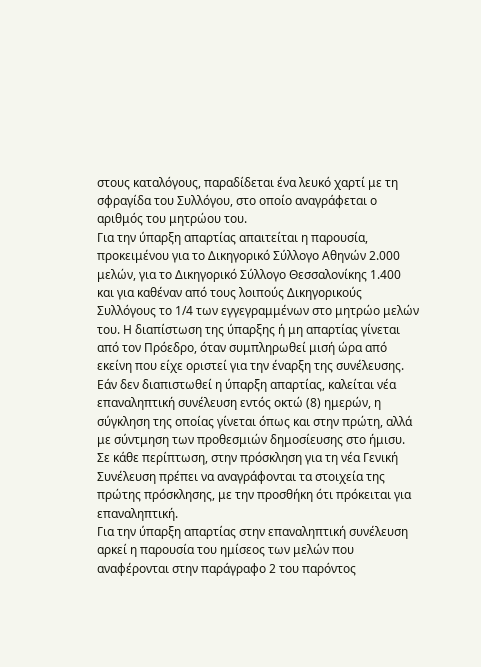στους καταλόγους, παραδίδεται ένα λευκό χαρτί με τη σφραγίδα του Συλλόγου, στο οποίο αναγράφεται ο αριθμός του μητρώου του.
Για την ύπαρξη απαρτίας απαιτείται η παρουσία, προκειμένου για το Δικηγορικό Σύλλογο Αθηνών 2.000 μελών, για το Δικηγορικό Σύλλογο Θεσσαλονίκης 1.400 και για καθέναν από τους λοιπούς Δικηγορικούς Συλλόγους το 1/4 των εγγεγραμμένων στο μητρώο μελών του. Η διαπίστωση της ύπαρξης ή μη απαρτίας γίνεται από τον Πρόεδρο, όταν συμπληρωθεί μισή ώρα από εκείνη που είχε οριστεί για την έναρξη της συνέλευσης.
Εάν δεν διαπιστωθεί η ύπαρξη απαρτίας, καλείται νέα επαναληπτική συνέλευση εντός οκτώ (8) ημερών, η σύγκληση της οποίας γίνεται όπως και στην πρώτη, αλλά με σύντμηση των προθεσμιών δημοσίευσης στο ήμισυ. Σε κάθε περίπτωση, στην πρόσκληση για τη νέα Γενική Συνέλευση πρέπει να αναγράφονται τα στοιχεία της πρώτης πρόσκλησης, με την προσθήκη ότι πρόκειται για επαναληπτική.
Για την ύπαρξη απαρτίας στην επαναληπτική συνέλευση αρκεί η παρουσία του ημίσεος των μελών που αναφέρονται στην παράγραφο 2 του παρόντος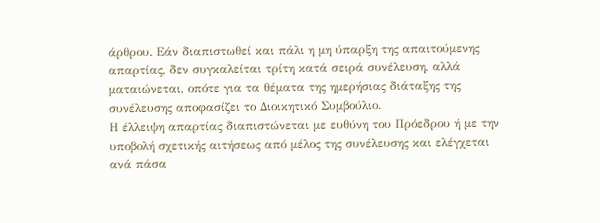άρθρου. Εάν διαπιστωθεί και πάλι η μη ύπαρξη της απαιτούμενης απαρτίας, δεν συγκαλείται τρίτη κατά σειρά συνέλευση, αλλά ματαιώνεται, οπότε για τα θέματα της ημερήσιας διάταξης της συνέλευσης αποφασίζει το Διοικητικό Συμβούλιο.
Η έλλειψη απαρτίας διαπιστώνεται με ευθύνη του Πρόεδρου ή με την υποβολή σχετικής αιτήσεως από μέλος της συνέλευσης και ελέγχεται ανά πάσα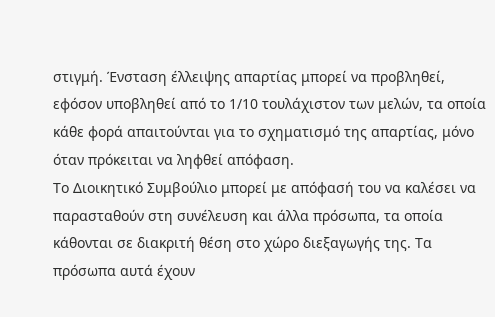στιγμή. Ένσταση έλλειψης απαρτίας μπορεί να προβληθεί, εφόσον υποβληθεί από το 1/10 τουλάχιστον των μελών, τα οποία κάθε φορά απαιτούνται για το σχηματισμό της απαρτίας, μόνο όταν πρόκειται να ληφθεί απόφαση.
Το Διοικητικό Συμβούλιο μπορεί με απόφασή του να καλέσει να παρασταθούν στη συνέλευση και άλλα πρόσωπα, τα οποία κάθονται σε διακριτή θέση στο χώρο διεξαγωγής της. Τα πρόσωπα αυτά έχουν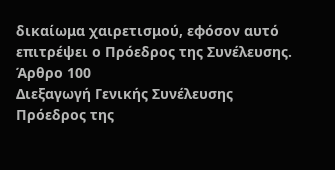δικαίωμα χαιρετισμού, εφόσον αυτό επιτρέψει ο Πρόεδρος της Συνέλευσης.
Άρθρο 100
Διεξαγωγή Γενικής Συνέλευσης
Πρόεδρος της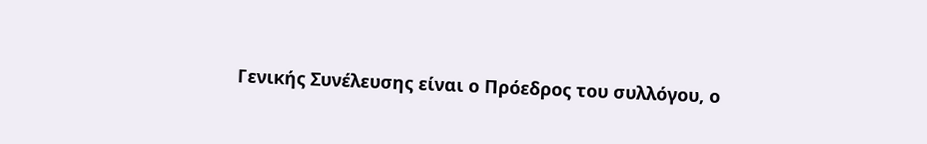Γενικής Συνέλευσης είναι ο Πρόεδρος του συλλόγου, ο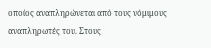οποίος αναπληρώνεται από τους νόμιμους αναπληρωτές του. Στους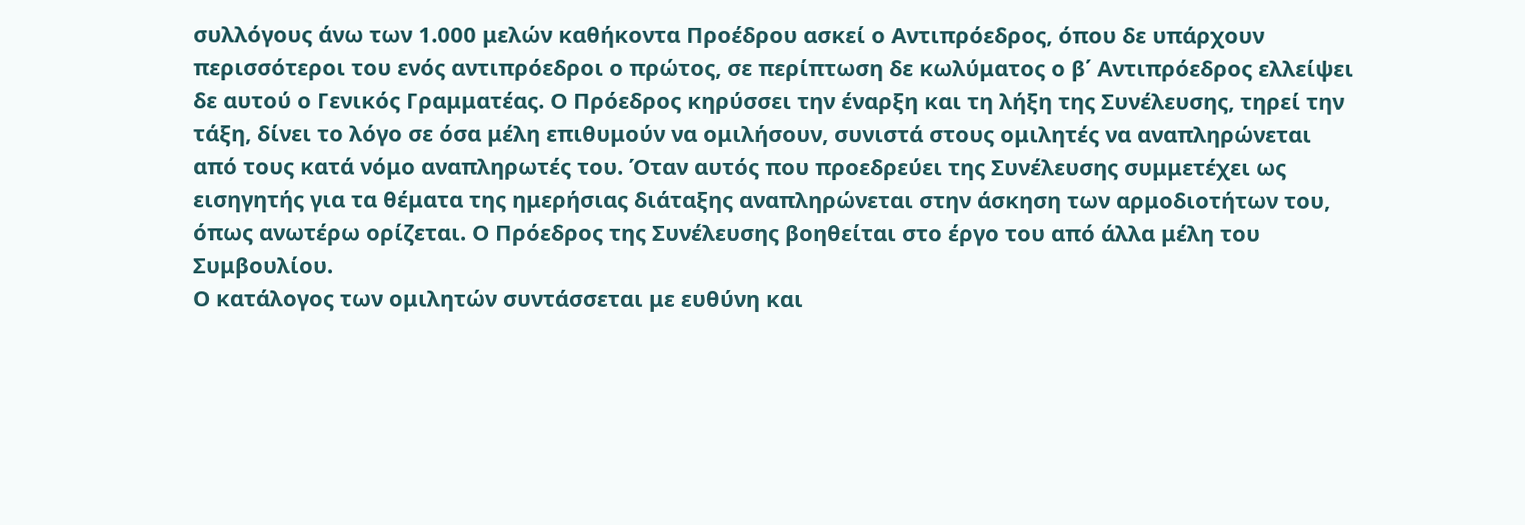συλλόγους άνω των 1.000 μελών καθήκοντα Προέδρου ασκεί ο Αντιπρόεδρος, όπου δε υπάρχουν περισσότεροι του ενός αντιπρόεδροι ο πρώτος, σε περίπτωση δε κωλύματος ο β΄ Αντιπρόεδρος ελλείψει δε αυτού ο Γενικός Γραμματέας. Ο Πρόεδρος κηρύσσει την έναρξη και τη λήξη της Συνέλευσης, τηρεί την τάξη, δίνει το λόγο σε όσα μέλη επιθυμούν να ομιλήσουν, συνιστά στους ομιλητές να αναπληρώνεται από τους κατά νόμο αναπληρωτές του. Όταν αυτός που προεδρεύει της Συνέλευσης συμμετέχει ως εισηγητής για τα θέματα της ημερήσιας διάταξης αναπληρώνεται στην άσκηση των αρμοδιοτήτων του, όπως ανωτέρω ορίζεται. Ο Πρόεδρος της Συνέλευσης βοηθείται στο έργο του από άλλα μέλη του Συμβουλίου.
Ο κατάλογος των ομιλητών συντάσσεται με ευθύνη και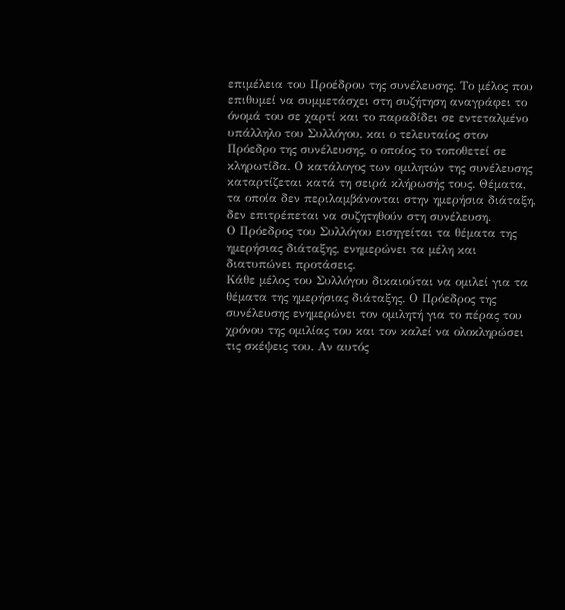επιμέλεια του Προέδρου της συνέλευσης. Το μέλος που επιθυμεί να συμμετάσχει στη συζήτηση αναγράφει το όνομά του σε χαρτί και το παραδίδει σε εντεταλμένο υπάλληλο του Συλλόγου, και ο τελευταίος στον Πρόεδρο της συνέλευσης, ο οποίος το τοποθετεί σε κληρωτίδα. Ο κατάλογος των ομιλητών της συνέλευσης καταρτίζεται κατά τη σειρά κλήρωσής τους. Θέματα, τα οποία δεν περιλαμβάνονται στην ημερήσια διάταξη, δεν επιτρέπεται να συζητηθούν στη συνέλευση.
Ο Πρόεδρος του Συλλόγου εισηγείται τα θέματα της ημερήσιας διάταξης, ενημερώνει τα μέλη και διατυπώνει προτάσεις.
Κάθε μέλος του Συλλόγου δικαιούται να ομιλεί για τα θέματα της ημερήσιας διάταξης. Ο Πρόεδρος της συνέλευσης ενημερώνει τον ομιλητή για το πέρας του χρόνου της ομιλίας του και τον καλεί να ολοκληρώσει τις σκέψεις του. Αν αυτός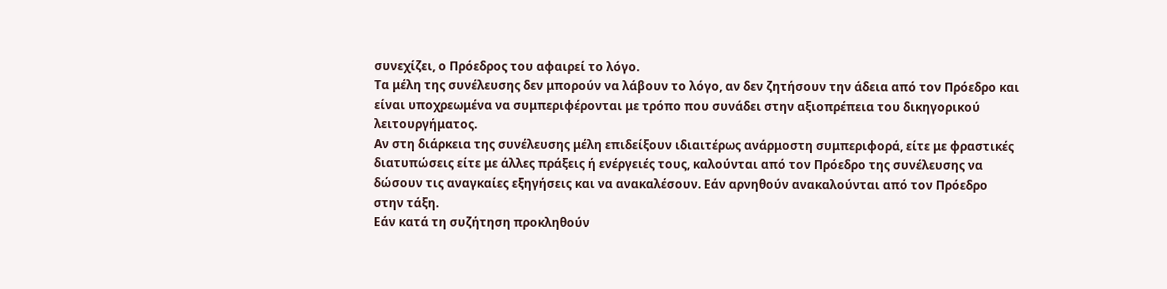συνεχίζει, ο Πρόεδρος του αφαιρεί το λόγο.
Τα μέλη της συνέλευσης δεν μπορούν να λάβουν το λόγο, αν δεν ζητήσουν την άδεια από τον Πρόεδρο και είναι υποχρεωμένα να συμπεριφέρονται με τρόπο που συνάδει στην αξιοπρέπεια του δικηγορικού λειτουργήματος.
Αν στη διάρκεια της συνέλευσης μέλη επιδείξουν ιδιαιτέρως ανάρμοστη συμπεριφορά, είτε με φραστικές διατυπώσεις είτε με άλλες πράξεις ή ενέργειές τους, καλούνται από τον Πρόεδρο της συνέλευσης να δώσουν τις αναγκαίες εξηγήσεις και να ανακαλέσουν. Εάν αρνηθούν ανακαλούνται από τον Πρόεδρο στην τάξη.
Εάν κατά τη συζήτηση προκληθούν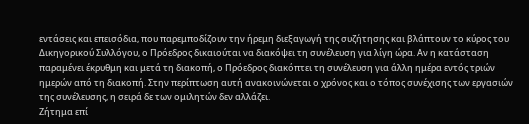εντάσεις και επεισόδια, που παρεμποδίζουν την ήρεμη διεξαγωγή της συζήτησης και βλάπτουν το κύρος του Δικηγορικού Συλλόγου, ο Πρόεδρος δικαιούται να διακόψει τη συνέλευση για λίγη ώρα. Αν η κατάσταση παραμένει έκρυθμη και μετά τη διακοπή, ο Πρόεδρος διακόπτει τη συνέλευση για άλλη ημέρα εντός τριών ημερών από τη διακοπή. Στην περίπτωση αυτή ανακοινώνεται ο χρόνος και ο τόπος συνέχισης των εργασιών της συνέλευσης, η σειρά δε των ομιλητών δεν αλλάζει.
Ζήτημα επί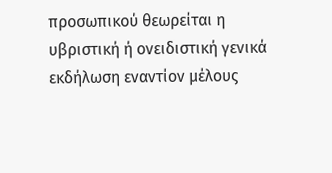προσωπικού θεωρείται η υβριστική ή ονειδιστική γενικά εκδήλωση εναντίον μέλους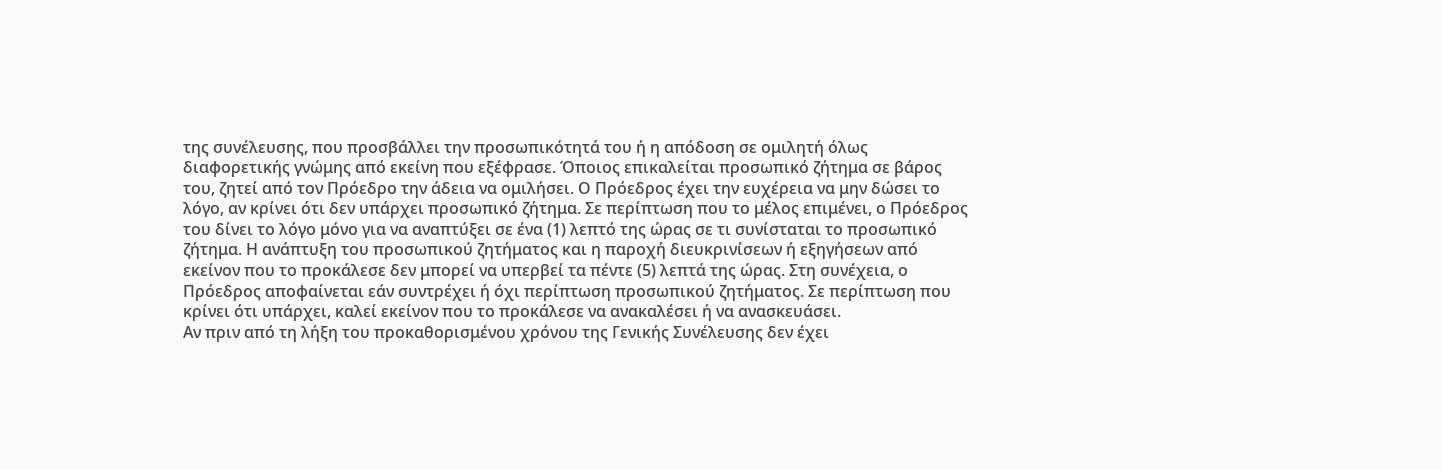της συνέλευσης, που προσβάλλει την προσωπικότητά του ή η απόδοση σε ομιλητή όλως διαφορετικής γνώμης από εκείνη που εξέφρασε. Όποιος επικαλείται προσωπικό ζήτημα σε βάρος του, ζητεί από τον Πρόεδρο την άδεια να ομιλήσει. Ο Πρόεδρος έχει την ευχέρεια να μην δώσει το λόγο, αν κρίνει ότι δεν υπάρχει προσωπικό ζήτημα. Σε περίπτωση που το μέλος επιμένει, ο Πρόεδρος του δίνει το λόγο μόνο για να αναπτύξει σε ένα (1) λεπτό της ώρας σε τι συνίσταται το προσωπικό ζήτημα. Η ανάπτυξη του προσωπικού ζητήματος και η παροχή διευκρινίσεων ή εξηγήσεων από εκείνον που το προκάλεσε δεν μπορεί να υπερβεί τα πέντε (5) λεπτά της ώρας. Στη συνέχεια, ο Πρόεδρος αποφαίνεται εάν συντρέχει ή όχι περίπτωση προσωπικού ζητήματος. Σε περίπτωση που κρίνει ότι υπάρχει, καλεί εκείνον που το προκάλεσε να ανακαλέσει ή να ανασκευάσει.
Αν πριν από τη λήξη του προκαθορισμένου χρόνου της Γενικής Συνέλευσης δεν έχει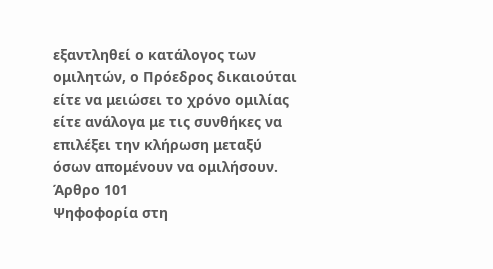εξαντληθεί ο κατάλογος των ομιλητών, ο Πρόεδρος δικαιούται είτε να μειώσει το χρόνο ομιλίας είτε ανάλογα με τις συνθήκες να επιλέξει την κλήρωση μεταξύ όσων απομένουν να ομιλήσουν.
Άρθρο 101
Ψηφοφορία στη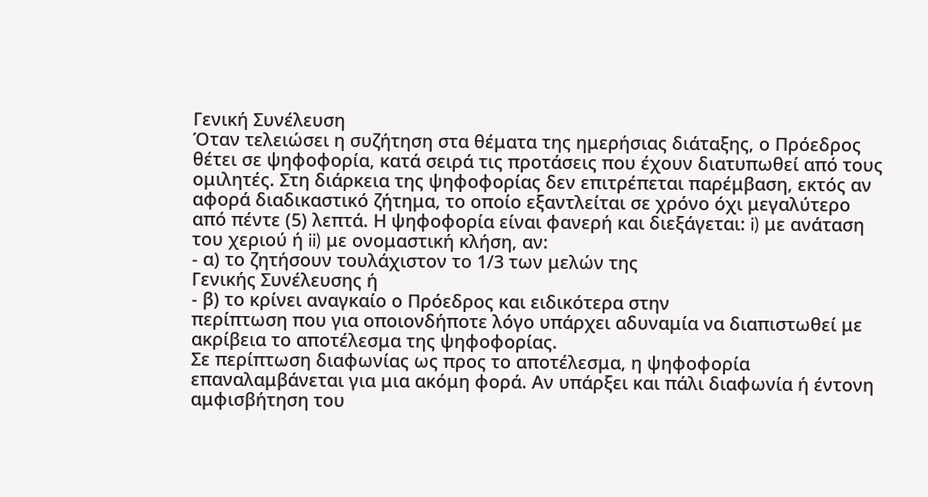Γενική Συνέλευση
Όταν τελειώσει η συζήτηση στα θέματα της ημερήσιας διάταξης, ο Πρόεδρος θέτει σε ψηφοφορία, κατά σειρά τις προτάσεις που έχουν διατυπωθεί από τους ομιλητές. Στη διάρκεια της ψηφοφορίας δεν επιτρέπεται παρέμβαση, εκτός αν αφορά διαδικαστικό ζήτημα, το οποίο εξαντλείται σε χρόνο όχι μεγαλύτερο από πέντε (5) λεπτά. Η ψηφοφορία είναι φανερή και διεξάγεται: i) με ανάταση του χεριού ή ii) με ονομαστική κλήση, αν:
- α) το ζητήσουν τουλάχιστον το 1/3 των μελών της
Γενικής Συνέλευσης ή
- β) το κρίνει αναγκαίο ο Πρόεδρος και ειδικότερα στην
περίπτωση που για οποιονδήποτε λόγο υπάρχει αδυναμία να διαπιστωθεί με ακρίβεια το αποτέλεσμα της ψηφοφορίας.
Σε περίπτωση διαφωνίας ως προς το αποτέλεσμα, η ψηφοφορία επαναλαμβάνεται για μια ακόμη φορά. Αν υπάρξει και πάλι διαφωνία ή έντονη αμφισβήτηση του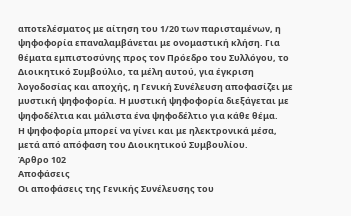αποτελέσματος με αίτηση του 1/20 των παρισταμένων, η ψηφοφορία επαναλαμβάνεται με ονομαστική κλήση. Για θέματα εμπιστοσύνης προς τον Πρόεδρο του Συλλόγου, το Διοικητικό Συμβούλιο, τα μέλη αυτού, για έγκριση λογοδοσίας και αποχής, η Γενική Συνέλευση αποφασίζει με μυστική ψηφοφορία. Η μυστική ψηφοφορία διεξάγεται με ψηφοδέλτια και μάλιστα ένα ψηφοδέλτιο για κάθε θέμα.
Η ψηφοφορία μπορεί να γίνει και με ηλεκτρονικά μέσα, μετά από απόφαση του Διοικητικού Συμβουλίου.
Άρθρο 102
Αποφάσεις
Οι αποφάσεις της Γενικής Συνέλευσης του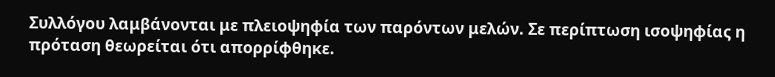Συλλόγου λαμβάνονται με πλειοψηφία των παρόντων μελών. Σε περίπτωση ισοψηφίας η πρόταση θεωρείται ότι απορρίφθηκε.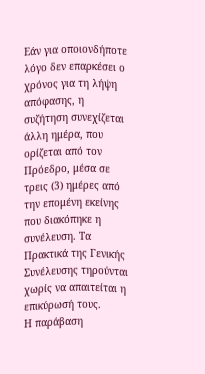Εάν για οποιονδήποτε λόγο δεν επαρκέσει ο χρόνος για τη λήψη απόφασης, η συζήτηση συνεχίζεται άλλη ημέρα, που ορίζεται από τον Πρόεδρο, μέσα σε τρεις (3) ημέρες από την επομένη εκείνης που διακόπηκε η συνέλευση. Τα Πρακτικά της Γενικής Συνέλευσης τηρούνται χωρίς να απαιτείται η επικύρωσή τους.
Η παράβαση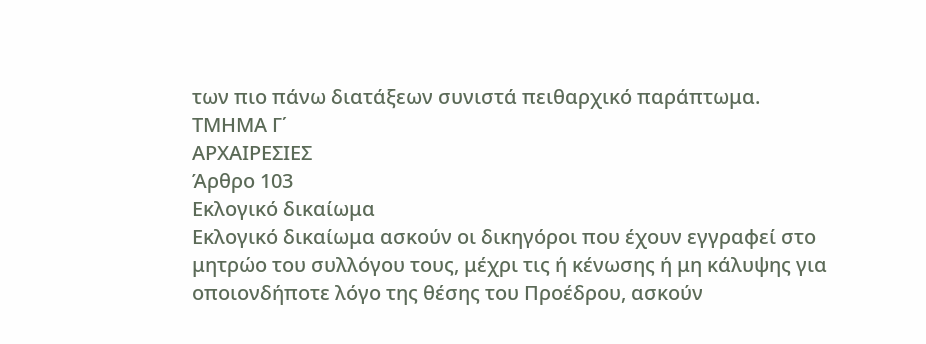των πιο πάνω διατάξεων συνιστά πειθαρχικό παράπτωμα.
ΤΜΗΜΑ Γ΄
ΑΡΧΑΙΡΕΣΙΕΣ
Άρθρο 103
Εκλογικό δικαίωμα
Εκλογικό δικαίωμα ασκούν οι δικηγόροι που έχουν εγγραφεί στο μητρώο του συλλόγου τους, μέχρι τις ή κένωσης ή μη κάλυψης για οποιονδήποτε λόγο της θέσης του Προέδρου, ασκούν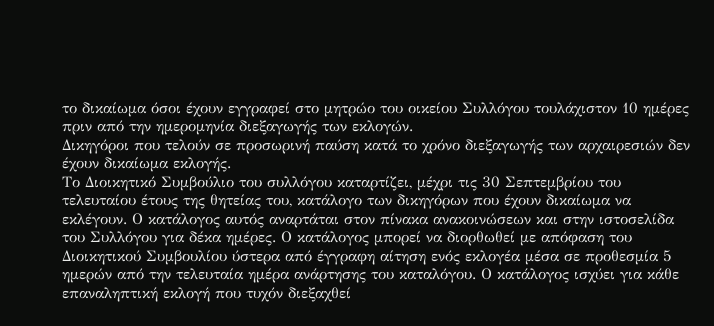το δικαίωμα όσοι έχουν εγγραφεί στο μητρώο του οικείου Συλλόγου τουλάχιστον 10 ημέρες πριν από την ημερομηνία διεξαγωγής των εκλογών.
Δικηγόροι που τελούν σε προσωρινή παύση κατά το χρόνο διεξαγωγής των αρχαιρεσιών δεν έχουν δικαίωμα εκλογής.
Το Διοικητικό Συμβούλιο του συλλόγου καταρτίζει, μέχρι τις 30 Σεπτεμβρίου του τελευταίου έτους της θητείας του, κατάλογο των δικηγόρων που έχουν δικαίωμα να εκλέγουν. Ο κατάλογος αυτός αναρτάται στον πίνακα ανακοινώσεων και στην ιστοσελίδα του Συλλόγου για δέκα ημέρες. Ο κατάλογος μπορεί να διορθωθεί με απόφαση του Διοικητικού Συμβουλίου ύστερα από έγγραφη αίτηση ενός εκλογέα μέσα σε προθεσμία 5 ημερών από την τελευταία ημέρα ανάρτησης του καταλόγου. Ο κατάλογος ισχύει για κάθε επαναληπτική εκλογή που τυχόν διεξαχθεί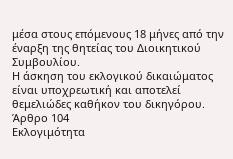μέσα στους επόμενους 18 μήνες από την έναρξη της θητείας του Διοικητικού Συμβουλίου.
Η άσκηση του εκλογικού δικαιώματος είναι υποχρεωτική και αποτελεί θεμελιώδες καθήκον του δικηγόρου.
Άρθρο 104
Εκλογιμότητα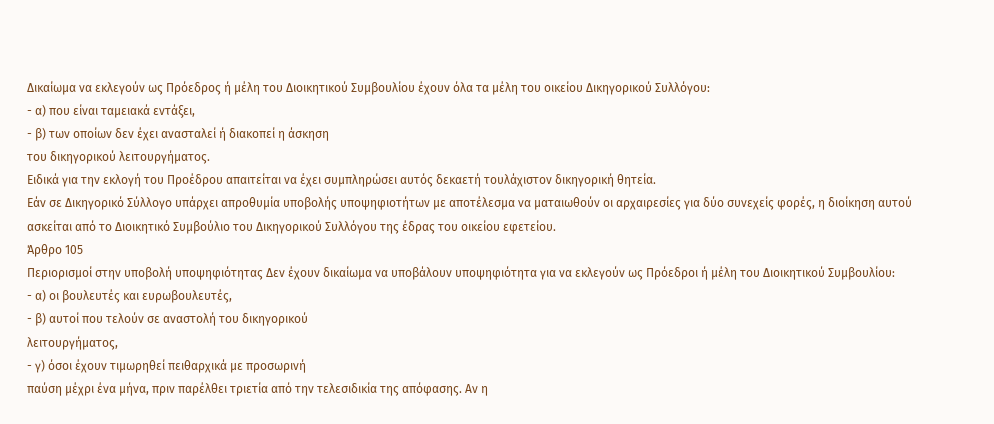Δικαίωμα να εκλεγούν ως Πρόεδρος ή μέλη του Διοικητικού Συμβουλίου έχουν όλα τα μέλη του οικείου Δικηγορικού Συλλόγου:
- α) που είναι ταμειακά εντάξει,
- β) των οποίων δεν έχει ανασταλεί ή διακοπεί η άσκηση
του δικηγορικού λειτουργήματος.
Ειδικά για την εκλογή του Προέδρου απαιτείται να έχει συμπληρώσει αυτός δεκαετή τουλάχιστον δικηγορική θητεία.
Εάν σε Δικηγορικό Σύλλογο υπάρχει απροθυμία υποβολής υποψηφιοτήτων με αποτέλεσμα να ματαιωθούν οι αρχαιρεσίες για δύο συνεχείς φορές, η διοίκηση αυτού ασκείται από το Διοικητικό Συμβούλιο του Δικηγορικού Συλλόγου της έδρας του οικείου εφετείου.
Άρθρο 105
Περιορισμοί στην υποβολή υποψηφιότητας Δεν έχουν δικαίωμα να υποβάλουν υποψηφιότητα για να εκλεγούν ως Πρόεδροι ή μέλη του Διοικητικού Συμβουλίου:
- α) οι βουλευτές και ευρωβουλευτές,
- β) αυτοί που τελούν σε αναστολή του δικηγορικού
λειτουργήματος,
- γ) όσοι έχουν τιμωρηθεί πειθαρχικά με προσωρινή
παύση μέχρι ένα μήνα, πριν παρέλθει τριετία από την τελεσιδικία της απόφασης. Αν η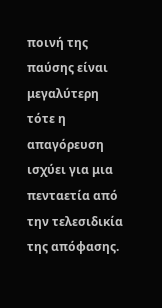ποινή της παύσης είναι μεγαλύτερη τότε η απαγόρευση ισχύει για μια πενταετία από την τελεσιδικία της απόφασης.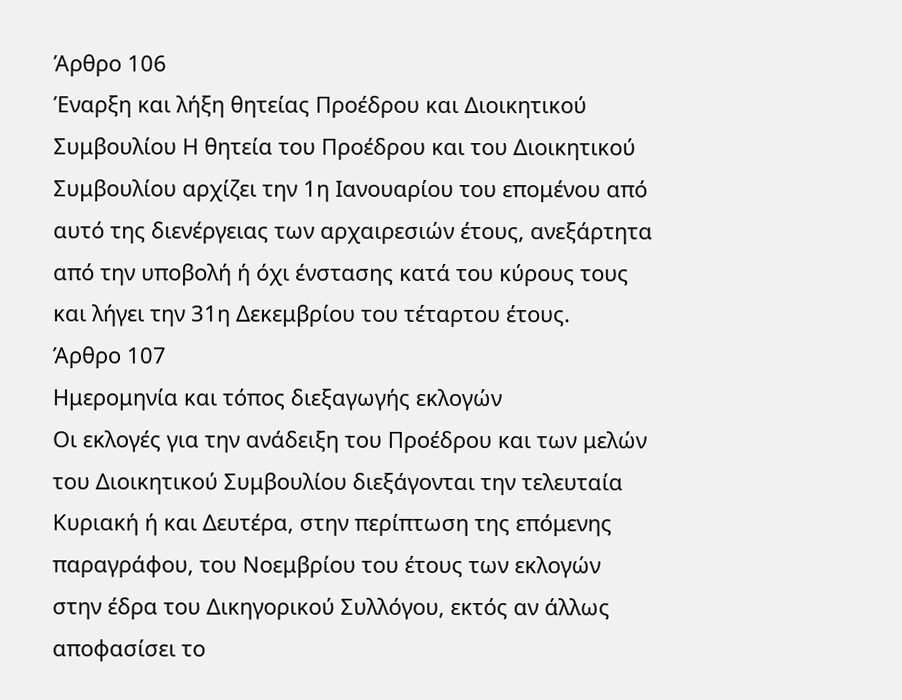Άρθρο 106
Έναρξη και λήξη θητείας Προέδρου και Διοικητικού Συμβουλίου Η θητεία του Προέδρου και του Διοικητικού Συμβουλίου αρχίζει την 1η Ιανουαρίου του επομένου από αυτό της διενέργειας των αρχαιρεσιών έτους, ανεξάρτητα από την υποβολή ή όχι ένστασης κατά του κύρους τους και λήγει την 31η Δεκεμβρίου του τέταρτου έτους.
Άρθρο 107
Ημερομηνία και τόπος διεξαγωγής εκλογών
Οι εκλογές για την ανάδειξη του Προέδρου και των μελών του Διοικητικού Συμβουλίου διεξάγονται την τελευταία Κυριακή ή και Δευτέρα, στην περίπτωση της επόμενης παραγράφου, του Νοεμβρίου του έτους των εκλογών στην έδρα του Δικηγορικού Συλλόγου, εκτός αν άλλως αποφασίσει το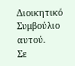Διοικητικό Συμβούλιο αυτού.
Σε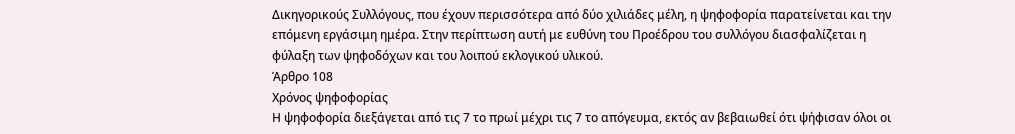Δικηγορικούς Συλλόγους, που έχουν περισσότερα από δύο χιλιάδες μέλη, η ψηφοφορία παρατείνεται και την επόμενη εργάσιμη ημέρα. Στην περίπτωση αυτή με ευθύνη του Προέδρου του συλλόγου διασφαλίζεται η φύλαξη των ψηφοδόχων και του λοιπού εκλογικού υλικού.
Άρθρο 108
Χρόνος ψηφοφορίας
Η ψηφοφορία διεξάγεται από τις 7 το πρωί μέχρι τις 7 το απόγευμα, εκτός αν βεβαιωθεί ότι ψήφισαν όλοι οι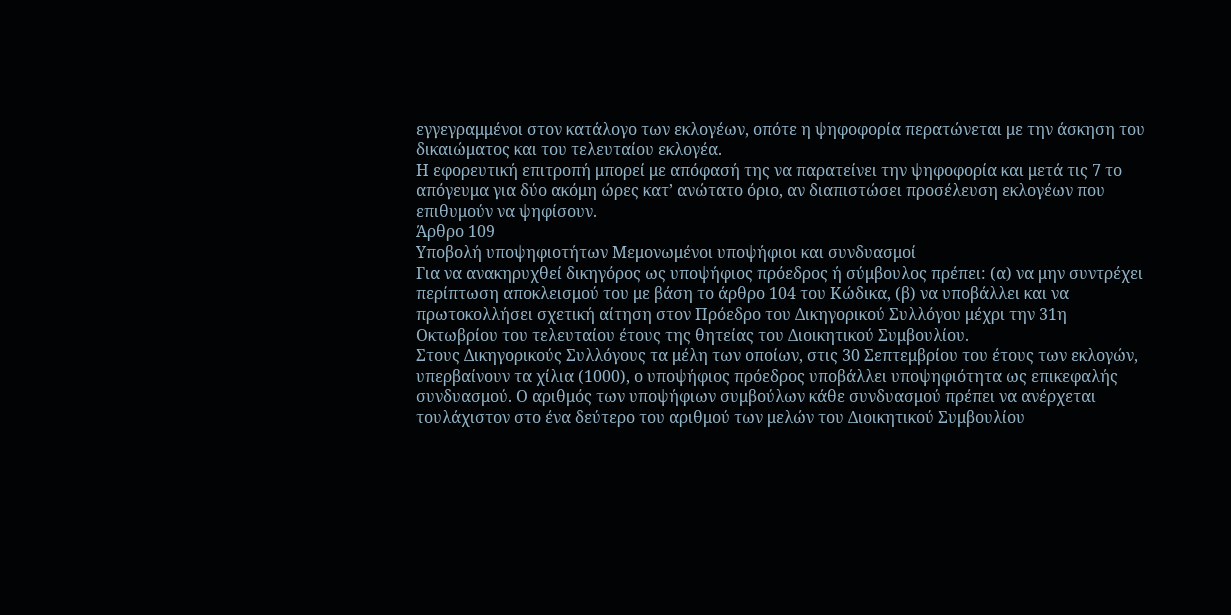εγγεγραμμένοι στον κατάλογο των εκλογέων, οπότε η ψηφοφορία περατώνεται με την άσκηση του δικαιώματος και του τελευταίου εκλογέα.
Η εφορευτική επιτροπή μπορεί με απόφασή της να παρατείνει την ψηφοφορία και μετά τις 7 το απόγευμα για δύο ακόμη ώρες κατ’ ανώτατο όριο, αν διαπιστώσει προσέλευση εκλογέων που επιθυμούν να ψηφίσουν.
Άρθρο 109
Υποβολή υποψηφιοτήτων Μεμονωμένοι υποψήφιοι και συνδυασμοί
Για να ανακηρυχθεί δικηγόρος ως υποψήφιος πρόεδρος ή σύμβουλος πρέπει: (α) να μην συντρέχει περίπτωση αποκλεισμού του με βάση το άρθρο 104 του Κώδικα, (β) να υποβάλλει και να πρωτοκολλήσει σχετική αίτηση στον Πρόεδρο του Δικηγορικού Συλλόγου μέχρι την 31η Οκτωβρίου του τελευταίου έτους της θητείας του Διοικητικού Συμβουλίου.
Στους Δικηγορικούς Συλλόγους τα μέλη των οποίων, στις 30 Σεπτεμβρίου του έτους των εκλογών, υπερβαίνουν τα χίλια (1000), ο υποψήφιος πρόεδρος υποβάλλει υποψηφιότητα ως επικεφαλής συνδυασμού. Ο αριθμός των υποψήφιων συμβούλων κάθε συνδυασμού πρέπει να ανέρχεται τουλάχιστον στο ένα δεύτερο του αριθμού των μελών του Διοικητικού Συμβουλίου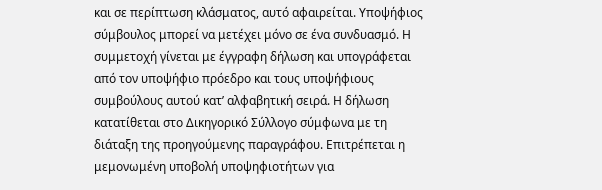και σε περίπτωση κλάσματος, αυτό αφαιρείται. Υποψήφιος σύμβουλος μπορεί να μετέχει μόνο σε ένα συνδυασμό. Η συμμετοχή γίνεται με έγγραφη δήλωση και υπογράφεται από τον υποψήφιο πρόεδρο και τους υποψήφιους συμβούλους αυτού κατ’ αλφαβητική σειρά. Η δήλωση κατατίθεται στο Δικηγορικό Σύλλογο σύμφωνα με τη διάταξη της προηγούμενης παραγράφου. Επιτρέπεται η μεμονωμένη υποβολή υποψηφιοτήτων για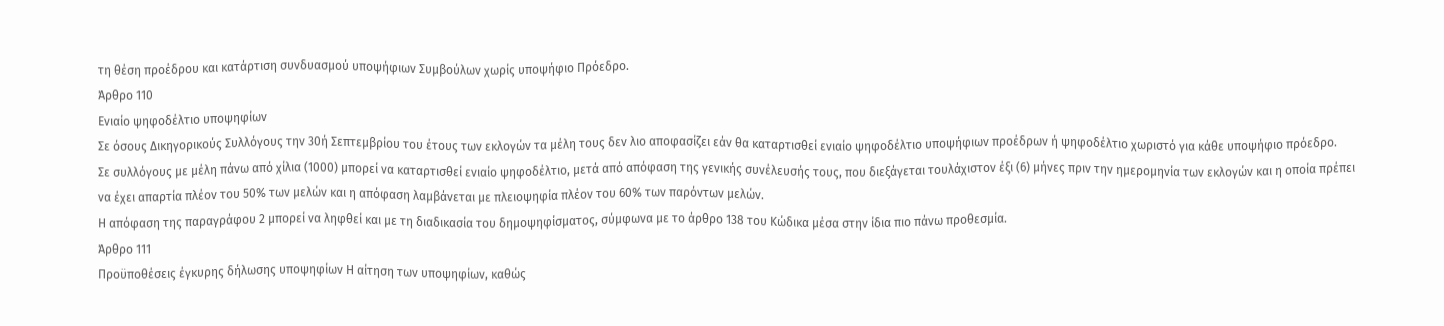τη θέση προέδρου και κατάρτιση συνδυασμού υποψήφιων Συμβούλων χωρίς υποψήφιο Πρόεδρο.
Άρθρο 110
Ενιαίο ψηφοδέλτιο υποψηφίων
Σε όσους Δικηγορικούς Συλλόγους την 30ή Σεπτεμβρίου του έτους των εκλογών τα μέλη τους δεν λιο αποφασίζει εάν θα καταρτισθεί ενιαίο ψηφοδέλτιο υποψήφιων προέδρων ή ψηφοδέλτιο χωριστό για κάθε υποψήφιο πρόεδρο.
Σε συλλόγους με μέλη πάνω από χίλια (1000) μπορεί να καταρτισθεί ενιαίο ψηφοδέλτιο, μετά από απόφαση της γενικής συνέλευσής τους, που διεξάγεται τουλάχιστον έξι (6) μήνες πριν την ημερομηνία των εκλογών και η οποία πρέπει να έχει απαρτία πλέον του 50% των μελών και η απόφαση λαμβάνεται με πλειοψηφία πλέον του 60% των παρόντων μελών.
Η απόφαση της παραγράφου 2 μπορεί να ληφθεί και με τη διαδικασία του δημοψηφίσματος, σύμφωνα με το άρθρο 138 του Κώδικα μέσα στην ίδια πιο πάνω προθεσμία.
Άρθρο 111
Προϋποθέσεις έγκυρης δήλωσης υποψηφίων Η αίτηση των υποψηφίων, καθώς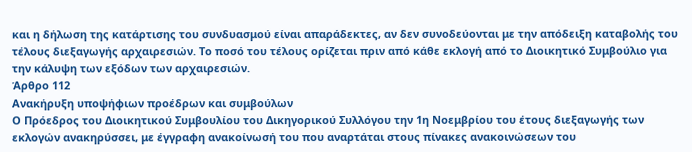και η δήλωση της κατάρτισης του συνδυασμού είναι απαράδεκτες, αν δεν συνοδεύονται με την απόδειξη καταβολής του τέλους διεξαγωγής αρχαιρεσιών. Το ποσό του τέλους ορίζεται πριν από κάθε εκλογή από το Διοικητικό Συμβούλιο για την κάλυψη των εξόδων των αρχαιρεσιών.
Άρθρο 112
Ανακήρυξη υποψήφιων προέδρων και συμβούλων
Ο Πρόεδρος του Διοικητικού Συμβουλίου του Δικηγορικού Συλλόγου την 1η Νοεμβρίου του έτους διεξαγωγής των εκλογών ανακηρύσσει, με έγγραφη ανακοίνωσή του που αναρτάται στους πίνακες ανακοινώσεων του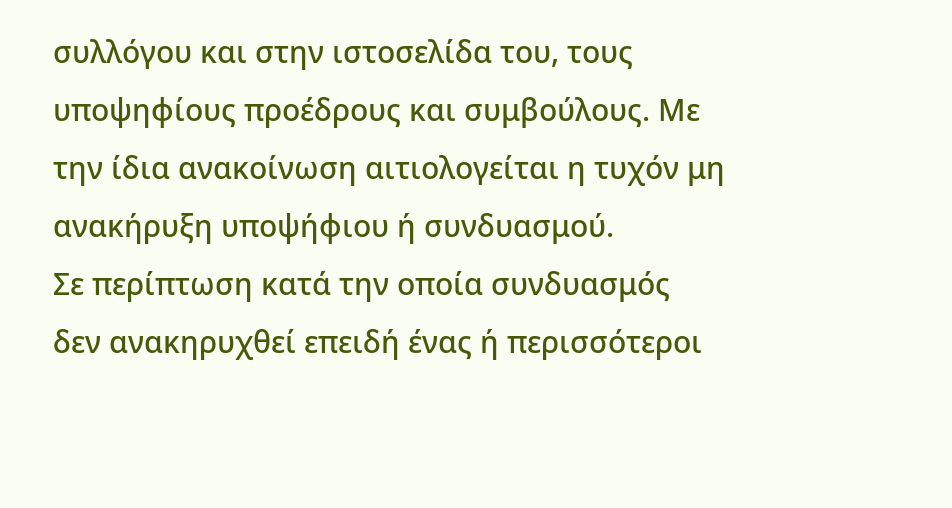συλλόγου και στην ιστοσελίδα του, τους υποψηφίους προέδρους και συμβούλους. Με την ίδια ανακοίνωση αιτιολογείται η τυχόν μη ανακήρυξη υποψήφιου ή συνδυασμού.
Σε περίπτωση κατά την οποία συνδυασμός δεν ανακηρυχθεί επειδή ένας ή περισσότεροι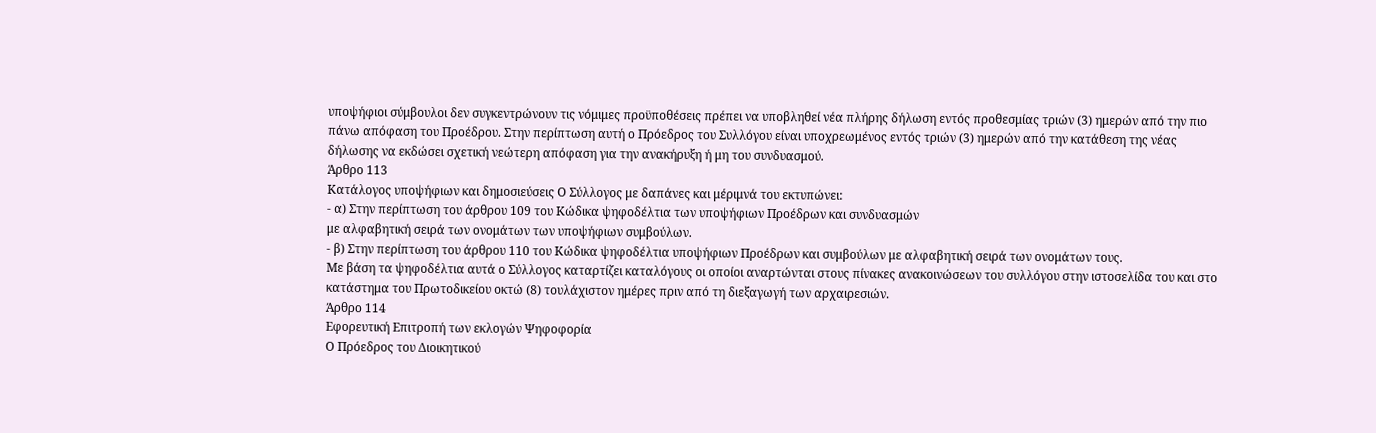υποψήφιοι σύμβουλοι δεν συγκεντρώνουν τις νόμιμες προϋποθέσεις πρέπει να υποβληθεί νέα πλήρης δήλωση εντός προθεσμίας τριών (3) ημερών από την πιο πάνω απόφαση του Προέδρου. Στην περίπτωση αυτή ο Πρόεδρος του Συλλόγου είναι υποχρεωμένος εντός τριών (3) ημερών από την κατάθεση της νέας δήλωσης να εκδώσει σχετική νεώτερη απόφαση για την ανακήρυξη ή μη του συνδυασμού.
Άρθρο 113
Κατάλογος υποψήφιων και δημοσιεύσεις Ο Σύλλογος με δαπάνες και μέριμνά του εκτυπώνει:
- α) Στην περίπτωση του άρθρου 109 του Κώδικα ψηφοδέλτια των υποψήφιων Προέδρων και συνδυασμών
με αλφαβητική σειρά των ονομάτων των υποψήφιων συμβούλων.
- β) Στην περίπτωση του άρθρου 110 του Κώδικα ψηφοδέλτια υποψήφιων Προέδρων και συμβούλων με αλφαβητική σειρά των ονομάτων τους.
Με βάση τα ψηφοδέλτια αυτά ο Σύλλογος καταρτίζει καταλόγους οι οποίοι αναρτώνται στους πίνακες ανακοινώσεων του συλλόγου στην ιστοσελίδα του και στο κατάστημα του Πρωτοδικείου οκτώ (8) τουλάχιστον ημέρες πριν από τη διεξαγωγή των αρχαιρεσιών.
Άρθρο 114
Εφορευτική Επιτροπή των εκλογών Ψηφοφορία
Ο Πρόεδρος του Διοικητικού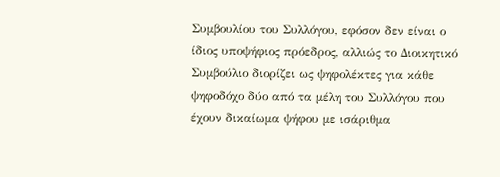Συμβουλίου του Συλλόγου, εφόσον δεν είναι ο ίδιος υποψήφιος πρόεδρος, αλλιώς το Διοικητικό Συμβούλιο διορίζει ως ψηφολέκτες για κάθε ψηφοδόχο δύο από τα μέλη του Συλλόγου που έχουν δικαίωμα ψήφου με ισάριθμα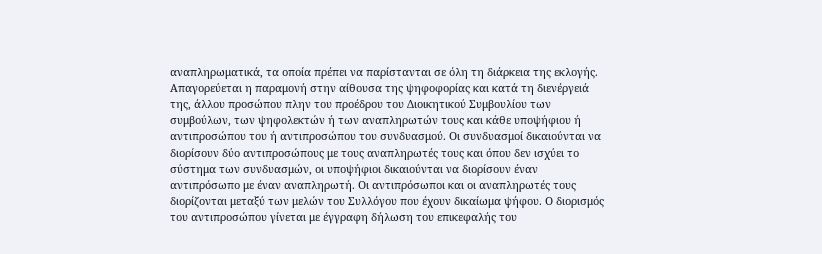αναπληρωματικά, τα οποία πρέπει να παρίστανται σε όλη τη διάρκεια της εκλογής. Απαγορεύεται η παραμονή στην αίθουσα της ψηφοφορίας και κατά τη διενέργειά της, άλλου προσώπου πλην του προέδρου του Διοικητικού Συμβουλίου των συμβούλων, των ψηφολεκτών ή των αναπληρωτών τους και κάθε υποψήφιου ή αντιπροσώπου του ή αντιπροσώπου του συνδυασμού. Οι συνδυασμοί δικαιούνται να διορίσουν δύο αντιπροσώπους με τους αναπληρωτές τους και όπου δεν ισχύει το σύστημα των συνδυασμών, οι υποψήφιοι δικαιούνται να διορίσουν έναν αντιπρόσωπο με έναν αναπληρωτή. Οι αντιπρόσωποι και οι αναπληρωτές τους διορίζονται μεταξύ των μελών του Συλλόγου που έχουν δικαίωμα ψήφου. Ο διορισμός του αντιπροσώπου γίνεται με έγγραφη δήλωση του επικεφαλής του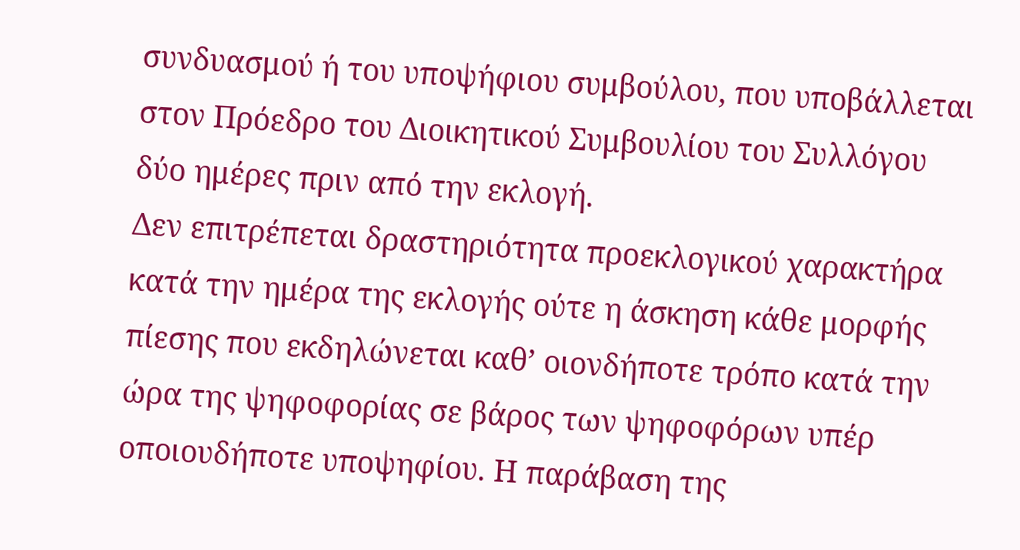συνδυασμού ή του υποψήφιου συμβούλου, που υποβάλλεται στον Πρόεδρο του Διοικητικού Συμβουλίου του Συλλόγου δύο ημέρες πριν από την εκλογή.
Δεν επιτρέπεται δραστηριότητα προεκλογικού χαρακτήρα κατά την ημέρα της εκλογής ούτε η άσκηση κάθε μορφής πίεσης που εκδηλώνεται καθ’ οιονδήποτε τρόπο κατά την ώρα της ψηφοφορίας σε βάρος των ψηφοφόρων υπέρ οποιουδήποτε υποψηφίου. Η παράβαση της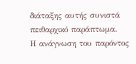διάταξης αυτής συνιστά πειθαρχικό παράπτωμα.
Η ανάγνωση του παρόντος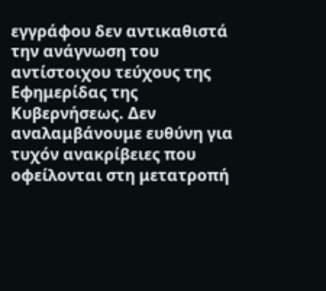εγγράφου δεν αντικαθιστά την ανάγνωση του αντίστοιχου τεύχους της Εφημερίδας της Κυβερνήσεως. Δεν αναλαμβάνουμε ευθύνη για τυχόν ανακρίβειες που οφείλονται στη μετατροπή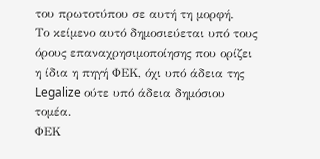του πρωτοτύπου σε αυτή τη μορφή.
Το κείμενο αυτό δημοσιεύεται υπό τους όρους επαναχρησιμοποίησης που ορίζει η ίδια η πηγή ΦΕΚ, όχι υπό άδεια της Legalize ούτε υπό άδεια δημόσιου τομέα.
ΦΕΚ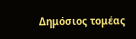Δημόσιος τομέας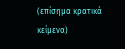(επίσημα κρατικά κείμενα)